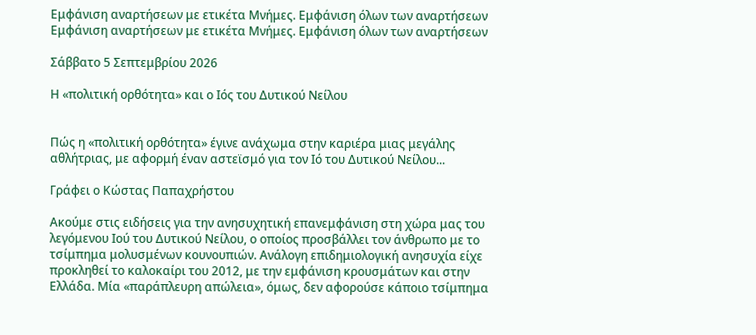Εμφάνιση αναρτήσεων με ετικέτα Μνήμες. Εμφάνιση όλων των αναρτήσεων
Εμφάνιση αναρτήσεων με ετικέτα Μνήμες. Εμφάνιση όλων των αναρτήσεων

Σάββατο 5 Σεπτεμβρίου 2026

Η «πολιτική ορθότητα» και ο Ιός του Δυτικού Νείλου


Πώς η «πολιτική ορθότητα» έγινε ανάχωμα στην καριέρα μιας μεγάλης αθλήτριας, με αφορμή έναν αστεϊσμό για τον Ιό του Δυτικού Νείλου...

Γράφει ο Κώστας Παπαχρήστου

Ακούμε στις ειδήσεις για την ανησυχητική επανεμφάνιση στη χώρα μας του λεγόμενου Ιού του Δυτικού Νείλου, ο οποίος προσβάλλει τον άνθρωπο με το τσίμπημα μολυσμένων κουνουπιών. Ανάλογη επιδημιολογική ανησυχία είχε προκληθεί το καλοκαίρι του 2012, με την εμφάνιση κρουσμάτων και στην Ελλάδα. Μία «παράπλευρη απώλεια», όμως, δεν αφορούσε κάποιο τσίμπημα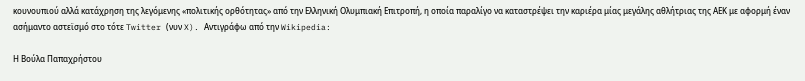κουνουπιού αλλά κατάχρηση της λεγόμενης «πολιτικής ορθότητας» από την Ελληνική Ολυμπιακή Επιτροπή, η οποία παραλίγο να καταστρέψει την καριέρα μίας μεγάλης αθλήτριας της ΑΕΚ με αφορμή έναν ασήμαντο αστεϊσμό στο τότε Twitter (νυν X). Αντιγράφω από την Wikipedia:

Η Βούλα Παπαχρήστου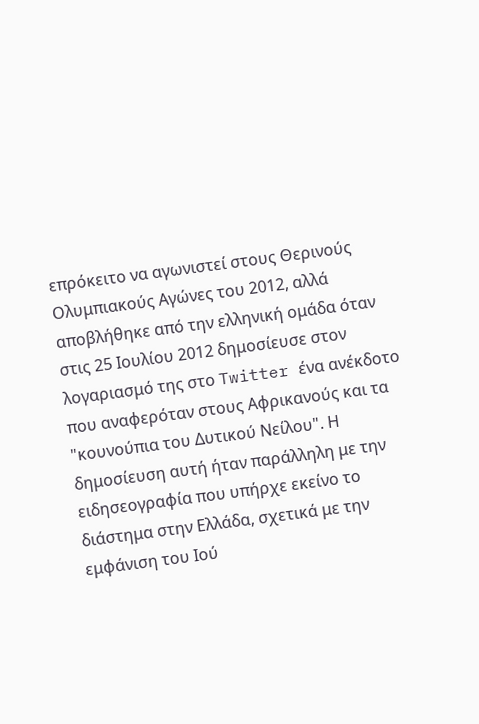επρόκειτο να αγωνιστεί στους Θερινούς Ολυμπιακούς Αγώνες του 2012, αλλά αποβλήθηκε από την ελληνική ομάδα όταν στις 25 Ιουλίου 2012 δημοσίευσε στον λογαριασμό της στο Twitter ένα ανέκδοτο που αναφερόταν στους Αφρικανούς και τα "κουνούπια του Δυτικού Νείλου". Η δημοσίευση αυτή ήταν παράλληλη με την ειδησεογραφία που υπήρχε εκείνο το διάστημα στην Ελλάδα, σχετικά με την εμφάνιση του Ιού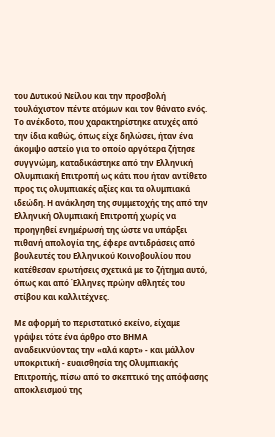του Δυτικού Νείλου και την προσβολή τουλάχιστον πέντε ατόμων και τον θάνατο ενός. Το ανέκδοτο, που χαρακτηρίστηκε ατυχές από την ίδια καθώς, όπως είχε δηλώσει, ήταν ένα άκομψο αστείο για το οποίο αργότερα ζήτησε συγγνώμη, καταδικάστηκε από την Ελληνική Ολυμπιακή Επιτροπή ως κάτι που ήταν αντίθετο προς τις ολυμπιακές αξίες και τα ολυμπιακά ιδεώδη. Η ανάκληση της συμμετοχής της από την Ελληνική Ολυμπιακή Επιτροπή χωρίς να προηγηθεί ενημέρωσή της ώστε να υπάρξει πιθανή απολογία της, έφερε αντιδράσεις από βουλευτές του Ελληνικού Κοινοβουλίου που κατέθεσαν ερωτήσεις σχετικά με το ζήτημα αυτό, όπως και από Έλληνες πρώην αθλητές του στίβου και καλλιτέχνες.

Με αφορμή το περιστατικό εκείνο, είχαμε γράψει τότε ένα άρθρο στο ΒΗΜΑ αναδεικνύοντας την «αλά καρτ» - και μάλλον υποκριτική - ευαισθησία της Ολυμπιακής Επιτροπής, πίσω από το σκεπτικό της απόφασης αποκλεισμού της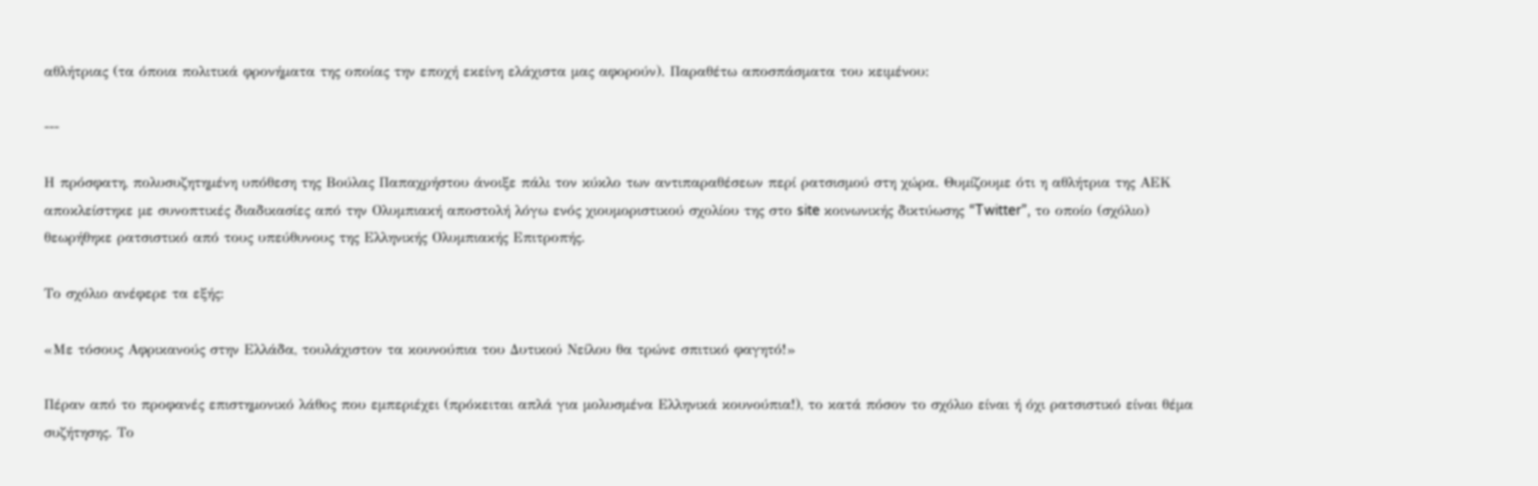αθλήτριας (τα όποια πολιτικά φρονήματα της οποίας την εποχή εκείνη ελάχιστα μας αφορούν). Παραθέτω αποσπάσματα του κειμένου:

---

Η πρόσφατη, πολυσυζητημένη υπόθεση της Βούλας Παπαχρήστου άνοιξε πάλι τον κύκλο των αντιπαραθέσεων περί ρατσισμού στη χώρα. Θυμίζουμε ότι η αθλήτρια της ΑΕΚ αποκλείστηκε με συνοπτικές διαδικασίες από την Ολυμπιακή αποστολή λόγω ενός χιουμοριστικού σχολίου της στο site κοινωνικής δικτύωσης “Twitter”, το οποίο (σχόλιο) θεωρήθηκε ρατσιστικό από τους υπεύθυνους της Ελληνικής Ολυμπιακής Επιτροπής.

Το σχόλιο ανέφερε τα εξής:

«Με τόσους Αφρικανούς στην Ελλάδα, τουλάχιστον τα κουνούπια του Δυτικού Νείλου θα τρώνε σπιτικό φαγητό!»

Πέραν από το προφανές επιστημονικό λάθος που εμπεριέχει (πρόκειται απλά για μολυσμένα Ελληνικά κουνούπια!), το κατά πόσον το σχόλιο είναι ή όχι ρατσιστικό είναι θέμα συζήτησης. Το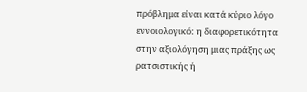πρόβλημα είναι κατά κύριο λόγο εννοιολογικό: η διαφορετικότητα στην αξιολόγηση μιας πράξης ως ρατσιστικής ή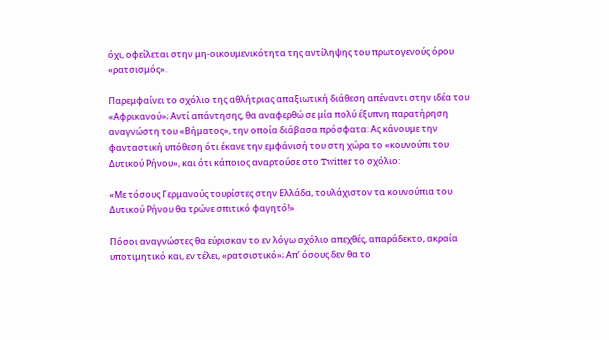όχι, οφείλεται στην μη-οικουμενικότητα της αντίληψης του πρωτογενούς όρου «ρατσισμός».

Παρεμφαίνει το σχόλιο της αθλήτριας απαξιωτική διάθεση απέναντι στην ιδέα του «Αφρικανού»; Αντί απάντησης, θα αναφερθώ σε μία πολύ έξυπνη παρατήρηση αναγνώστη του «Βήματος», την οποία διάβασα πρόσφατα: Ας κάνουμε την φανταστική υπόθεση ότι έκανε την εμφάνισή του στη χώρα το «κουνούπι του Δυτικού Ρήνου», και ότι κάποιος αναρτούσε στο Twitter το σχόλιο:

«Με τόσους Γερμανούς τουρίστες στην Ελλάδα, τουλάχιστον τα κουνούπια του Δυτικού Ρήνου θα τρώνε σπιτικό φαγητό!»

Πόσοι αναγνώστες θα εύρισκαν το εν λόγω σχόλιο απεχθές, απαράδεκτο, ακραία υποτιμητικό και, εν τέλει, «ρατσιστικό»; Απ’ όσους δεν θα το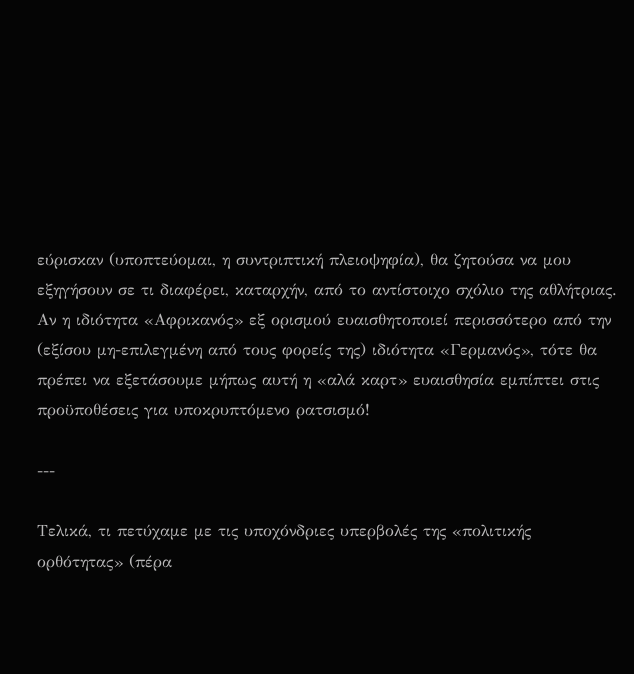εύρισκαν (υποπτεύομαι, η συντριπτική πλειοψηφία), θα ζητούσα να μου εξηγήσουν σε τι διαφέρει, καταρχήν, από το αντίστοιχο σχόλιο της αθλήτριας. Αν η ιδιότητα «Αφρικανός» εξ ορισμού ευαισθητοποιεί περισσότερο από την (εξίσου μη-επιλεγμένη από τους φορείς της) ιδιότητα «Γερμανός», τότε θα πρέπει να εξετάσουμε μήπως αυτή η «αλά καρτ» ευαισθησία εμπίπτει στις προϋποθέσεις για υποκρυπτόμενο ρατσισμό!

---

Τελικά, τι πετύχαμε με τις υποχόνδριες υπερβολές της «πολιτικής ορθότητας» (πέρα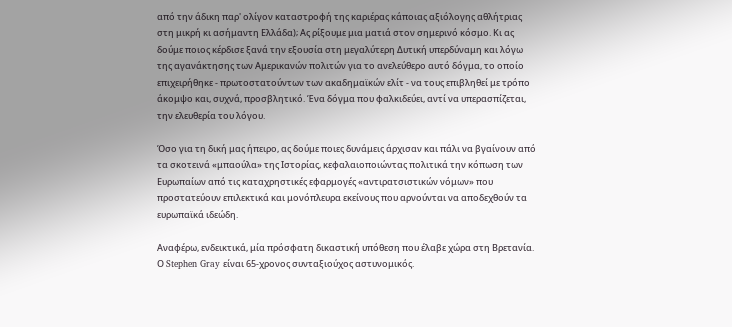από την άδικη παρ' ολίγον καταστροφή της καριέρας κάποιας αξιόλογης αθλήτριας στη μικρή κι ασήμαντη Ελλάδα); Ας ρίξουμε μια ματιά στον σημερινό κόσμο. Κι ας δούμε ποιος κέρδισε ξανά την εξουσία στη μεγαλύτερη Δυτική υπερδύναμη και λόγω της αγανάκτησης των Αμερικανών πολιτών για το ανελεύθερο αυτό δόγμα, το οποίο επιχειρήθηκε - πρωτοστατούντων των ακαδημαϊκών ελίτ - να τους επιβληθεί με τρόπο άκομψο και, συχνά, προσβλητικό. Ένα δόγμα που φαλκιδεύει, αντί να υπερασπίζεται, την ελευθερία του λόγου.

Όσο για τη δική μας ήπειρο, ας δούμε ποιες δυνάμεις άρχισαν και πάλι να βγαίνουν από τα σκοτεινά «μπαούλα» της Ιστορίας, κεφαλαιοποιώντας πολιτικά την κόπωση των Ευρωπαίων από τις καταχρηστικές εφαρμογές «αντιρατσιστικών νόμων» που προστατεύουν επιλεκτικά και μονόπλευρα εκείνους που αρνούνται να αποδεχθούν τα ευρωπαϊκά ιδεώδη.

Αναφέρω, ενδεικτικά, μία πρόσφατη δικαστική υπόθεση που έλαβε χώρα στη Βρετανία. Ο Stephen Gray είναι 65-χρονος συνταξιούχος αστυνομικός.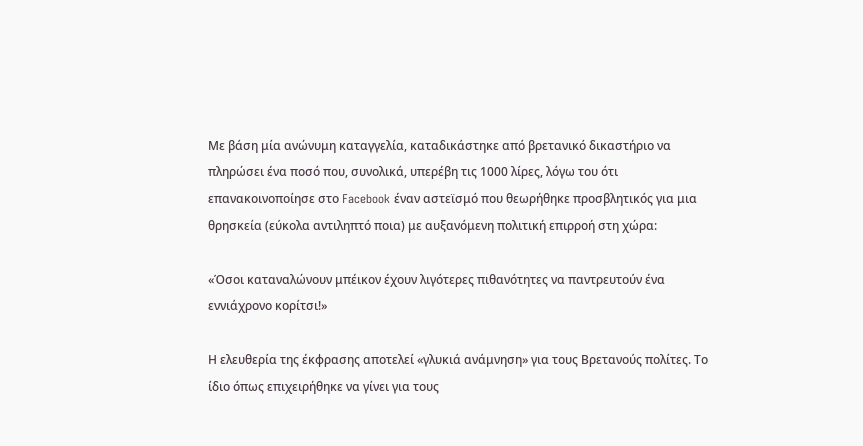Με βάση μία ανώνυμη καταγγελία, καταδικάστηκε από βρετανικό δικαστήριο να πληρώσει ένα ποσό που, συνολικά, υπερέβη τις 1000 λίρες, λόγω του ότι επανακοινοποίησε στο Facebook έναν αστεϊσμό που θεωρήθηκε προσβλητικός για μια θρησκεία (εύκολα αντιληπτό ποια) με αυξανόμενη πολιτική επιρροή στη χώρα:

«Όσοι καταναλώνουν μπέικον έχουν λιγότερες πιθανότητες να παντρευτούν ένα εννιάχρονο κορίτσι!»

Η ελευθερία της έκφρασης αποτελεί «γλυκιά ανάμνηση» για τους Βρετανούς πολίτες. Το ίδιο όπως επιχειρήθηκε να γίνει για τους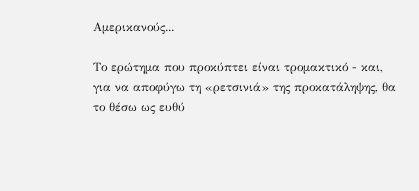Αμερικανούς...

Το ερώτημα που προκύπτει είναι τρομακτικό - και, για να αποφύγω τη «ρετσινιά» της προκατάληψης, θα το θέσω ως ευθύ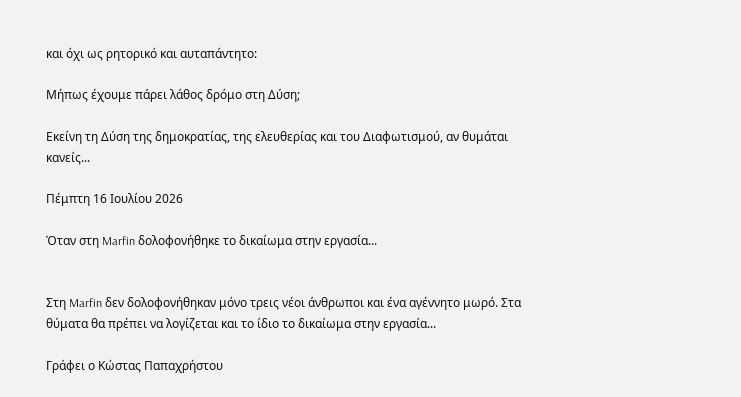και όχι ως ρητορικό και αυταπάντητο:

Μήπως έχουμε πάρει λάθος δρόμο στη Δύση;

Εκείνη τη Δύση της δημοκρατίας, της ελευθερίας και του Διαφωτισμού, αν θυμάται κανείς...

Πέμπτη 16 Ιουλίου 2026

Όταν στη Marfin δολοφονήθηκε το δικαίωμα στην εργασία...


Στη Marfin δεν δολοφονήθηκαν μόνο τρεις νέοι άνθρωποι και ένα αγέννητο μωρό. Στα θύματα θα πρέπει να λογίζεται και το ίδιο το δικαίωμα στην εργασία...

Γράφει ο Κώστας Παπαχρήστου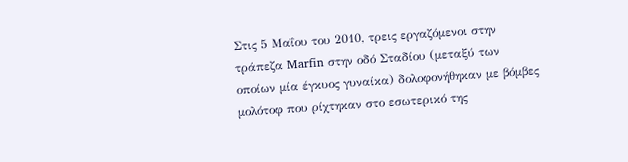Στις 5 Μαΐου του 2010, τρεις εργαζόμενοι στην τράπεζα Marfin στην οδό Σταδίου (μεταξύ των οποίων μία έγκυος γυναίκα) δολοφονήθηκαν με βόμβες μολότοφ που ρίχτηκαν στο εσωτερικό της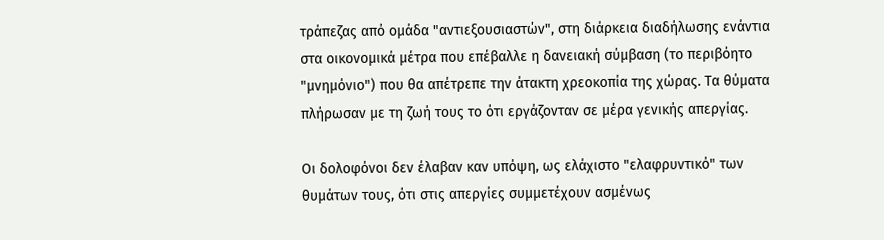τράπεζας από ομάδα "αντιεξουσιαστών", στη διάρκεια διαδήλωσης ενάντια στα οικονομικά μέτρα που επέβαλλε η δανειακή σύμβαση (το περιβόητο "μνημόνιο") που θα απέτρεπε την άτακτη χρεοκοπία της χώρας. Τα θύματα πλήρωσαν με τη ζωή τους το ότι εργάζονταν σε μέρα γενικής απεργίας.

Οι δολοφόνοι δεν έλαβαν καν υπόψη, ως ελάχιστο "ελαφρυντικό" των θυμάτων τους, ότι στις απεργίες συμμετέχουν ασμένως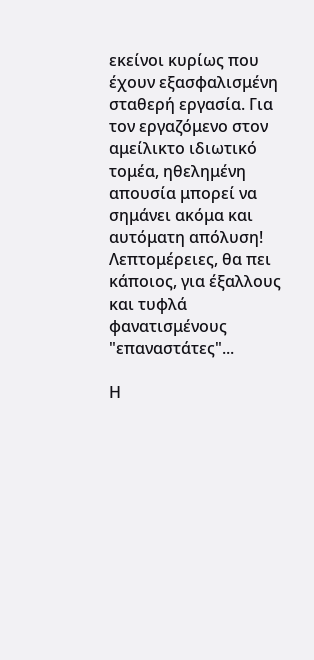εκείνοι κυρίως που έχουν εξασφαλισμένη σταθερή εργασία. Για τον εργαζόμενο στον αμείλικτο ιδιωτικό τομέα, ηθελημένη απουσία μπορεί να σημάνει ακόμα και αυτόματη απόλυση! Λεπτομέρειες, θα πει κάποιος, για έξαλλους και τυφλά φανατισμένους "επαναστάτες"...

Η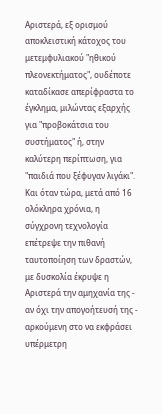Αριστερά, εξ ορισμού αποκλειστική κάτοχος του μετεμφυλιακού "ηθικού πλεονεκτήματος", ουδέποτε καταδίκασε απερίφραστα το έγκλημα, μιλώντας εξαρχής για "προβοκάτσια του συστήματος" ή, στην καλύτερη περίπτωση, για "παιδιά που ξέφυγαν λιγάκι". Και όταν τώρα, μετά από 16 ολόκληρα χρόνια, η σύγχρονη τεχνολογία επέτρεψε την πιθανή ταυτοποίηση των δραστών, με δυσκολία έκρυψε η Αριστερά την αμηχανία της - αν όχι την απογοήτευσή της - αρκούμενη στο να εκφράσει υπέρμετρη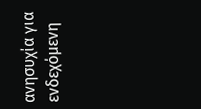ανησυχία για ενδεχόμενη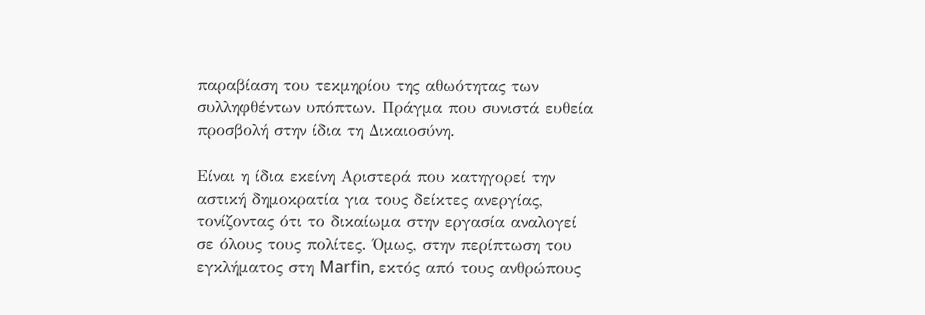παραβίαση του τεκμηρίου της αθωότητας των συλληφθέντων υπόπτων. Πράγμα που συνιστά ευθεία προσβολή στην ίδια τη Δικαιοσύνη.

Είναι η ίδια εκείνη Αριστερά που κατηγορεί την αστική δημοκρατία για τους δείκτες ανεργίας, τονίζοντας ότι το δικαίωμα στην εργασία αναλογεί σε όλους τους πολίτες. Όμως, στην περίπτωση του εγκλήματος στη Marfin, εκτός από τους ανθρώπους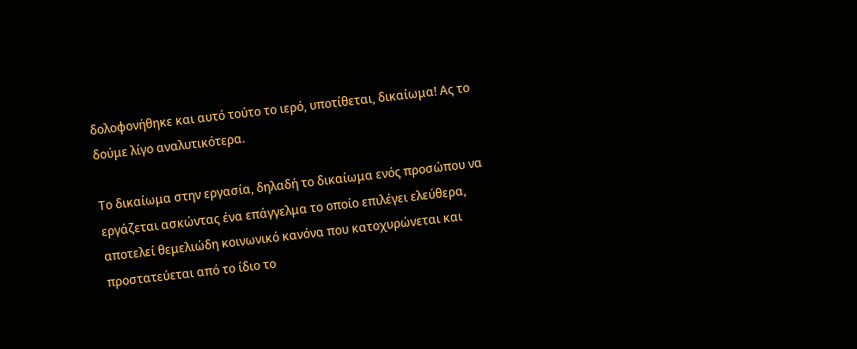δολοφονήθηκε και αυτό τούτο το ιερό, υποτίθεται, δικαίωμα! Ας το δούμε λίγο αναλυτικότερα.

Το δικαίωμα στην εργασία, δηλαδή το δικαίωμα ενός προσώπου να εργάζεται ασκώντας ένα επάγγελμα το οποίο επιλέγει ελεύθερα, αποτελεί θεμελιώδη κοινωνικό κανόνα που κατοχυρώνεται και προστατεύεται από το ίδιο το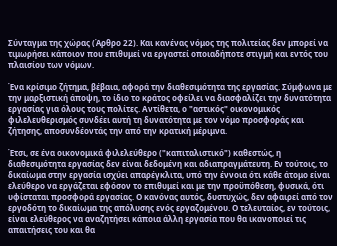Σύνταγμα της χώρας (Άρθρο 22). Και κανένας νόμος της πολιτείας δεν μπορεί να τιμωρήσει κάποιον που επιθυμεί να εργαστεί οποιαδήποτε στιγμή και εντός του πλαισίου των νόμων.

Ένα κρίσιμο ζήτημα, βέβαια, αφορά την διαθεσιμότητα της εργασίας. Σύμφωνα με την μαρξιστική άποψη, το ίδιο το κράτος οφείλει να διασφαλίζει την δυνατότητα εργασίας για όλους τους πολίτες. Αντίθετα, ο "αστικός" οικονομικός φιλελευθερισμός συνδέει αυτή τη δυνατότητα με τον νόμο προσφοράς και ζήτησης, αποσυνδέοντάς την από την κρατική μέριμνα.

Έτσι, σε ένα οικονομικά φιλελεύθερο ("καπιταλιστικό") καθεστώς, η διαθεσιμότητα εργασίας δεν είναι δεδομένη και αδιαπραγμάτευτη. Εν τούτοις, το δικαίωμα στην εργασία ισχύει απαρέγκλιτα, υπό την έννοια ότι κάθε άτομο είναι ελεύθερο να εργάζεται εφόσον το επιθυμεί και με την προϋπόθεση, φυσικά, ότι υφίσταται προσφορά εργασίας. Ο κανόνας αυτός, δυστυχώς, δεν αφαιρεί από τον εργοδότη το δικαίωμα της απόλυσης ενός εργαζομένου. Ο τελευταίος, εν τούτοις, είναι ελεύθερος να αναζητήσει κάποια άλλη εργασία που θα ικανοποιεί τις απαιτήσεις του και θα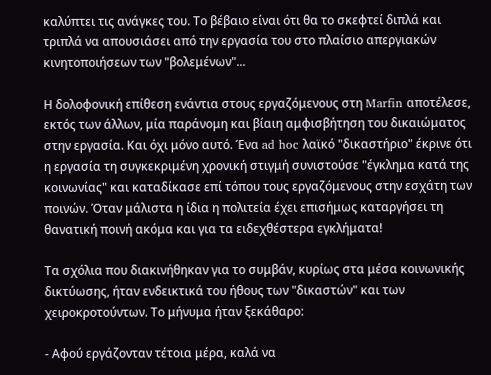καλύπτει τις ανάγκες του. Το βέβαιο είναι ότι θα το σκεφτεί διπλά και τριπλά να απουσιάσει από την εργασία του στο πλαίσιο απεργιακών κινητοποιήσεων των "βολεμένων"...

Η δολοφονική επίθεση ενάντια στους εργαζόμενους στη Marfin αποτέλεσε, εκτός των άλλων, μία παράνομη και βίαιη αμφισβήτηση του δικαιώματος στην εργασία. Και όχι μόνο αυτό. Ένα ad hoc λαϊκό "δικαστήριο" έκρινε ότι η εργασία τη συγκεκριμένη χρονική στιγμή συνιστούσε "έγκλημα κατά της κοινωνίας" και καταδίκασε επί τόπου τους εργαζόμενους στην εσχάτη των ποινών. Όταν μάλιστα η ίδια η πολιτεία έχει επισήμως καταργήσει τη θανατική ποινή ακόμα και για τα ειδεχθέστερα εγκλήματα!

Τα σχόλια που διακινήθηκαν για το συμβάν, κυρίως στα μέσα κοινωνικής δικτύωσης, ήταν ενδεικτικά του ήθους των "δικαστών" και των χειροκροτούντων. Το μήνυμα ήταν ξεκάθαρο:

- Αφού εργάζονταν τέτοια μέρα, καλά να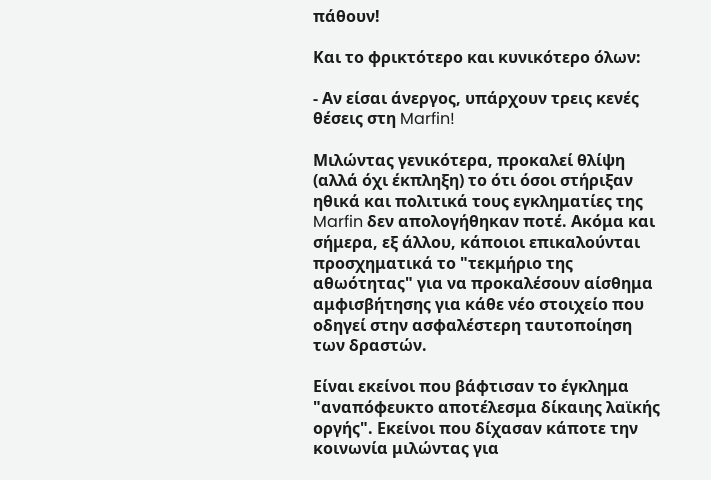πάθουν!

Και το φρικτότερο και κυνικότερο όλων:

- Αν είσαι άνεργος, υπάρχουν τρεις κενές θέσεις στη Marfin!

Μιλώντας γενικότερα, προκαλεί θλίψη (αλλά όχι έκπληξη) το ότι όσοι στήριξαν ηθικά και πολιτικά τους εγκληματίες της Marfin δεν απολογήθηκαν ποτέ. Ακόμα και σήμερα, εξ άλλου, κάποιοι επικαλούνται προσχηματικά το "τεκμήριο της αθωότητας" για να προκαλέσουν αίσθημα αμφισβήτησης για κάθε νέο στοιχείο που οδηγεί στην ασφαλέστερη ταυτοποίηση των δραστών.

Είναι εκείνοι που βάφτισαν το έγκλημα "αναπόφευκτο αποτέλεσμα δίκαιης λαϊκής οργής". Εκείνοι που δίχασαν κάποτε την κοινωνία μιλώντας για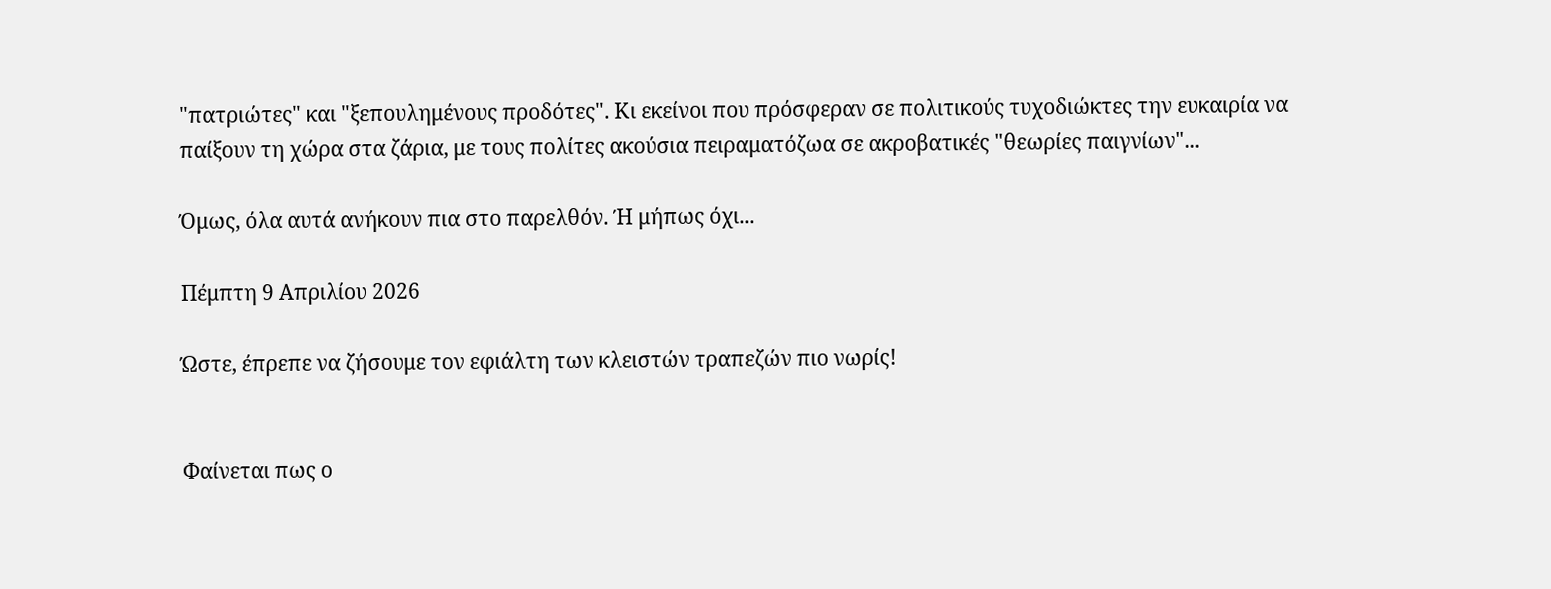"πατριώτες" και "ξεπουλημένους προδότες". Κι εκείνοι που πρόσφεραν σε πολιτικούς τυχοδιώκτες την ευκαιρία να παίξουν τη χώρα στα ζάρια, με τους πολίτες ακούσια πειραματόζωα σε ακροβατικές "θεωρίες παιγνίων"...

Όμως, όλα αυτά ανήκουν πια στο παρελθόν. Ή μήπως όχι...

Πέμπτη 9 Απριλίου 2026

Ώστε, έπρεπε να ζήσουμε τον εφιάλτη των κλειστών τραπεζών πιο νωρίς!


Φαίνεται πως ο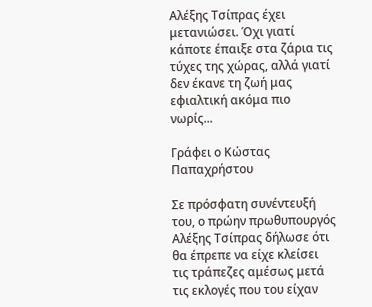Αλέξης Τσίπρας έχει μετανιώσει. Όχι γιατί κάποτε έπαιξε στα ζάρια τις τύχες της χώρας, αλλά γιατί δεν έκανε τη ζωή μας εφιαλτική ακόμα πιο νωρίς...

Γράφει ο Κώστας Παπαχρήστου

Σε πρόσφατη συνέντευξή του, ο πρώην πρωθυπουργός Αλέξης Τσίπρας δήλωσε ότι θα έπρεπε να είχε κλείσει τις τράπεζες αμέσως μετά τις εκλογές που του είχαν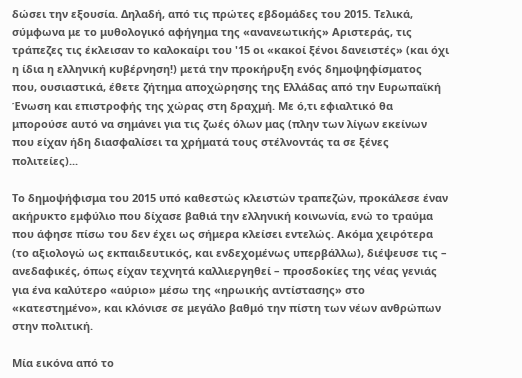δώσει την εξουσία. Δηλαδή, από τις πρώτες εβδομάδες του 2015. Τελικά, σύμφωνα με το μυθολογικό αφήγημα της «ανανεωτικής» Αριστεράς, τις τράπεζες τις έκλεισαν το καλοκαίρι του '15 οι «κακοί ξένοι δανειστές» (και όχι η ίδια η ελληνική κυβέρνηση!) μετά την προκήρυξη ενός δημοψηφίσματος που, ουσιαστικά, έθετε ζήτημα αποχώρησης της Ελλάδας από την Ευρωπαϊκή Ένωση και επιστροφής της χώρας στη δραχμή. Με ό,τι εφιαλτικό θα μπορούσε αυτό να σημάνει για τις ζωές όλων μας (πλην των λίγων εκείνων που είχαν ήδη διασφαλίσει τα χρήματά τους στέλνοντάς τα σε ξένες πολιτείες)...

Το δημοψήφισμα του 2015 υπό καθεστώς κλειστών τραπεζών, προκάλεσε έναν ακήρυκτο εμφύλιο που δίχασε βαθιά την ελληνική κοινωνία, ενώ το τραύμα που άφησε πίσω του δεν έχει ως σήμερα κλείσει εντελώς. Ακόμα χειρότερα (το αξιολογώ ως εκπαιδευτικός, και ενδεχομένως υπερβάλλω), διέψευσε τις – ανεδαφικές, όπως είχαν τεχνητά καλλιεργηθεί – προσδοκίες της νέας γενιάς για ένα καλύτερο «αύριο» μέσω της «ηρωικής αντίστασης» στο «κατεστημένο», και κλόνισε σε μεγάλο βαθμό την πίστη των νέων ανθρώπων στην πολιτική.

Μία εικόνα από το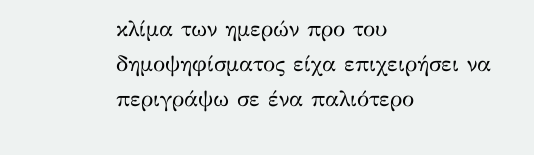κλίμα των ημερών προ του δημοψηφίσματος είχα επιχειρήσει να περιγράψω σε ένα παλιότερο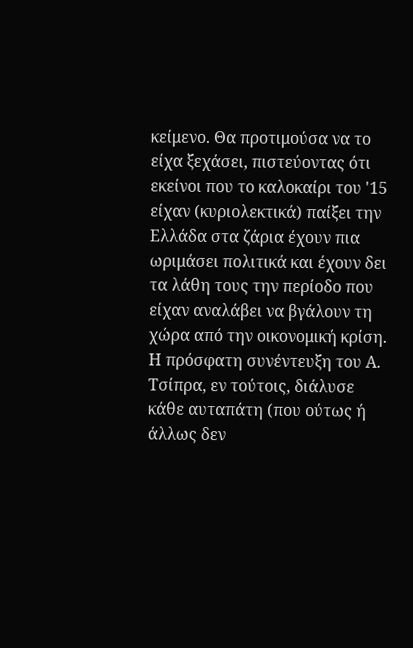κείμενο. Θα προτιμούσα να το είχα ξεχάσει, πιστεύοντας ότι εκείνοι που το καλοκαίρι του '15 είχαν (κυριολεκτικά) παίξει την Ελλάδα στα ζάρια έχουν πια ωριμάσει πολιτικά και έχουν δει τα λάθη τους την περίοδο που είχαν αναλάβει να βγάλουν τη χώρα από την οικονομική κρίση. Η πρόσφατη συνέντευξη του Α. Τσίπρα, εν τούτοις, διάλυσε κάθε αυταπάτη (που ούτως ή άλλως δεν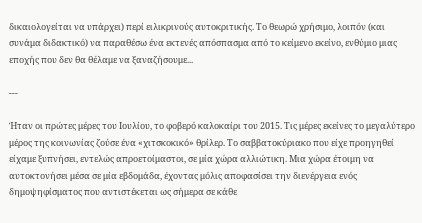δικαιολογείται να υπάρχει) περί ειλικρινούς αυτοκριτικής. Το θεωρώ χρήσιμο, λοιπόν (και συνάμα διδακτικό) να παραθέσω ένα εκτενές απόσπασμα από το κείμενο εκείνο, ενθύμιο μιας εποχής που δεν θα θέλαμε να ξαναζήσουμε...

---

Ήταν οι πρώτες μέρες του Ιουλίου, το φοβερό καλοκαίρι του 2015. Τις μέρες εκείνες το μεγαλύτερο μέρος της κοινωνίας ζούσε ένα «χιτσκοκικό» θρίλερ. Το σαββατοκύριακο που είχε προηγηθεί είχαμε ξυπνήσει, εντελώς απροετοίμαστοι, σε μία χώρα αλλιώτικη. Μια χώρα έτοιμη να αυτοκτονήσει μέσα σε μία εβδομάδα, έχοντας μόλις αποφασίσει την διενέργεια ενός δημοψηφίσματος που αντιστέκεται ως σήμερα σε κάθε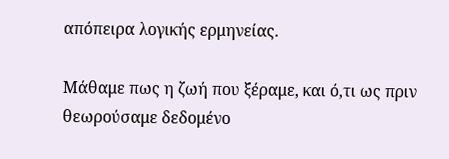απόπειρα λογικής ερμηνείας.

Μάθαμε πως η ζωή που ξέραμε, και ό,τι ως πριν θεωρούσαμε δεδομένο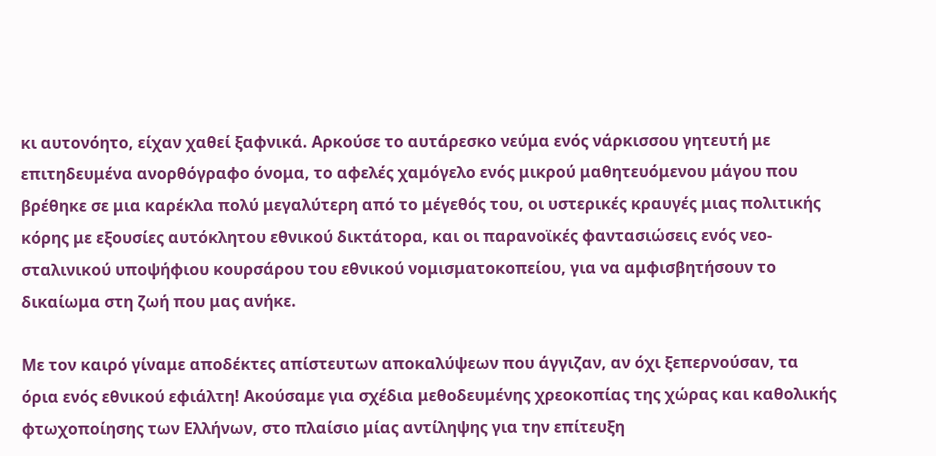κι αυτονόητο, είχαν χαθεί ξαφνικά. Αρκούσε το αυτάρεσκο νεύμα ενός νάρκισσου γητευτή με επιτηδευμένα ανορθόγραφο όνομα, το αφελές χαμόγελο ενός μικρού μαθητευόμενου μάγου που βρέθηκε σε μια καρέκλα πολύ μεγαλύτερη από το μέγεθός του, οι υστερικές κραυγές μιας πολιτικής κόρης με εξουσίες αυτόκλητου εθνικού δικτάτορα, και οι παρανοϊκές φαντασιώσεις ενός νεο-σταλινικού υποψήφιου κουρσάρου του εθνικού νομισματοκοπείου, για να αμφισβητήσουν το δικαίωμα στη ζωή που μας ανήκε.

Με τον καιρό γίναμε αποδέκτες απίστευτων αποκαλύψεων που άγγιζαν, αν όχι ξεπερνούσαν, τα όρια ενός εθνικού εφιάλτη! Ακούσαμε για σχέδια μεθοδευμένης χρεοκοπίας της χώρας και καθολικής φτωχοποίησης των Ελλήνων, στο πλαίσιο μίας αντίληψης για την επίτευξη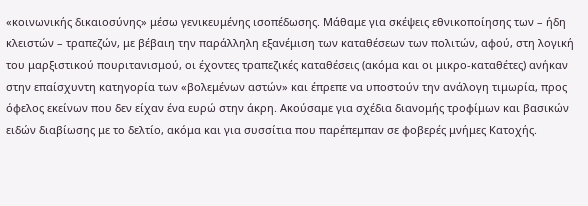«κοινωνικής δικαιοσύνης» μέσω γενικευμένης ισοπέδωσης. Μάθαμε για σκέψεις εθνικοποίησης των – ήδη κλειστών – τραπεζών, με βέβαιη την παράλληλη εξανέμιση των καταθέσεων των πολιτών, αφού, στη λογική του μαρξιστικού πουριτανισμού, οι έχοντες τραπεζικές καταθέσεις (ακόμα και οι μικρο-καταθέτες) ανήκαν στην επαίσχυντη κατηγορία των «βολεμένων αστών» και έπρεπε να υποστούν την ανάλογη τιμωρία, προς όφελος εκείνων που δεν είχαν ένα ευρώ στην άκρη. Ακούσαμε για σχέδια διανομής τροφίμων και βασικών ειδών διαβίωσης με το δελτίο, ακόμα και για συσσίτια που παρέπεμπαν σε φοβερές μνήμες Κατοχής.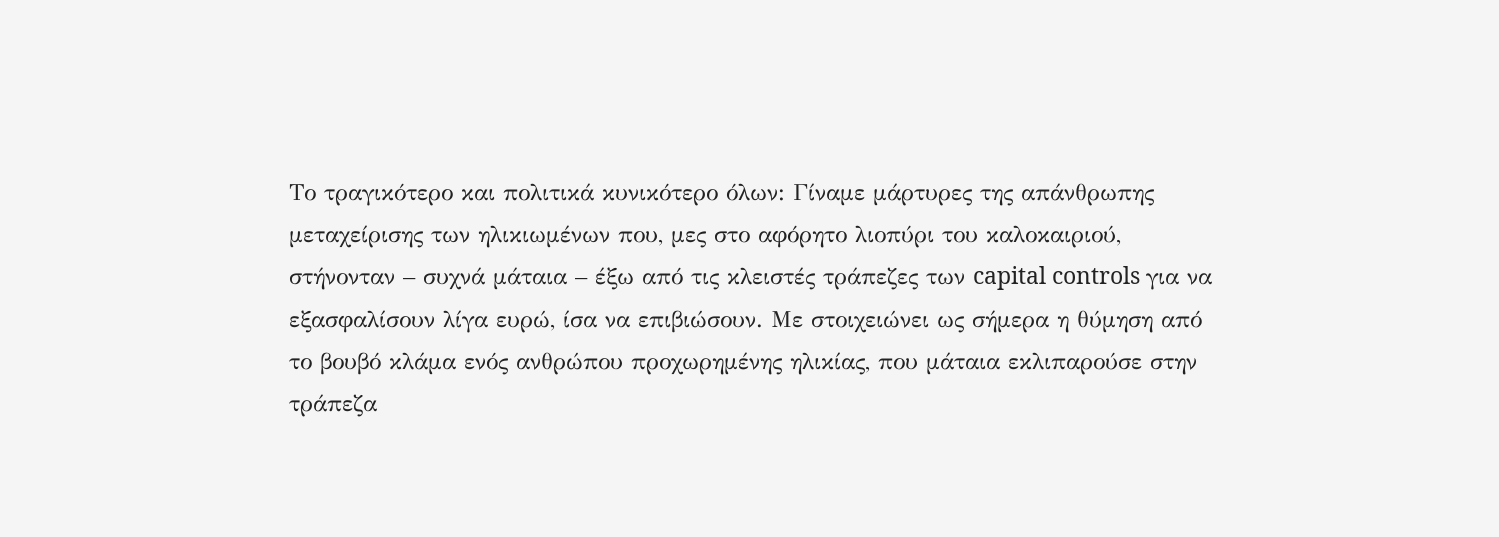Το τραγικότερο και πολιτικά κυνικότερο όλων: Γίναμε μάρτυρες της απάνθρωπης μεταχείρισης των ηλικιωμένων που, μες στο αφόρητο λιοπύρι του καλοκαιριού, στήνονταν – συχνά μάταια – έξω από τις κλειστές τράπεζες των capital controls για να εξασφαλίσουν λίγα ευρώ, ίσα να επιβιώσουν. Με στοιχειώνει ως σήμερα η θύμηση από το βουβό κλάμα ενός ανθρώπου προχωρημένης ηλικίας, που μάταια εκλιπαρούσε στην τράπεζα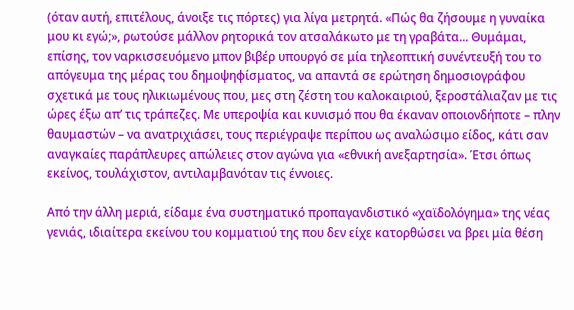(όταν αυτή, επιτέλους, άνοιξε τις πόρτες) για λίγα μετρητά. «Πώς θα ζήσουμε η γυναίκα μου κι εγώ;», ρωτούσε μάλλον ρητορικά τον ατσαλάκωτο με τη γραβάτα... Θυμάμαι, επίσης, τον ναρκισσευόμενο μπον βιβέρ υπουργό σε μία τηλεοπτική συνέντευξή του το απόγευμα της μέρας του δημοψηφίσματος, να απαντά σε ερώτηση δημοσιογράφου σχετικά με τους ηλικιωμένους που, μες στη ζέστη του καλοκαιριού, ξεροστάλιαζαν με τις ώρες έξω απ’ τις τράπεζες. Με υπεροψία και κυνισμό που θα έκαναν οποιονδήποτε – πλην θαυμαστών – να ανατριχιάσει, τους περιέγραψε περίπου ως αναλώσιμο είδος, κάτι σαν αναγκαίες παράπλευρες απώλειες στον αγώνα για «εθνική ανεξαρτησία». Έτσι όπως εκείνος, τουλάχιστον, αντιλαμβανόταν τις έννοιες.

Από την άλλη μεριά, είδαμε ένα συστηματικό προπαγανδιστικό «χαϊδολόγημα» της νέας γενιάς, ιδιαίτερα εκείνου του κομματιού της που δεν είχε κατορθώσει να βρει μία θέση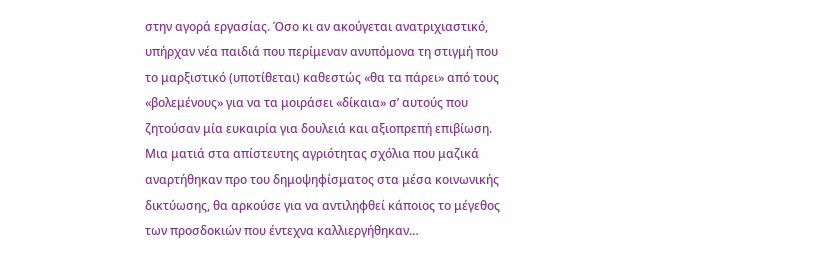στην αγορά εργασίας. Όσο κι αν ακούγεται ανατριχιαστικό, υπήρχαν νέα παιδιά που περίμεναν ανυπόμονα τη στιγμή που το μαρξιστικό (υποτίθεται) καθεστώς «θα τα πάρει» από τους «βολεμένους» για να τα μοιράσει «δίκαια» σ’ αυτούς που ζητούσαν μία ευκαιρία για δουλειά και αξιοπρεπή επιβίωση. Μια ματιά στα απίστευτης αγριότητας σχόλια που μαζικά αναρτήθηκαν προ του δημοψηφίσματος στα μέσα κοινωνικής δικτύωσης, θα αρκούσε για να αντιληφθεί κάποιος το μέγεθος των προσδοκιών που έντεχνα καλλιεργήθηκαν…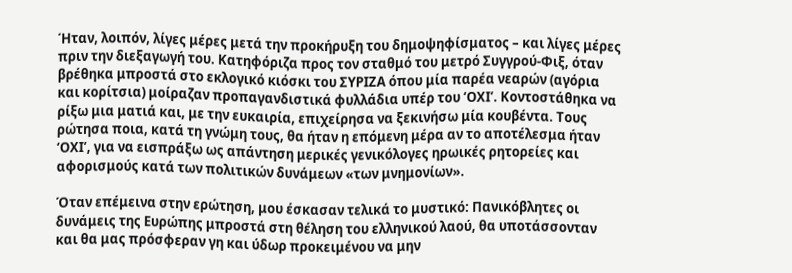Ήταν, λοιπόν, λίγες μέρες μετά την προκήρυξη του δημοψηφίσματος – και λίγες μέρες πριν την διεξαγωγή του. Κατηφόριζα προς τον σταθμό του μετρό Συγγρού-Φιξ, όταν βρέθηκα μπροστά στο εκλογικό κιόσκι του ΣΥΡΙΖΑ όπου μία παρέα νεαρών (αγόρια και κορίτσια) μοίραζαν προπαγανδιστικά φυλλάδια υπέρ του ‘ΟΧΙ’. Κοντοστάθηκα να ρίξω μια ματιά και, με την ευκαιρία, επιχείρησα να ξεκινήσω μία κουβέντα. Τους ρώτησα ποια, κατά τη γνώμη τους, θα ήταν η επόμενη μέρα αν το αποτέλεσμα ήταν ‘ΟΧΙ’, για να εισπράξω ως απάντηση μερικές γενικόλογες ηρωικές ρητορείες και αφορισμούς κατά των πολιτικών δυνάμεων «των μνημονίων».

Όταν επέμεινα στην ερώτηση, μου έσκασαν τελικά το μυστικό: Πανικόβλητες οι δυνάμεις της Ευρώπης μπροστά στη θέληση του ελληνικού λαού, θα υποτάσσονταν και θα μας πρόσφεραν γη και ύδωρ προκειμένου να μην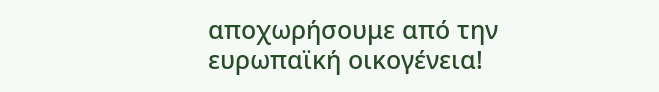αποχωρήσουμε από την ευρωπαϊκή οικογένεια!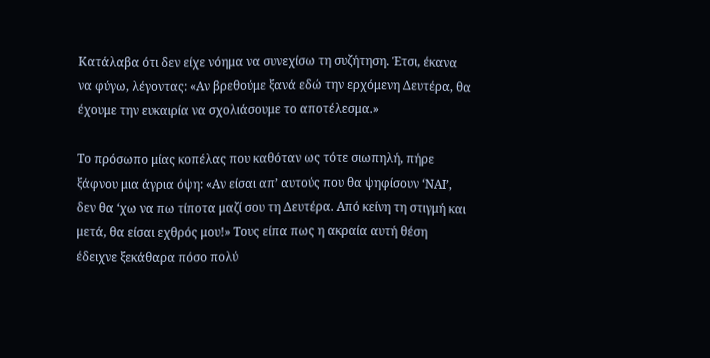Κατάλαβα ότι δεν είχε νόημα να συνεχίσω τη συζήτηση. Έτσι, έκανα να φύγω, λέγοντας: «Αν βρεθούμε ξανά εδώ την ερχόμενη Δευτέρα, θα έχουμε την ευκαιρία να σχολιάσουμε το αποτέλεσμα.»

Το πρόσωπο μίας κοπέλας που καθόταν ως τότε σιωπηλή, πήρε ξάφνου μια άγρια όψη: «Αν είσαι απ’ αυτούς που θα ψηφίσουν ‘ΝΑΙ’, δεν θα ‘χω να πω τίποτα μαζί σου τη Δευτέρα. Από κείνη τη στιγμή και μετά, θα είσαι εχθρός μου!» Τους είπα πως η ακραία αυτή θέση έδειχνε ξεκάθαρα πόσο πολύ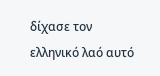δίχασε τον ελληνικό λαό αυτό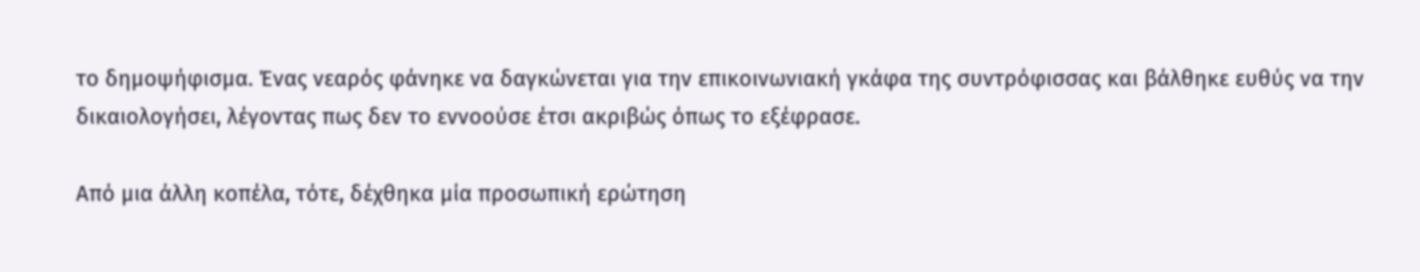το δημοψήφισμα. Ένας νεαρός φάνηκε να δαγκώνεται για την επικοινωνιακή γκάφα της συντρόφισσας και βάλθηκε ευθύς να την δικαιολογήσει, λέγοντας πως δεν το εννοούσε έτσι ακριβώς όπως το εξέφρασε.

Από μια άλλη κοπέλα, τότε, δέχθηκα μία προσωπική ερώτηση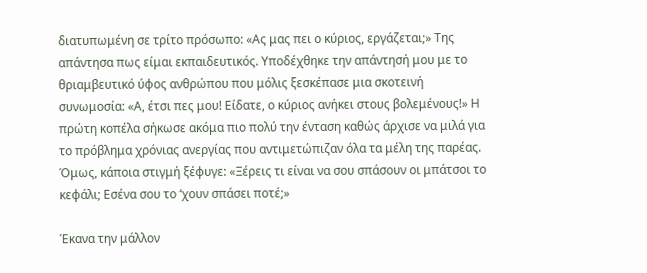διατυπωμένη σε τρίτο πρόσωπο: «Ας μας πει ο κύριος, εργάζεται;» Της απάντησα πως είμαι εκπαιδευτικός. Υποδέχθηκε την απάντησή μου με το θριαμβευτικό ύφος ανθρώπου που μόλις ξεσκέπασε μια σκοτεινή συνωμοσία: «Α, έτσι πες μου! Είδατε, ο κύριος ανήκει στους βολεμένους!» Η πρώτη κοπέλα σήκωσε ακόμα πιο πολύ την ένταση καθώς άρχισε να μιλά για το πρόβλημα χρόνιας ανεργίας που αντιμετώπιζαν όλα τα μέλη της παρέας. Όμως, κάποια στιγμή ξέφυγε: «Ξέρεις τι είναι να σου σπάσουν οι μπάτσοι το κεφάλι; Εσένα σου το ‘χουν σπάσει ποτέ;»

Έκανα την μάλλον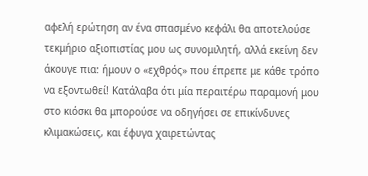αφελή ερώτηση αν ένα σπασμένο κεφάλι θα αποτελούσε τεκμήριο αξιοπιστίας μου ως συνομιλητή, αλλά εκείνη δεν άκουγε πια: ήμουν ο «εχθρός» που έπρεπε με κάθε τρόπο να εξοντωθεί! Κατάλαβα ότι μία περαιτέρω παραμονή μου στο κιόσκι θα μπορούσε να οδηγήσει σε επικίνδυνες κλιμακώσεις, και έφυγα χαιρετώντας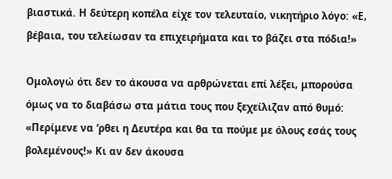βιαστικά. Η δεύτερη κοπέλα είχε τον τελευταίο, νικητήριο λόγο: «Ε, βέβαια, του τελείωσαν τα επιχειρήματα και το βάζει στα πόδια!»

Ομολογώ ότι δεν το άκουσα να αρθρώνεται επί λέξει, μπορούσα όμως να το διαβάσω στα μάτια τους που ξεχείλιζαν από θυμό: «Περίμενε να ‘ρθει η Δευτέρα και θα τα πούμε με όλους εσάς τους βολεμένους!» Κι αν δεν άκουσα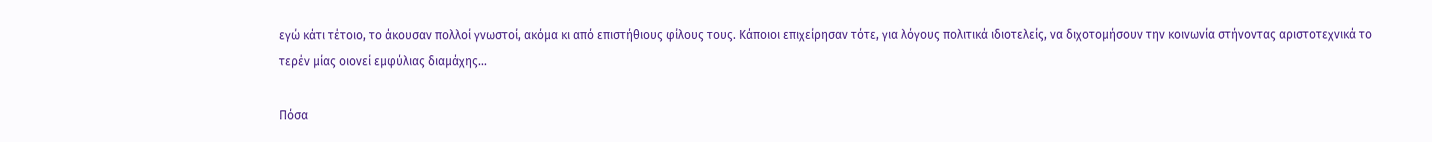εγώ κάτι τέτοιο, το άκουσαν πολλοί γνωστοί, ακόμα κι από επιστήθιους φίλους τους. Κάποιοι επιχείρησαν τότε, για λόγους πολιτικά ιδιοτελείς, να διχοτομήσουν την κοινωνία στήνοντας αριστοτεχνικά το τερέν μίας οιονεί εμφύλιας διαμάχης...

Πόσα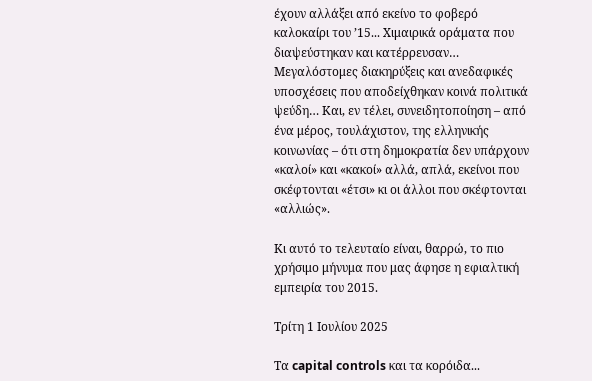έχουν αλλάξει από εκείνο το φοβερό καλοκαίρι του ’15... Χιμαιρικά οράματα που διαψεύστηκαν και κατέρρευσαν… Μεγαλόστομες διακηρύξεις και ανεδαφικές υποσχέσεις που αποδείχθηκαν κοινά πολιτικά ψεύδη… Και, εν τέλει, συνειδητοποίηση – από ένα μέρος, τουλάχιστον, της ελληνικής κοινωνίας – ότι στη δημοκρατία δεν υπάρχουν «καλοί» και «κακοί» αλλά, απλά, εκείνοι που σκέφτονται «έτσι» κι οι άλλοι που σκέφτονται «αλλιώς».

Κι αυτό το τελευταίο είναι, θαρρώ, το πιο χρήσιμο μήνυμα που μας άφησε η εφιαλτική εμπειρία του 2015.

Τρίτη 1 Ιουλίου 2025

Τα capital controls και τα κορόιδα...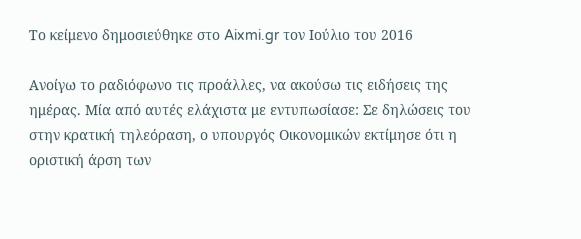Το κείμενο δημοσιεύθηκε στο Aixmi.gr τον Ιούλιο του 2016

Ανοίγω το ραδιόφωνο τις προάλλες, να ακούσω τις ειδήσεις της ημέρας. Μία από αυτές ελάχιστα με εντυπωσίασε: Σε δηλώσεις του στην κρατική τηλεόραση, ο υπουργός Οικονομικών εκτίμησε ότι η οριστική άρση των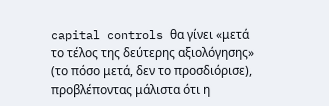capital controls θα γίνει «μετά το τέλος της δεύτερης αξιολόγησης» (το πόσο μετά, δεν το προσδιόρισε), προβλέποντας μάλιστα ότι η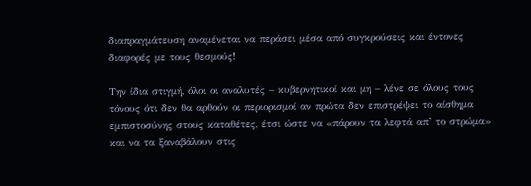διαπραγμάτευση αναμένεται να περάσει μέσα από συγκρούσεις και έντονες διαφορές με τους θεσμούς!

Την ίδια στιγμή, όλοι οι αναλυτές – κυβερνητικοί και μη – λένε σε όλους τους τόνους ότι δεν θα αρθούν οι περιορισμοί αν πρώτα δεν επιστρέψει το αίσθημα εμπιστοσύνης στους καταθέτες, έτσι ώστε να «πάρουν τα λεφτά απ’ το στρώμα» και να τα ξαναβάλουν στις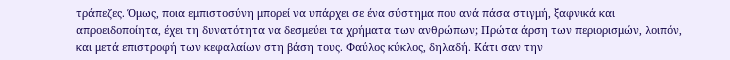τράπεζες. Όμως, ποια εμπιστοσύνη μπορεί να υπάρχει σε ένα σύστημα που ανά πάσα στιγμή, ξαφνικά και απροειδοποίητα, έχει τη δυνατότητα να δεσμεύει τα χρήματα των ανθρώπων; Πρώτα άρση των περιορισμών, λοιπόν, και μετά επιστροφή των κεφαλαίων στη βάση τους. Φαύλος κύκλος, δηλαδή. Κάτι σαν την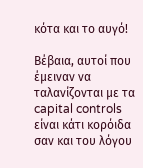κότα και το αυγό!

Βέβαια, αυτοί που έμειναν να ταλανίζονται με τα capital controls είναι κάτι κορόιδα σαν και του λόγου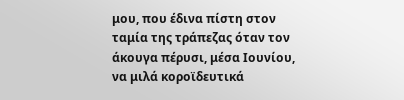μου, που έδινα πίστη στον ταμία της τράπεζας όταν τον άκουγα πέρυσι, μέσα Ιουνίου, να μιλά κοροϊδευτικά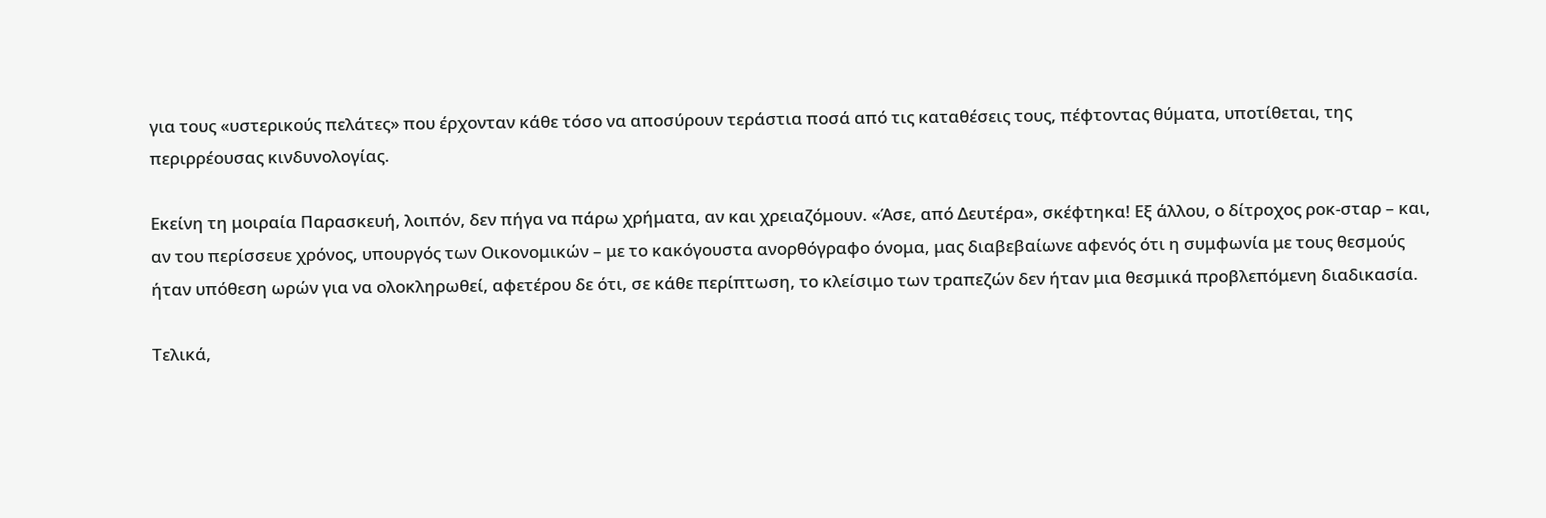για τους «υστερικούς πελάτες» που έρχονταν κάθε τόσο να αποσύρουν τεράστια ποσά από τις καταθέσεις τους, πέφτοντας θύματα, υποτίθεται, της περιρρέουσας κινδυνολογίας.

Εκείνη τη μοιραία Παρασκευή, λοιπόν, δεν πήγα να πάρω χρήματα, αν και χρειαζόμουν. «Άσε, από Δευτέρα», σκέφτηκα! Εξ άλλου, ο δίτροχος ροκ-σταρ – και, αν του περίσσευε χρόνος, υπουργός των Οικονομικών – με το κακόγουστα ανορθόγραφο όνομα, μας διαβεβαίωνε αφενός ότι η συμφωνία με τους θεσμούς ήταν υπόθεση ωρών για να ολοκληρωθεί, αφετέρου δε ότι, σε κάθε περίπτωση, το κλείσιμο των τραπεζών δεν ήταν μια θεσμικά προβλεπόμενη διαδικασία.

Τελικά,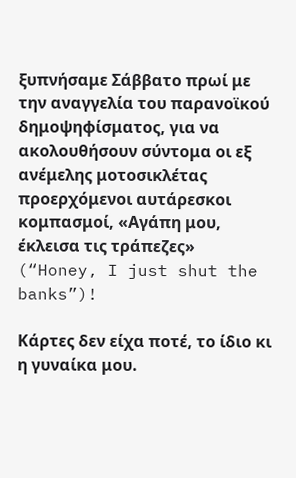ξυπνήσαμε Σάββατο πρωί με την αναγγελία του παρανοϊκού δημοψηφίσματος, για να ακολουθήσουν σύντομα οι εξ ανέμελης μοτοσικλέτας προερχόμενοι αυτάρεσκοι κομπασμοί, «Αγάπη μου, έκλεισα τις τράπεζες» (“Honey, I just shut the banks”)!

Κάρτες δεν είχα ποτέ, το ίδιο κι η γυναίκα μου.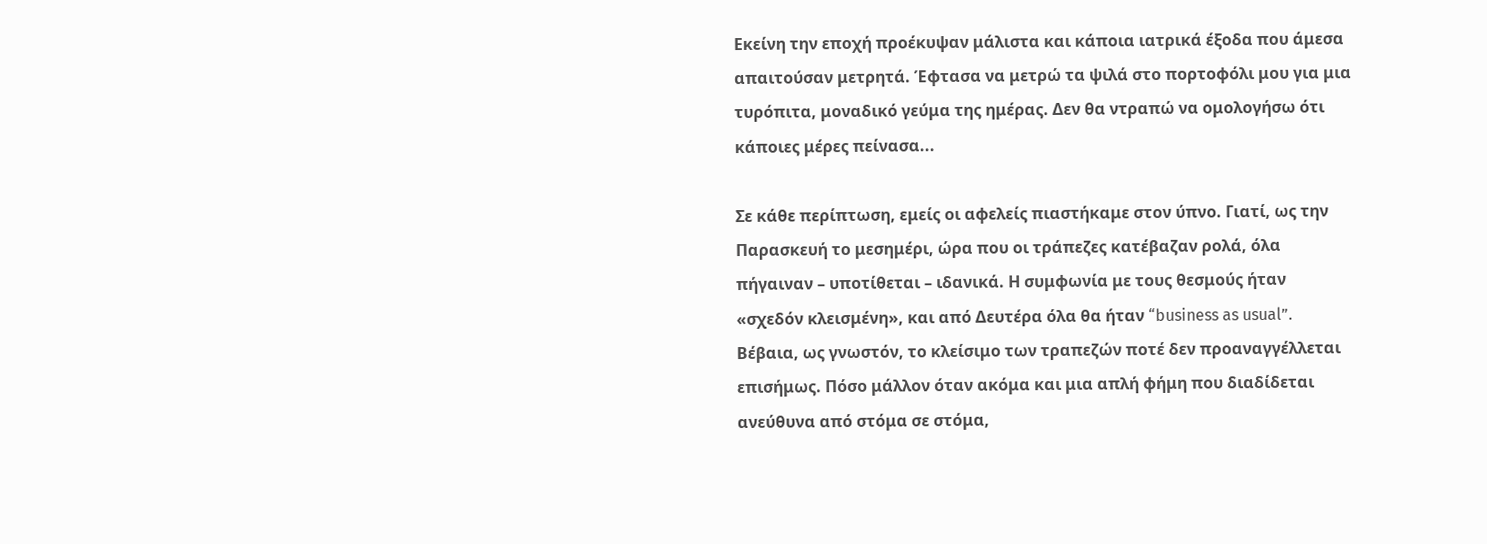Εκείνη την εποχή προέκυψαν μάλιστα και κάποια ιατρικά έξοδα που άμεσα απαιτούσαν μετρητά. Έφτασα να μετρώ τα ψιλά στο πορτοφόλι μου για μια τυρόπιτα, μοναδικό γεύμα της ημέρας. Δεν θα ντραπώ να ομολογήσω ότι κάποιες μέρες πείνασα...

Σε κάθε περίπτωση, εμείς οι αφελείς πιαστήκαμε στον ύπνο. Γιατί, ως την Παρασκευή το μεσημέρι, ώρα που οι τράπεζες κατέβαζαν ρολά, όλα πήγαιναν – υποτίθεται – ιδανικά. Η συμφωνία με τους θεσμούς ήταν «σχεδόν κλεισμένη», και από Δευτέρα όλα θα ήταν “business as usual”. Βέβαια, ως γνωστόν, το κλείσιμο των τραπεζών ποτέ δεν προαναγγέλλεται επισήμως. Πόσο μάλλον όταν ακόμα και μια απλή φήμη που διαδίδεται ανεύθυνα από στόμα σε στόμα,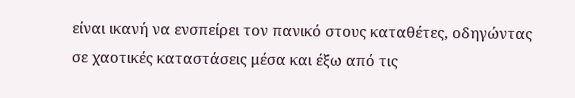είναι ικανή να ενσπείρει τον πανικό στους καταθέτες, οδηγώντας σε χαοτικές καταστάσεις μέσα και έξω από τις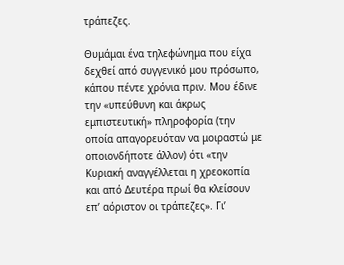τράπεζες.

Θυμάμαι ένα τηλεφώνημα που είχα δεχθεί από συγγενικό μου πρόσωπο, κάπου πέντε χρόνια πριν. Μου έδινε την «υπεύθυνη και άκρως εμπιστευτική» πληροφορία (την οποία απαγορευόταν να μοιραστώ με οποιονδήποτε άλλον) ότι «την Κυριακή αναγγέλλεται η χρεοκοπία και από Δευτέρα πρωί θα κλείσουν επ’ αόριστον οι τράπεζες». Γι’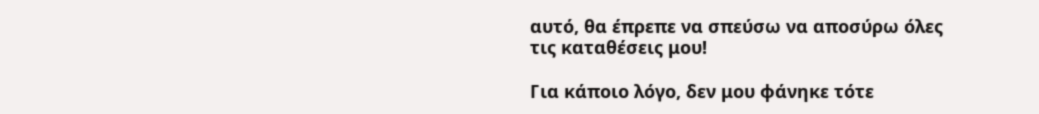αυτό, θα έπρεπε να σπεύσω να αποσύρω όλες τις καταθέσεις μου!

Για κάποιο λόγο, δεν μου φάνηκε τότε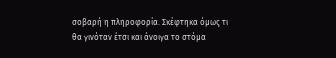σοβαρή η πληροφορία. Σκέφτηκα όμως τι θα γινόταν έτσι και άνοιγα το στόμα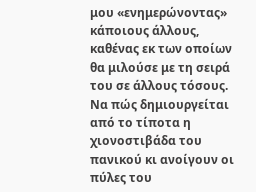μου «ενημερώνοντας» κάποιους άλλους, καθένας εκ των οποίων θα μιλούσε με τη σειρά του σε άλλους τόσους. Να πώς δημιουργείται από το τίποτα η χιονοστιβάδα του πανικού κι ανοίγουν οι πύλες του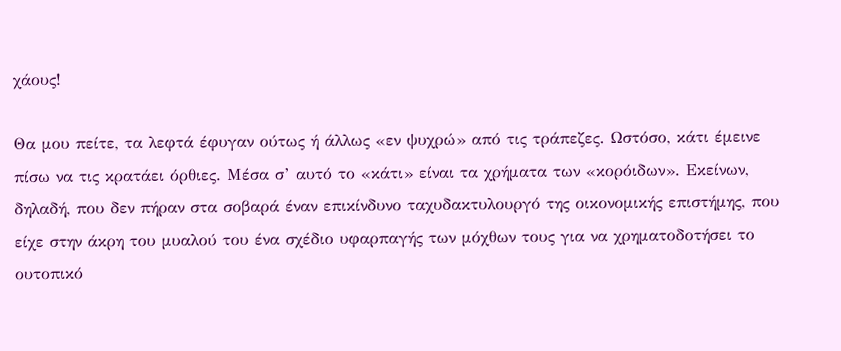χάους!

Θα μου πείτε, τα λεφτά έφυγαν ούτως ή άλλως «εν ψυχρώ» από τις τράπεζες. Ωστόσο, κάτι έμεινε πίσω να τις κρατάει όρθιες. Μέσα σ’ αυτό το «κάτι» είναι τα χρήματα των «κορόιδων». Εκείνων, δηλαδή, που δεν πήραν στα σοβαρά έναν επικίνδυνο ταχυδακτυλουργό της οικονομικής επιστήμης, που είχε στην άκρη του μυαλού του ένα σχέδιο υφαρπαγής των μόχθων τους για να χρηματοδοτήσει το ουτοπικό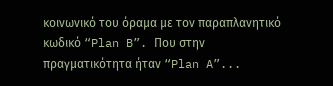κοινωνικό του όραμα με τον παραπλανητικό κωδικό “Plan B”. Που στην πραγματικότητα ήταν “Plan A”...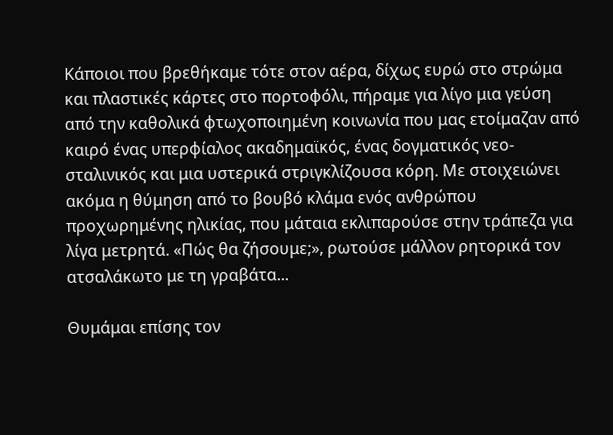Κάποιοι που βρεθήκαμε τότε στον αέρα, δίχως ευρώ στο στρώμα και πλαστικές κάρτες στο πορτοφόλι, πήραμε για λίγο μια γεύση από την καθολικά φτωχοποιημένη κοινωνία που μας ετοίμαζαν από καιρό ένας υπερφίαλος ακαδημαϊκός, ένας δογματικός νεο-σταλινικός και μια υστερικά στριγκλίζουσα κόρη. Με στοιχειώνει ακόμα η θύμηση από το βουβό κλάμα ενός ανθρώπου προχωρημένης ηλικίας, που μάταια εκλιπαρούσε στην τράπεζα για λίγα μετρητά. «Πώς θα ζήσουμε;», ρωτούσε μάλλον ρητορικά τον ατσαλάκωτο με τη γραβάτα...

Θυμάμαι επίσης τον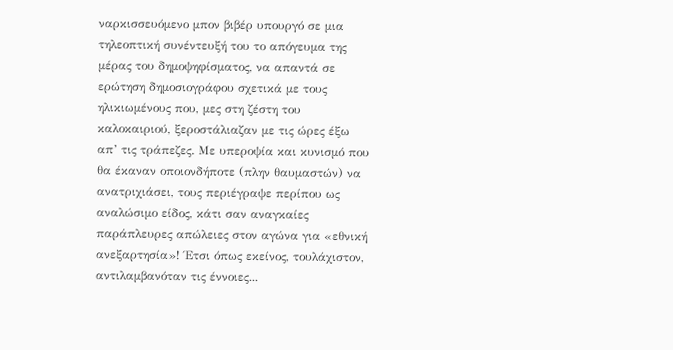ναρκισσευόμενο μπον βιβέρ υπουργό σε μια τηλεοπτική συνέντευξή του το απόγευμα της μέρας του δημοψηφίσματος, να απαντά σε ερώτηση δημοσιογράφου σχετικά με τους ηλικιωμένους που, μες στη ζέστη του καλοκαιριού, ξεροστάλιαζαν με τις ώρες έξω απ’ τις τράπεζες. Με υπεροψία και κυνισμό που θα έκαναν οποιονδήποτε (πλην θαυμαστών) να ανατριχιάσει, τους περιέγραψε περίπου ως αναλώσιμο είδος, κάτι σαν αναγκαίες παράπλευρες απώλειες στον αγώνα για «εθνική ανεξαρτησία»! Έτσι όπως εκείνος, τουλάχιστον, αντιλαμβανόταν τις έννοιες...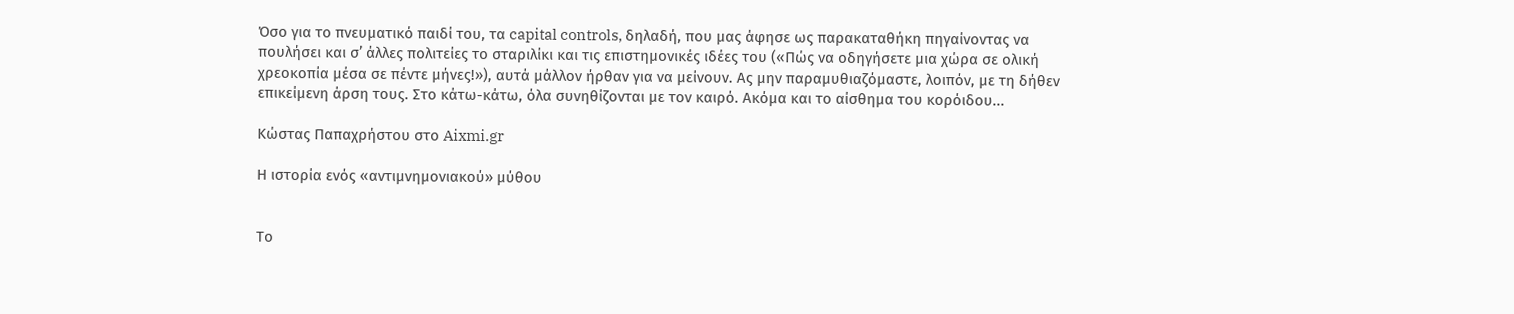Όσο για το πνευματικό παιδί του, τα capital controls, δηλαδή, που μας άφησε ως παρακαταθήκη πηγαίνοντας να πουλήσει και σ’ άλλες πολιτείες το σταριλίκι και τις επιστημονικές ιδέες του («Πώς να οδηγήσετε μια χώρα σε ολική χρεοκοπία μέσα σε πέντε μήνες!»), αυτά μάλλον ήρθαν για να μείνουν. Ας μην παραμυθιαζόμαστε, λοιπόν, με τη δήθεν επικείμενη άρση τους. Στο κάτω-κάτω, όλα συνηθίζονται με τον καιρό. Ακόμα και το αίσθημα του κορόιδου...

Κώστας Παπαχρήστου στο Aixmi.gr

Η ιστορία ενός «αντιμνημονιακού» μύθου


Το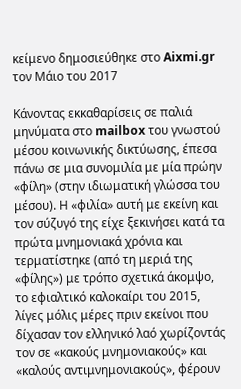κείμενο δημοσιεύθηκε στο Aixmi.gr τον Μάιο του 2017

Κάνοντας εκκαθαρίσεις σε παλιά μηνύματα στο mailbox του γνωστού μέσου κοινωνικής δικτύωσης, έπεσα πάνω σε μια συνομιλία με μία πρώην «φίλη» (στην ιδιωματική γλώσσα του μέσου). Η «φιλία» αυτή με εκείνη και τον σύζυγό της είχε ξεκινήσει κατά τα πρώτα μνημονιακά χρόνια και τερματίστηκε (από τη μεριά της «φίλης») με τρόπο σχετικά άκομψο, το εφιαλτικό καλοκαίρι του 2015, λίγες μόλις μέρες πριν εκείνοι που δίχασαν τον ελληνικό λαό χωρίζοντάς τον σε «κακούς μνημονιακούς» και «καλούς αντιμνημονιακούς», φέρουν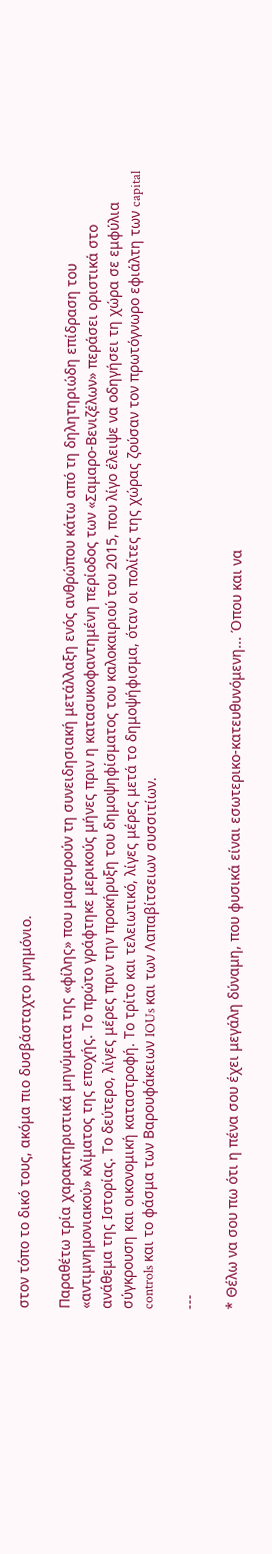στον τόπο το δικό τους, ακόμα πιο δυσβάσταχτο μνημόνιο.

Παραθέτω τρία χαρακτηριστικά μηνύματα της «φίλης» που μαρτυρούν τη συνειδησιακή μετάλλαξη ενός ανθρώπου κάτω από τη δηλητηριώδη επίδραση του «αντιμνημονιακού» κλίματος της εποχής. Το πρώτο γράφτηκε μερικούς μήνες πριν η κατασυκοφαντημένη περίοδος των «Σαμαρο-Βενιζέλων» περάσει οριστικά στο ανάθεμα της Ιστορίας. Το δεύτερο, λίγες μέρες πριν την προκήρυξη του δημοψηφίσματος του καλοκαιριού του 2015, που λίγο έλειψε να οδηγήσει τη χώρα σε εμφύλια σύγκρουση και οικονομική καταστροφή. Το τρίτο και τελειωτικό, λίγες μέρες μετά το δημοψήφισμα, όταν οι πολίτες της χώρας ζούσαν τον πρωτόγνωρο εφιάλτη των capital controls και το φάσμα των Βαρουφάκειων IOUs και των Λαπαβίτσειων συσσιτίων.

---

* Θέλω να σου πω ότι η πένα σου έχει μεγάλη δύναμη, που φυσικά είναι εσωτερικο-κατευθυνόμενη... Όπου και να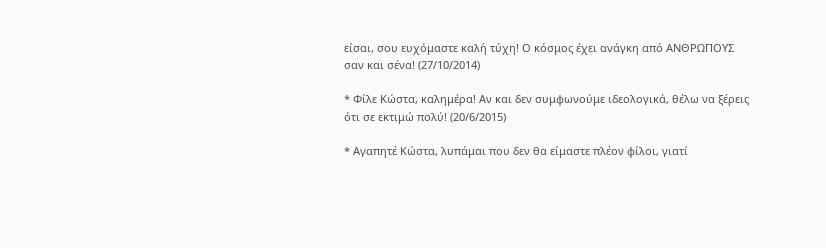είσαι, σου ευχόμαστε καλή τύχη! Ο κόσμος έχει ανάγκη από ΑΝΘΡΩΠΟΥΣ σαν και σένα! (27/10/2014)

* Φίλε Κώστα, καλημέρα! Αν και δεν συμφωνούμε ιδεολογικά, θέλω να ξέρεις ότι σε εκτιμώ πολύ! (20/6/2015)

* Αγαπητέ Κώστα, λυπάμαι που δεν θα είμαστε πλέον φίλοι, γιατί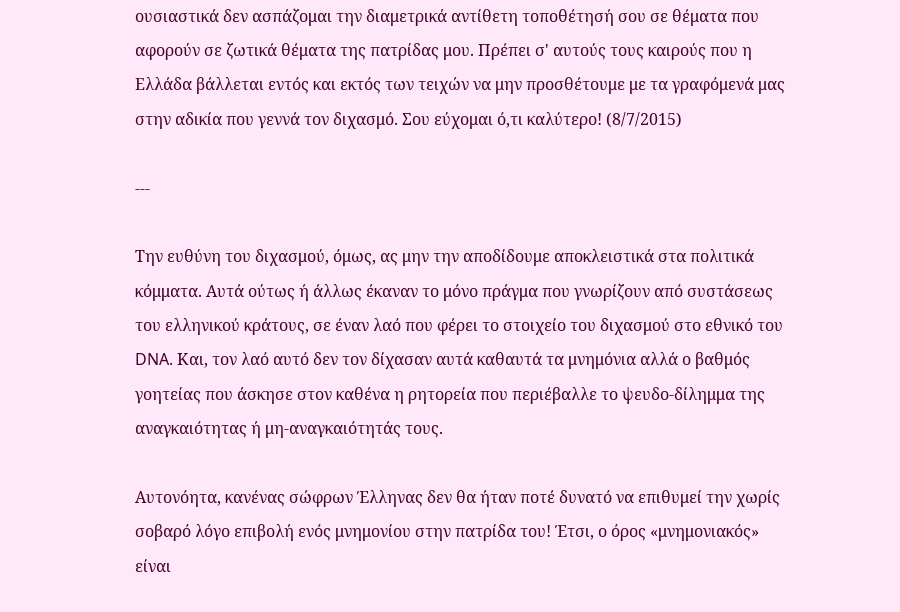ουσιαστικά δεν ασπάζομαι την διαμετρικά αντίθετη τοποθέτησή σου σε θέματα που αφορούν σε ζωτικά θέματα της πατρίδας μου. Πρέπει σ' αυτούς τους καιρούς που η Ελλάδα βάλλεται εντός και εκτός των τειχών να μην προσθέτουμε με τα γραφόμενά μας στην αδικία που γεννά τον διχασμό. Σου εύχομαι ό,τι καλύτερο! (8/7/2015)

---

Την ευθύνη του διχασμού, όμως, ας μην την αποδίδουμε αποκλειστικά στα πολιτικά κόμματα. Αυτά ούτως ή άλλως έκαναν το μόνο πράγμα που γνωρίζουν από συστάσεως του ελληνικού κράτους, σε έναν λαό που φέρει το στοιχείο του διχασμού στο εθνικό του DNA. Και, τον λαό αυτό δεν τον δίχασαν αυτά καθαυτά τα μνημόνια αλλά ο βαθμός γοητείας που άσκησε στον καθένα η ρητορεία που περιέβαλλε το ψευδο-δίλημμα της αναγκαιότητας ή μη-αναγκαιότητάς τους.

Αυτονόητα, κανένας σώφρων Έλληνας δεν θα ήταν ποτέ δυνατό να επιθυμεί την χωρίς σοβαρό λόγο επιβολή ενός μνημονίου στην πατρίδα του! Έτσι, ο όρος «μνημονιακός» είναι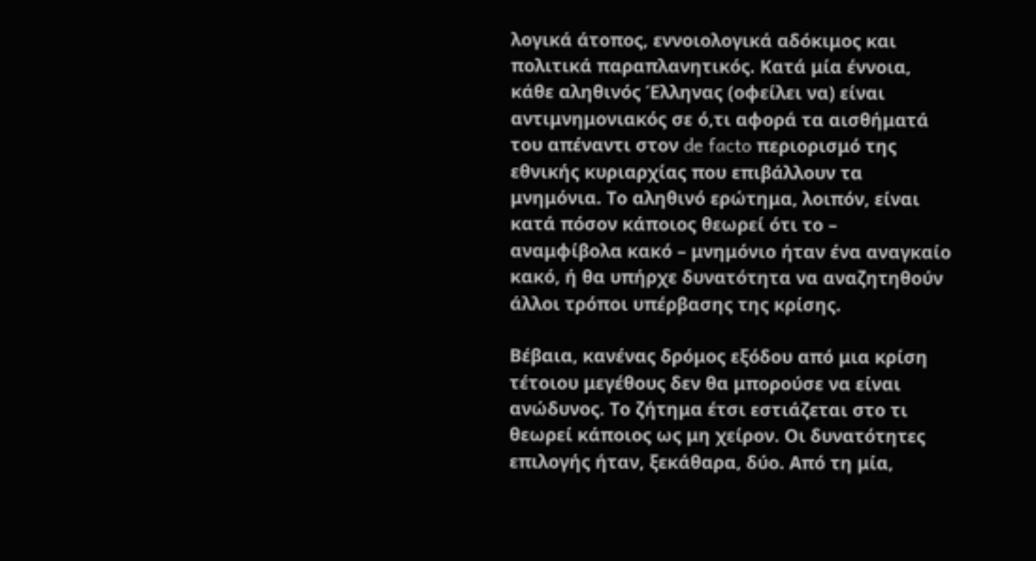λογικά άτοπος, εννοιολογικά αδόκιμος και πολιτικά παραπλανητικός. Κατά μία έννοια, κάθε αληθινός Έλληνας (οφείλει να) είναι αντιμνημονιακός σε ό,τι αφορά τα αισθήματά του απέναντι στον de facto περιορισμό της εθνικής κυριαρχίας που επιβάλλουν τα μνημόνια. Το αληθινό ερώτημα, λοιπόν, είναι κατά πόσον κάποιος θεωρεί ότι το – αναμφίβολα κακό – μνημόνιο ήταν ένα αναγκαίο κακό, ή θα υπήρχε δυνατότητα να αναζητηθούν άλλοι τρόποι υπέρβασης της κρίσης.

Βέβαια, κανένας δρόμος εξόδου από μια κρίση τέτοιου μεγέθους δεν θα μπορούσε να είναι ανώδυνος. Το ζήτημα έτσι εστιάζεται στο τι θεωρεί κάποιος ως μη χείρον. Οι δυνατότητες επιλογής ήταν, ξεκάθαρα, δύο. Από τη μία,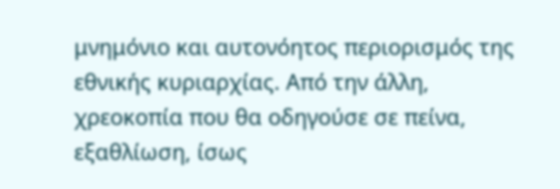μνημόνιο και αυτονόητος περιορισμός της εθνικής κυριαρχίας. Από την άλλη, χρεοκοπία που θα οδηγούσε σε πείνα, εξαθλίωση, ίσως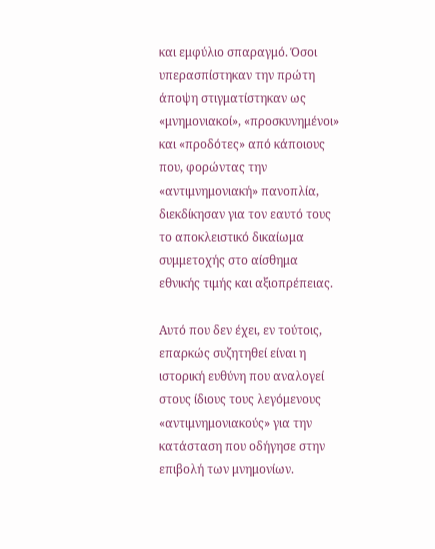και εμφύλιο σπαραγμό. Όσοι υπερασπίστηκαν την πρώτη άποψη στιγματίστηκαν ως «μνημονιακοί», «προσκυνημένοι» και «προδότες» από κάποιους που, φορώντας την «αντιμνημονιακή» πανοπλία, διεκδίκησαν για τον εαυτό τους το αποκλειστικό δικαίωμα συμμετοχής στο αίσθημα εθνικής τιμής και αξιοπρέπειας.

Αυτό που δεν έχει, εν τούτοις, επαρκώς συζητηθεί είναι η ιστορική ευθύνη που αναλογεί στους ίδιους τους λεγόμενους «αντιμνημονιακούς» για την κατάσταση που οδήγησε στην επιβολή των μνημονίων.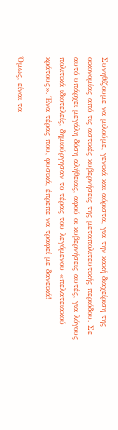Συνηθίζουμε να μιλούμε, γενικά και αόριστα, για την κακή διαχείριση της οικονομίας από τις αστικές κυβερνήσεις της μεταπολιτευτικής περιόδου. Σε αυτό υπάρχει μεγάλη δόση αλήθειας, αφού οι κυβερνήσεις αυτές, για λόγους πολιτικά ιδιοτελείς, δημιούργησαν το τέρας του λεγόμενου «πελατειακού κράτους». Ένα τέρας που, φυσικά, έπρεπε να τραφεί με δανεικά!

Όμως, είναι τα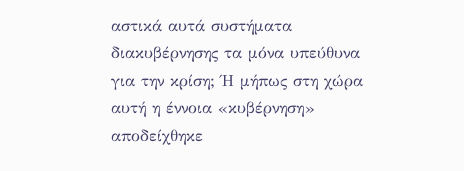αστικά αυτά συστήματα διακυβέρνησης τα μόνα υπεύθυνα για την κρίση; Ή μήπως στη χώρα αυτή η έννοια «κυβέρνηση» αποδείχθηκε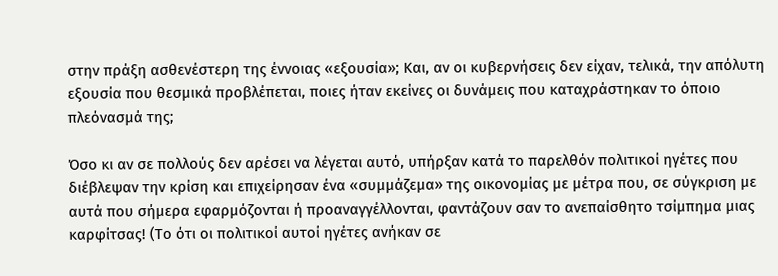στην πράξη ασθενέστερη της έννοιας «εξουσία»; Και, αν οι κυβερνήσεις δεν είχαν, τελικά, την απόλυτη εξουσία που θεσμικά προβλέπεται, ποιες ήταν εκείνες οι δυνάμεις που καταχράστηκαν το όποιο πλεόνασμά της;

Όσο κι αν σε πολλούς δεν αρέσει να λέγεται αυτό, υπήρξαν κατά το παρελθόν πολιτικοί ηγέτες που διέβλεψαν την κρίση και επιχείρησαν ένα «συμμάζεμα» της οικονομίας με μέτρα που, σε σύγκριση με αυτά που σήμερα εφαρμόζονται ή προαναγγέλλονται, φαντάζουν σαν το ανεπαίσθητο τσίμπημα μιας καρφίτσας! (Το ότι οι πολιτικοί αυτοί ηγέτες ανήκαν σε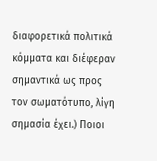διαφορετικά πολιτικά κόμματα και διέφεραν σημαντικά ως προς τον σωματότυπο, λίγη σημασία έχει.) Ποιοι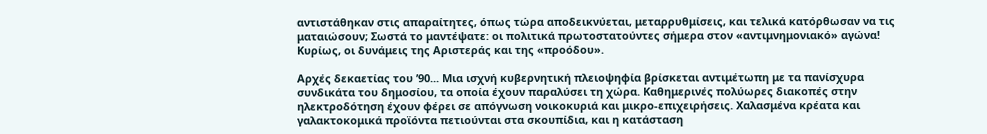αντιστάθηκαν στις απαραίτητες, όπως τώρα αποδεικνύεται, μεταρρυθμίσεις, και τελικά κατόρθωσαν να τις ματαιώσουν; Σωστά το μαντέψατε: οι πολιτικά πρωτοστατούντες σήμερα στον «αντιμνημονιακό» αγώνα! Κυρίως, οι δυνάμεις της Αριστεράς και της «προόδου».

Αρχές δεκαετίας του ’90... Μια ισχνή κυβερνητική πλειοψηφία βρίσκεται αντιμέτωπη με τα πανίσχυρα συνδικάτα του δημοσίου, τα οποία έχουν παραλύσει τη χώρα. Καθημερινές πολύωρες διακοπές στην ηλεκτροδότηση έχουν φέρει σε απόγνωση νοικοκυριά και μικρο-επιχειρήσεις. Χαλασμένα κρέατα και γαλακτοκομικά προϊόντα πετιούνται στα σκουπίδια, και η κατάσταση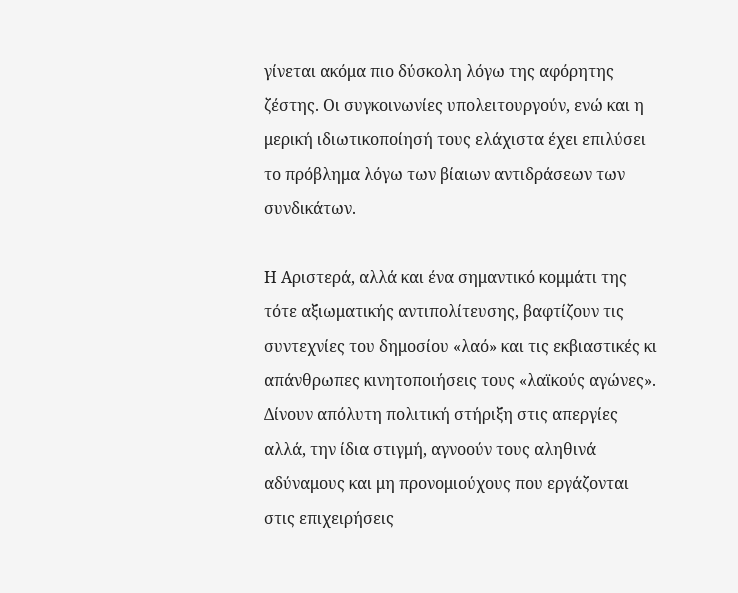γίνεται ακόμα πιο δύσκολη λόγω της αφόρητης ζέστης. Οι συγκοινωνίες υπολειτουργούν, ενώ και η μερική ιδιωτικοποίησή τους ελάχιστα έχει επιλύσει το πρόβλημα λόγω των βίαιων αντιδράσεων των συνδικάτων.

Η Αριστερά, αλλά και ένα σημαντικό κομμάτι της τότε αξιωματικής αντιπολίτευσης, βαφτίζουν τις συντεχνίες του δημοσίου «λαό» και τις εκβιαστικές κι απάνθρωπες κινητοποιήσεις τους «λαϊκούς αγώνες». Δίνουν απόλυτη πολιτική στήριξη στις απεργίες αλλά, την ίδια στιγμή, αγνοούν τους αληθινά αδύναμους και μη προνομιούχους που εργάζονται στις επιχειρήσεις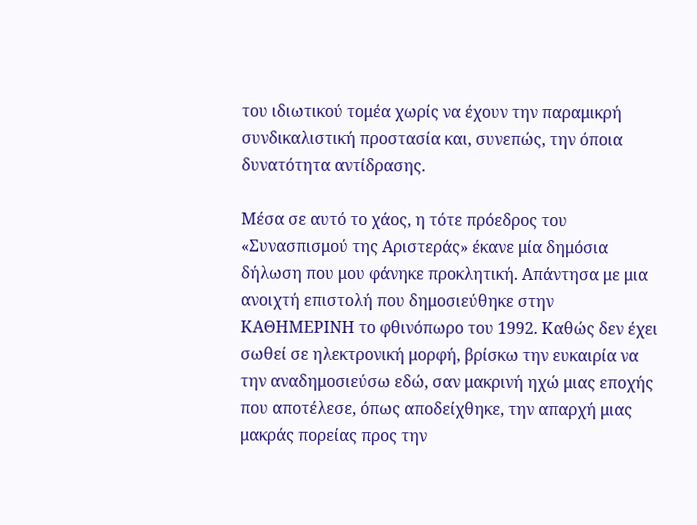του ιδιωτικού τομέα χωρίς να έχουν την παραμικρή συνδικαλιστική προστασία και, συνεπώς, την όποια δυνατότητα αντίδρασης.

Μέσα σε αυτό το χάος, η τότε πρόεδρος του «Συνασπισμού της Αριστεράς» έκανε μία δημόσια δήλωση που μου φάνηκε προκλητική. Απάντησα με μια ανοιχτή επιστολή που δημοσιεύθηκε στην ΚΑΘΗΜΕΡΙΝΗ το φθινόπωρο του 1992. Καθώς δεν έχει σωθεί σε ηλεκτρονική μορφή, βρίσκω την ευκαιρία να την αναδημοσιεύσω εδώ, σαν μακρινή ηχώ μιας εποχής που αποτέλεσε, όπως αποδείχθηκε, την απαρχή μιας μακράς πορείας προς την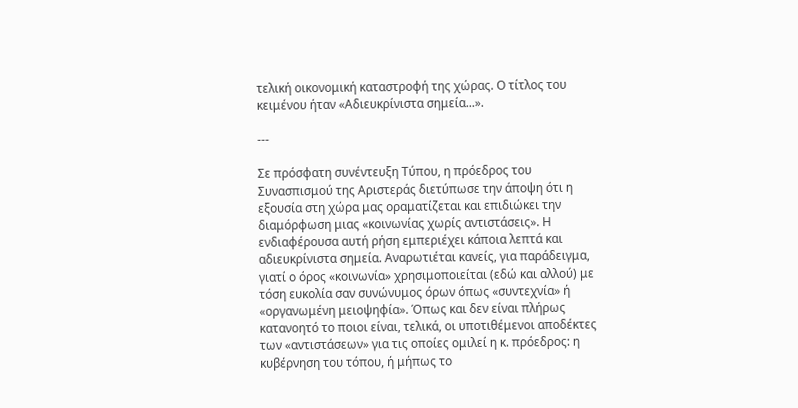τελική οικονομική καταστροφή της χώρας. Ο τίτλος του κειμένου ήταν «Αδιευκρίνιστα σημεία...».

---

Σε πρόσφατη συνέντευξη Τύπου, η πρόεδρος του Συνασπισμού της Αριστεράς διετύπωσε την άποψη ότι η εξουσία στη χώρα μας οραματίζεται και επιδιώκει την διαμόρφωση μιας «κοινωνίας χωρίς αντιστάσεις». Η ενδιαφέρουσα αυτή ρήση εμπεριέχει κάποια λεπτά και αδιευκρίνιστα σημεία. Αναρωτιέται κανείς, για παράδειγμα, γιατί ο όρος «κοινωνία» χρησιμοποιείται (εδώ και αλλού) με τόση ευκολία σαν συνώνυμος όρων όπως «συντεχνία» ή «οργανωμένη μειοψηφία». Όπως και δεν είναι πλήρως κατανοητό το ποιοι είναι, τελικά, οι υποτιθέμενοι αποδέκτες των «αντιστάσεων» για τις οποίες ομιλεί η κ. πρόεδρος: η κυβέρνηση του τόπου, ή μήπως το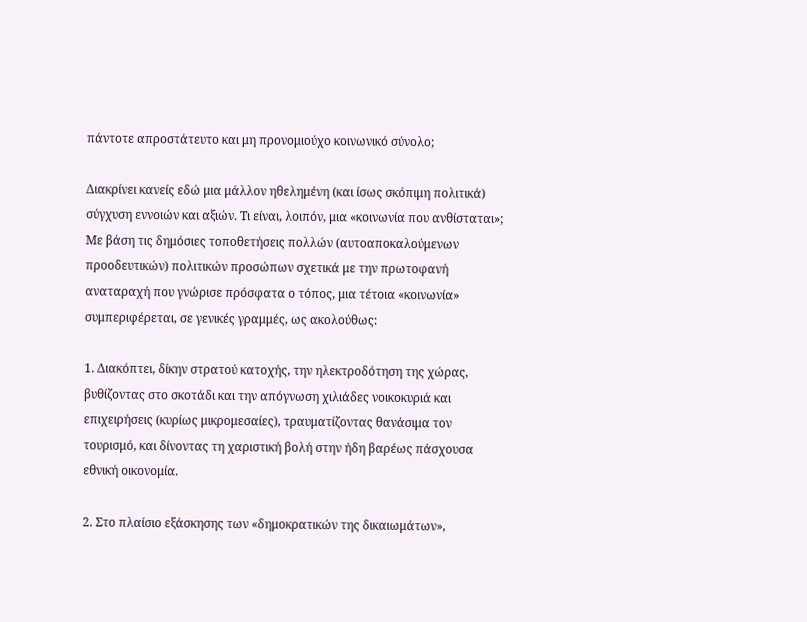πάντοτε απροστάτευτο και μη προνομιούχο κοινωνικό σύνολο;

Διακρίνει κανείς εδώ μια μάλλον ηθελημένη (και ίσως σκόπιμη πολιτικά) σύγχυση εννοιών και αξιών. Τι είναι, λοιπόν, μια «κοινωνία που ανθίσταται»; Με βάση τις δημόσιες τοποθετήσεις πολλών (αυτοαποκαλούμενων προοδευτικών) πολιτικών προσώπων σχετικά με την πρωτοφανή αναταραχή που γνώρισε πρόσφατα ο τόπος, μια τέτοια «κοινωνία» συμπεριφέρεται, σε γενικές γραμμές, ως ακολούθως:

1. Διακόπτει, δίκην στρατού κατοχής, την ηλεκτροδότηση της χώρας, βυθίζοντας στο σκοτάδι και την απόγνωση χιλιάδες νοικοκυριά και επιχειρήσεις (κυρίως μικρομεσαίες), τραυματίζοντας θανάσιμα τον τουρισμό, και δίνοντας τη χαριστική βολή στην ήδη βαρέως πάσχουσα εθνική οικονομία.

2. Στο πλαίσιο εξάσκησης των «δημοκρατικών της δικαιωμάτων»,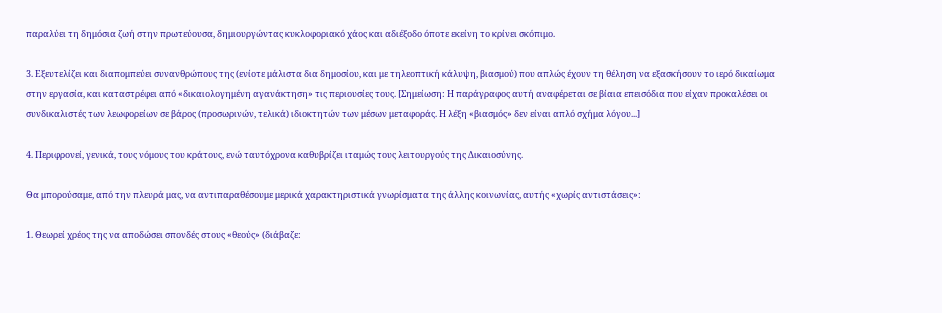παραλύει τη δημόσια ζωή στην πρωτεύουσα, δημιουργώντας κυκλοφοριακό χάος και αδιέξοδο όποτε εκείνη το κρίνει σκόπιμο.

3. Εξευτελίζει και διαπομπεύει συνανθρώπους της (ενίοτε μάλιστα δια δημοσίου, και με τηλεοπτική κάλυψη, βιασμού) που απλώς έχουν τη θέληση να εξασκήσουν το ιερό δικαίωμα στην εργασία, και καταστρέφει από «δικαιολογημένη αγανάκτηση» τις περιουσίες τους. [Σημείωση: Η παράγραφος αυτή αναφέρεται σε βίαια επεισόδια που είχαν προκαλέσει οι συνδικαλιστές των λεωφορείων σε βάρος (προσωρινών, τελικά) ιδιοκτητών των μέσων μεταφοράς. Η λέξη «βιασμός» δεν είναι απλό σχήμα λόγου...]

4. Περιφρονεί, γενικά, τους νόμους του κράτους, ενώ ταυτόχρονα καθυβρίζει ιταμώς τους λειτουργούς της Δικαιοσύνης.

Θα μπορούσαμε, από την πλευρά μας, να αντιπαραθέσουμε μερικά χαρακτηριστικά γνωρίσματα της άλλης κοινωνίας, αυτής «χωρίς αντιστάσεις»:

1. Θεωρεί χρέος της να αποδώσει σπονδές στους «θεούς» (διάβαζε: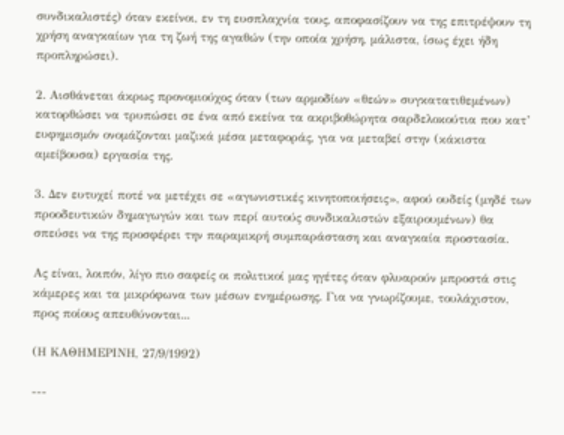συνδικαλιστές) όταν εκείνοι, εν τη ευσπλαχνία τους, αποφασίζουν να της επιτρέψουν τη χρήση αναγκαίων για τη ζωή της αγαθών (την οποία χρήση, μάλιστα, ίσως έχει ήδη προπληρώσει).

2. Αισθάνεται άκρως προνομιούχος όταν (των αρμοδίων «θεών» συγκατατιθεμένων) κατορθώσει να τρυπώσει σε ένα από εκείνα τα ακριβοθώρητα σαρδελοκούτια που κατ’ ευφημισμόν ονομάζονται μαζικά μέσα μεταφοράς, για να μεταβεί στην (κάκιστα αμείβουσα) εργασία της.

3. Δεν ευτυχεί ποτέ να μετέχει σε «αγωνιστικές κινητοποιήσεις», αφού ουδείς (μηδέ των προοδευτικών δημαγωγών και των περί αυτούς συνδικαλιστών εξαιρουμένων) θα σπεύσει να της προσφέρει την παραμικρή συμπαράσταση και αναγκαία προστασία.

Ας είναι, λοιπόν, λίγο πιο σαφείς οι πολιτικοί μας ηγέτες όταν φλυαρούν μπροστά στις κάμερες και τα μικρόφωνα των μέσων ενημέρωσης. Για να γνωρίζουμε, τουλάχιστον, προς ποίους απευθύνονται...

(Η ΚΑΘΗΜΕΡΙΝΗ, 27/9/1992)

---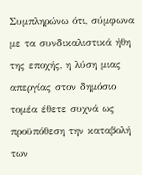Συμπληρώνω ότι, σύμφωνα με τα συνδικαλιστικά ήθη της εποχής, η λύση μιας απεργίας στον δημόσιο τομέα έθετε συχνά ως προϋπόθεση την καταβολή των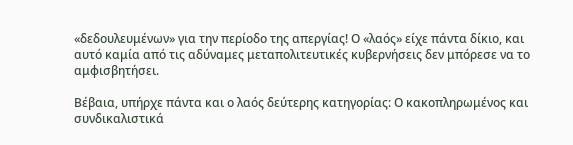«δεδουλευμένων» για την περίοδο της απεργίας! Ο «λαός» είχε πάντα δίκιο, και αυτό καμία από τις αδύναμες μεταπολιτευτικές κυβερνήσεις δεν μπόρεσε να το αμφισβητήσει.

Βέβαια, υπήρχε πάντα και ο λαός δεύτερης κατηγορίας: Ο κακοπληρωμένος και συνδικαλιστικά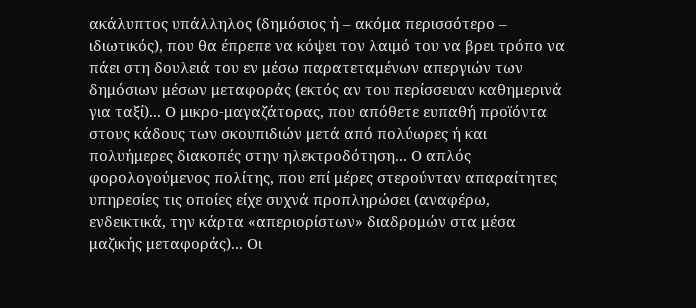ακάλυπτος υπάλληλος (δημόσιος ή – ακόμα περισσότερο – ιδιωτικός), που θα έπρεπε να κόψει τον λαιμό του να βρει τρόπο να πάει στη δουλειά του εν μέσω παρατεταμένων απεργιών των δημόσιων μέσων μεταφοράς (εκτός αν του περίσσευαν καθημερινά για ταξί)... Ο μικρο-μαγαζάτορας, που απόθετε ευπαθή προϊόντα στους κάδους των σκουπιδιών μετά από πολύωρες ή και πολυήμερες διακοπές στην ηλεκτροδότηση... Ο απλός φορολογούμενος πολίτης, που επί μέρες στερούνταν απαραίτητες υπηρεσίες τις οποίες είχε συχνά προπληρώσει (αναφέρω, ενδεικτικά, την κάρτα «απεριορίστων» διαδρομών στα μέσα μαζικής μεταφοράς)... Οι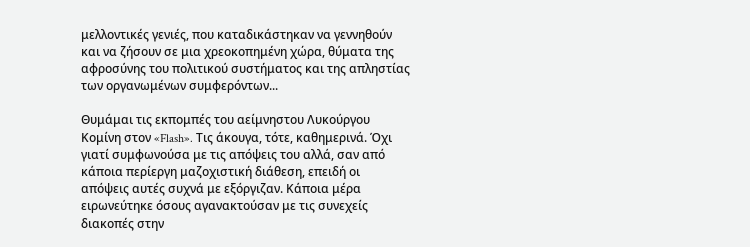μελλοντικές γενιές, που καταδικάστηκαν να γεννηθούν και να ζήσουν σε μια χρεοκοπημένη χώρα, θύματα της αφροσύνης του πολιτικού συστήματος και της απληστίας των οργανωμένων συμφερόντων...

Θυμάμαι τις εκπομπές του αείμνηστου Λυκούργου Κομίνη στον «Flash». Τις άκουγα, τότε, καθημερινά. Όχι γιατί συμφωνούσα με τις απόψεις του αλλά, σαν από κάποια περίεργη μαζοχιστική διάθεση, επειδή οι απόψεις αυτές συχνά με εξόργιζαν. Κάποια μέρα ειρωνεύτηκε όσους αγανακτούσαν με τις συνεχείς διακοπές στην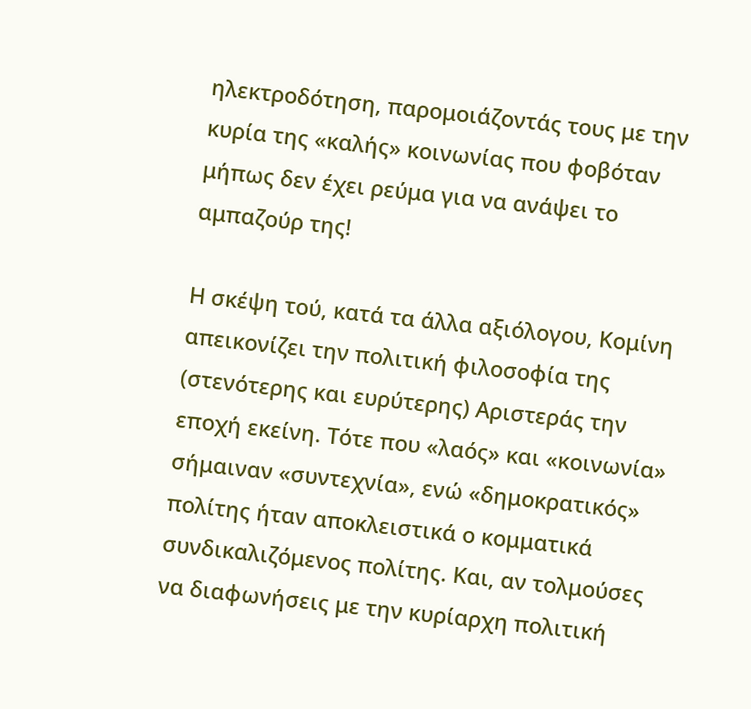ηλεκτροδότηση, παρομοιάζοντάς τους με την κυρία της «καλής» κοινωνίας που φοβόταν μήπως δεν έχει ρεύμα για να ανάψει το αμπαζούρ της!

Η σκέψη τού, κατά τα άλλα αξιόλογου, Κομίνη απεικονίζει την πολιτική φιλοσοφία της (στενότερης και ευρύτερης) Αριστεράς την εποχή εκείνη. Τότε που «λαός» και «κοινωνία» σήμαιναν «συντεχνία», ενώ «δημοκρατικός» πολίτης ήταν αποκλειστικά ο κομματικά συνδικαλιζόμενος πολίτης. Και, αν τολμούσες να διαφωνήσεις με την κυρίαρχη πολιτική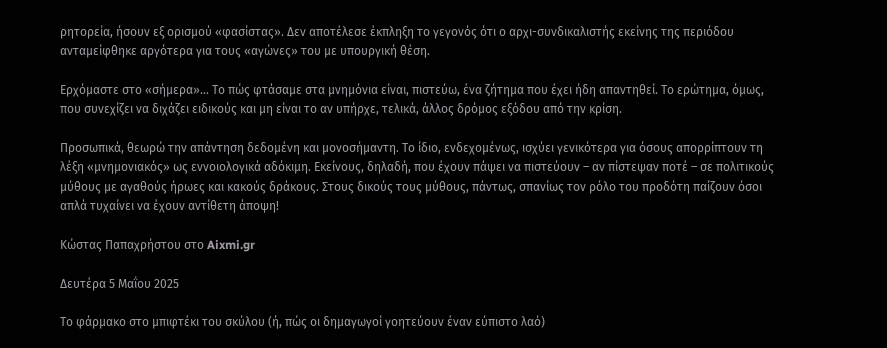ρητορεία, ήσουν εξ ορισμού «φασίστας». Δεν αποτέλεσε έκπληξη το γεγονός ότι ο αρχι-συνδικαλιστής εκείνης της περιόδου ανταμείφθηκε αργότερα για τους «αγώνες» του με υπουργική θέση.

Ερχόμαστε στο «σήμερα»... Το πώς φτάσαμε στα μνημόνια είναι, πιστεύω, ένα ζήτημα που έχει ήδη απαντηθεί. Το ερώτημα, όμως, που συνεχίζει να διχάζει ειδικούς και μη είναι το αν υπήρχε, τελικά, άλλος δρόμος εξόδου από την κρίση.

Προσωπικά, θεωρώ την απάντηση δεδομένη και μονοσήμαντη. Το ίδιο, ενδεχομένως, ισχύει γενικότερα για όσους απορρίπτουν τη λέξη «μνημονιακός» ως εννοιολογικά αδόκιμη. Εκείνους, δηλαδή, που έχουν πάψει να πιστεύουν – αν πίστεψαν ποτέ – σε πολιτικούς μύθους με αγαθούς ήρωες και κακούς δράκους. Στους δικούς τους μύθους, πάντως, σπανίως τον ρόλο του προδότη παίζουν όσοι απλά τυχαίνει να έχουν αντίθετη άποψη!

Κώστας Παπαχρήστου στο Aixmi.gr

Δευτέρα 5 Μαΐου 2025

Το φάρμακο στο μπιφτέκι του σκύλου (ή, πώς οι δημαγωγοί γοητεύουν έναν εύπιστο λαό)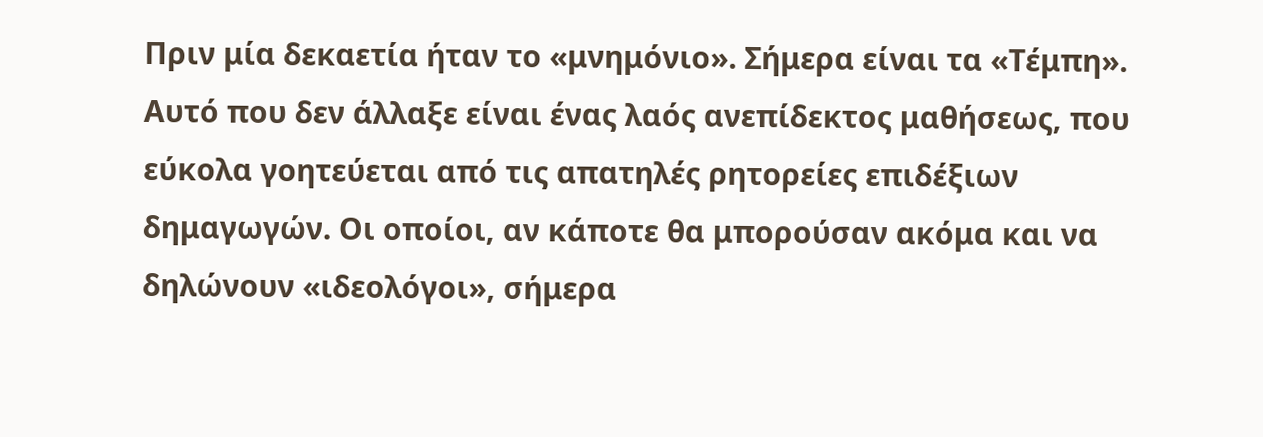Πριν μία δεκαετία ήταν το «μνημόνιο». Σήμερα είναι τα «Τέμπη». Αυτό που δεν άλλαξε είναι ένας λαός ανεπίδεκτος μαθήσεως, που εύκολα γοητεύεται από τις απατηλές ρητορείες επιδέξιων δημαγωγών. Οι οποίοι, αν κάποτε θα μπορούσαν ακόμα και να δηλώνουν «ιδεολόγοι», σήμερα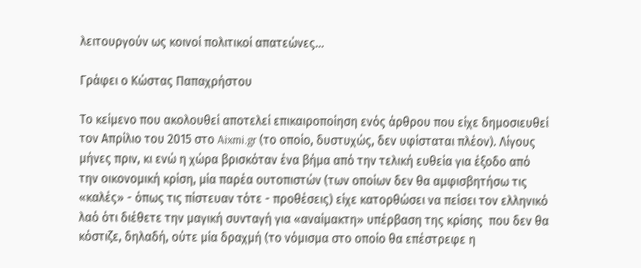λειτουργούν ως κοινοί πολιτικοί απατεώνες...

Γράφει ο Κώστας Παπαχρήστου

Το κείμενο που ακολουθεί αποτελεί επικαιροποίηση ενός άρθρου που είχε δημοσιευθεί τον Απρίλιο του 2015 στο Aixmi.gr (το οποίο, δυστυχώς, δεν υφίσταται πλέον). Λίγους μήνες πριν, κι ενώ η χώρα βρισκόταν ένα βήμα από την τελική ευθεία για έξοδο από την οικονομική κρίση, μία παρέα ουτοπιστών (των οποίων δεν θα αμφισβητήσω τις «καλές» - όπως τις πίστευαν τότε - προθέσεις) είχε κατορθώσει να πείσει τον ελληνικό λαό ότι διέθετε την μαγική συνταγή για «αναίμακτη» υπέρβαση της κρίσης  που δεν θα κόστιζε, δηλαδή, ούτε μία δραχμή (το νόμισμα στο οποίο θα επέστρεφε η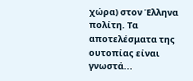χώρα) στον Έλληνα πολίτη. Τα αποτελέσματα της ουτοπίας είναι γνωστά...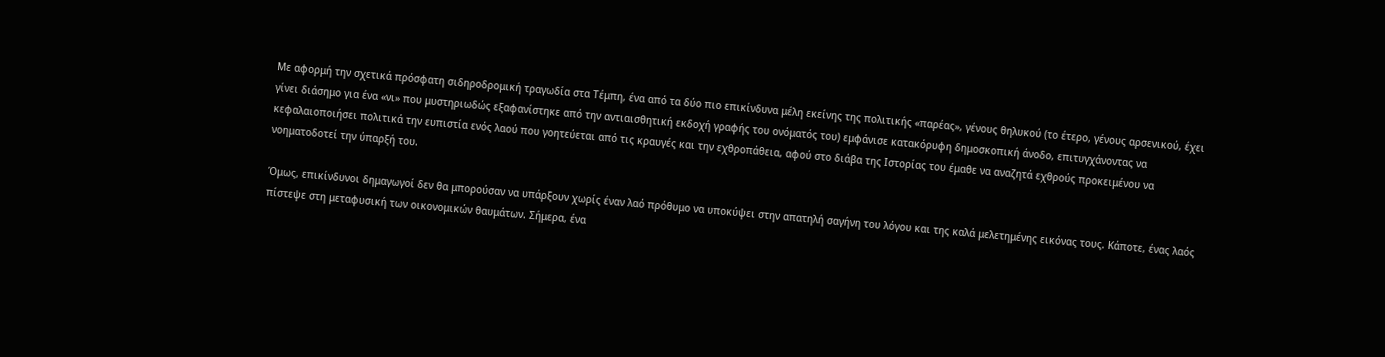Με αφορμή την σχετικά πρόσφατη σιδηροδρομική τραγωδία στα Τέμπη, ένα από τα δύο πιο επικίνδυνα μέλη εκείνης της πολιτικής «παρέας», γένους θηλυκού (το έτερο, γένους αρσενικού, έχει γίνει διάσημο για ένα «νι» που μυστηριωδώς εξαφανίστηκε από την αντιαισθητική εκδοχή γραφής του ονόματός του) εμφάνισε κατακόρυφη δημοσκοπική άνοδο, επιτυγχάνοντας να κεφαλαιοποιήσει πολιτικά την ευπιστία ενός λαού που γοητεύεται από τις κραυγές και την εχθροπάθεια, αφού στο διάβα της Ιστορίας του έμαθε να αναζητά εχθρούς προκειμένου να νοηματοδοτεί την ύπαρξή του.

Όμως, επικίνδυνοι δημαγωγοί δεν θα μπορούσαν να υπάρξουν χωρίς έναν λαό πρόθυμο να υποκύψει στην απατηλή σαγήνη του λόγου και της καλά μελετημένης εικόνας τους. Κάποτε, ένας λαός πίστεψε στη μεταφυσική των οικονομικών θαυμάτων. Σήμερα, ένα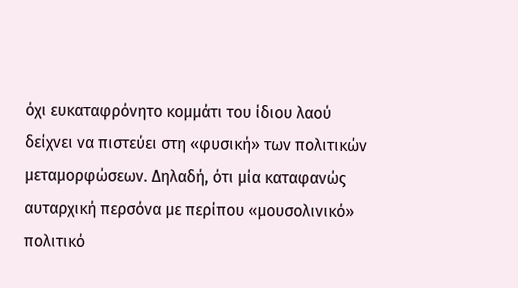όχι ευκαταφρόνητο κομμάτι του ίδιου λαού δείχνει να πιστεύει στη «φυσική» των πολιτικών μεταμορφώσεων. Δηλαδή, ότι μία καταφανώς αυταρχική περσόνα με περίπου «μουσολινικό» πολιτικό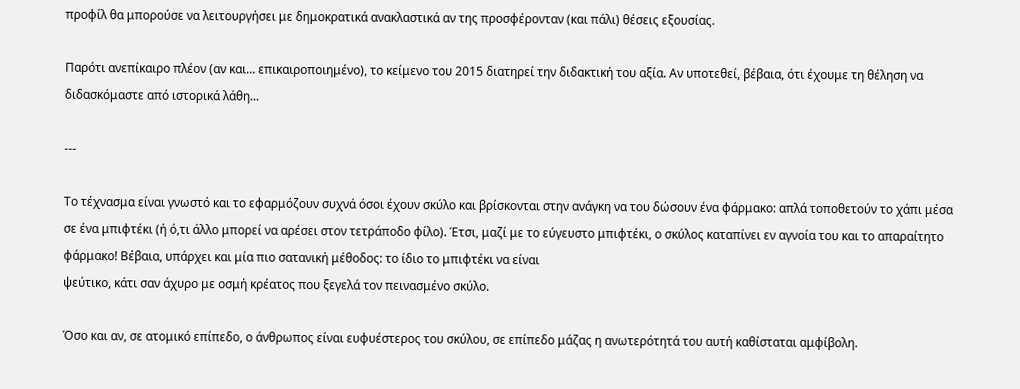προφίλ θα μπορούσε να λειτουργήσει με δημοκρατικά ανακλαστικά αν της προσφέρονταν (και πάλι) θέσεις εξουσίας.

Παρότι ανεπίκαιρο πλέον (αν και... επικαιροποιημένο), το κείμενο του 2015 διατηρεί την διδακτική του αξία. Αν υποτεθεί, βέβαια, ότι έχουμε τη θέληση να διδασκόμαστε από ιστορικά λάθη...

---

Το τέχνασμα είναι γνωστό και το εφαρμόζουν συχνά όσοι έχουν σκύλο και βρίσκονται στην ανάγκη να του δώσουν ένα φάρμακο: απλά τοποθετούν το χάπι μέσα σε ένα μπιφτέκι (ή ό,τι άλλο μπορεί να αρέσει στον τετράποδο φίλο). Έτσι, μαζί με το εύγευστο μπιφτέκι, ο σκύλος καταπίνει εν αγνοία του και το απαραίτητο φάρμακο! Βέβαια, υπάρχει και μία πιο σατανική μέθοδος: το ίδιο το μπιφτέκι να είναι
ψεύτικο, κάτι σαν άχυρο με οσμή κρέατος που ξεγελά τον πεινασμένο σκύλο.

Όσο και αν, σε ατομικό επίπεδο, ο άνθρωπος είναι ευφυέστερος του σκύλου, σε επίπεδο μάζας η ανωτερότητά του αυτή καθίσταται αμφίβολη.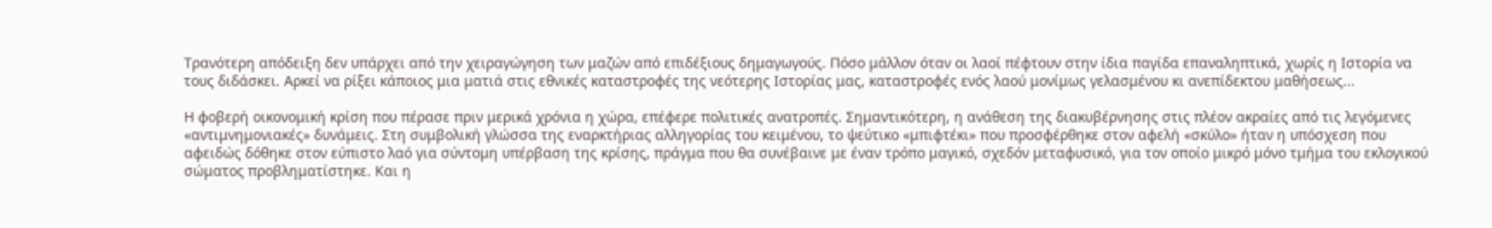Τρανότερη απόδειξη δεν υπάρχει από την χειραγώγηση των μαζών από επιδέξιους δημαγωγούς. Πόσο μάλλον όταν οι λαοί πέφτουν στην ίδια παγίδα επαναληπτικά, χωρίς η Ιστορία να τους διδάσκει. Αρκεί να ρίξει κάποιος μια ματιά στις εθνικές καταστροφές της νεότερης Ιστορίας μας, καταστροφές ενός λαού μονίμως γελασμένου κι ανεπίδεκτου μαθήσεως...

Η φοβερή οικονομική κρίση που πέρασε πριν μερικά χρόνια η χώρα, επέφερε πολιτικές ανατροπές. Σημαντικότερη, η ανάθεση της διακυβέρνησης στις πλέον ακραίες από τις λεγόμενες «αντιμνημονιακές» δυνάμεις. Στη συμβολική γλώσσα της εναρκτήριας αλληγορίας του κειμένου, το ψεύτικο «μπιφτέκι» που προσφέρθηκε στον αφελή «σκύλο» ήταν η υπόσχεση που αφειδώς δόθηκε στον εύπιστο λαό για σύντομη υπέρβαση της κρίσης, πράγμα που θα συνέβαινε με έναν τρόπο μαγικό, σχεδόν μεταφυσικό, για τον οποίο μικρό μόνο τμήμα του εκλογικού σώματος προβληματίστηκε. Και η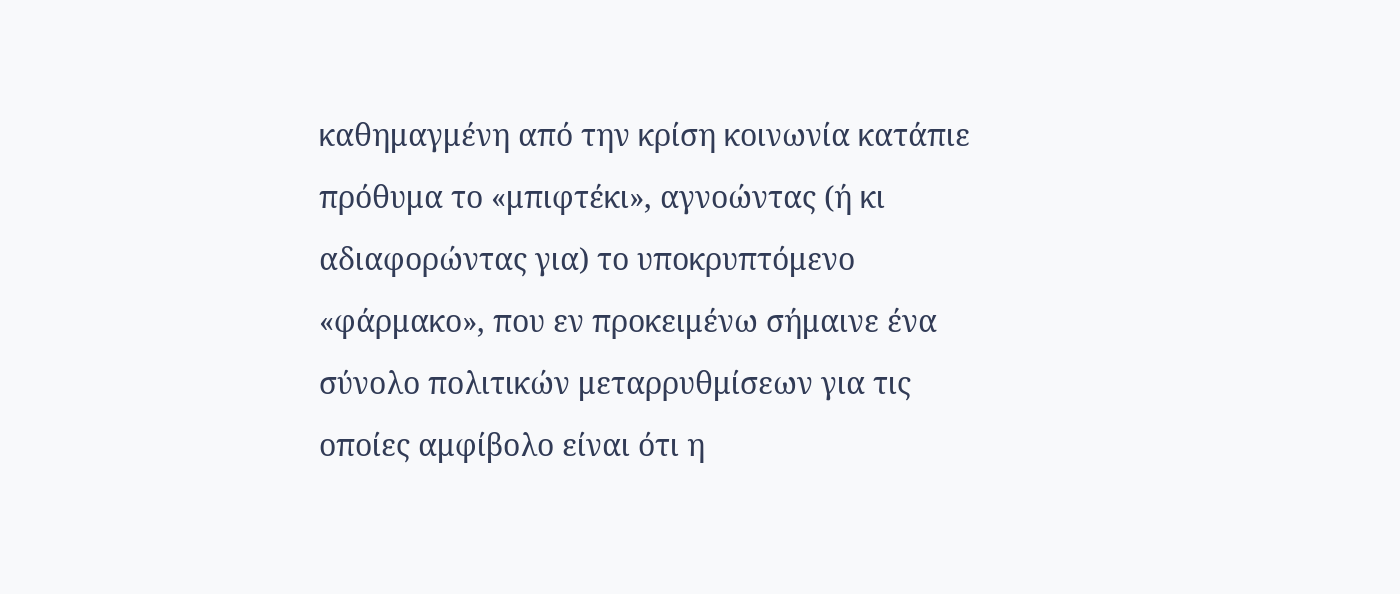καθημαγμένη από την κρίση κοινωνία κατάπιε πρόθυμα το «μπιφτέκι», αγνοώντας (ή κι αδιαφορώντας για) το υποκρυπτόμενο «φάρμακο», που εν προκειμένω σήμαινε ένα σύνολο πολιτικών μεταρρυθμίσεων για τις οποίες αμφίβολο είναι ότι η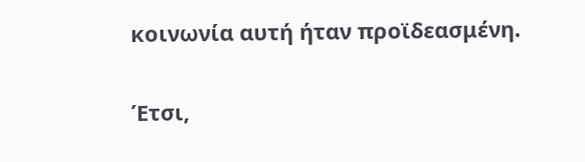κοινωνία αυτή ήταν προϊδεασμένη.

Έτσι,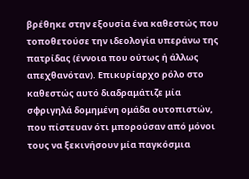βρέθηκε στην εξουσία ένα καθεστώς που τοποθετούσε την ιδεολογία υπεράνω της πατρίδας (έννοια που ούτως ή άλλως απεχθανόταν). Επικυρίαρχο ρόλο στο καθεστώς αυτό διαδραμάτιζε μία σφριγηλά δομημένη ομάδα ουτοπιστών, που πίστευαν ότι μπορούσαν από μόνοι τους να ξεκινήσουν μία παγκόσμια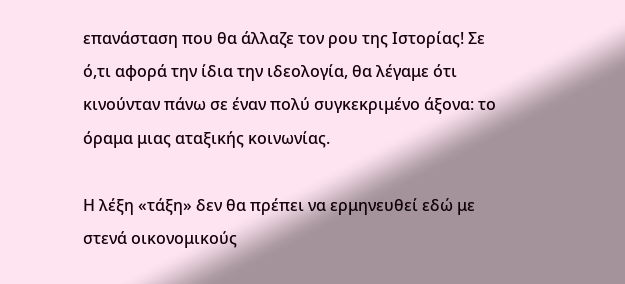επανάσταση που θα άλλαζε τον ρου της Ιστορίας! Σε ό,τι αφορά την ίδια την ιδεολογία, θα λέγαμε ότι κινούνταν πάνω σε έναν πολύ συγκεκριμένο άξονα: το όραμα μιας αταξικής κοινωνίας.

Η λέξη «τάξη» δεν θα πρέπει να ερμηνευθεί εδώ με στενά οικονομικούς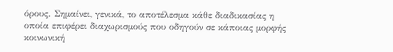όρους. Σημαίνει, γενικά, το αποτέλεσμα κάθε διαδικασίας η οποία επιφέρει διαχωρισμούς που οδηγούν σε κάποιας μορφής κοινωνική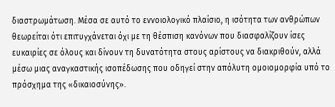διαστρωμάτωση. Μέσα σε αυτό το εννοιολογικό πλαίσιο, η ισότητα των ανθρώπων θεωρείται ότι επιτυγχάνεται όχι με τη θέσπιση κανόνων που διασφαλίζουν ίσες ευκαιρίες σε όλους και δίνουν τη δυνατότητα στους αρίστους να διακριθούν, αλλά μέσω μιας αναγκαστικής ισοπέδωσης που οδηγεί στην απόλυτη ομοιομορφία υπό το πρόσχημα της «δικαιοσύνης».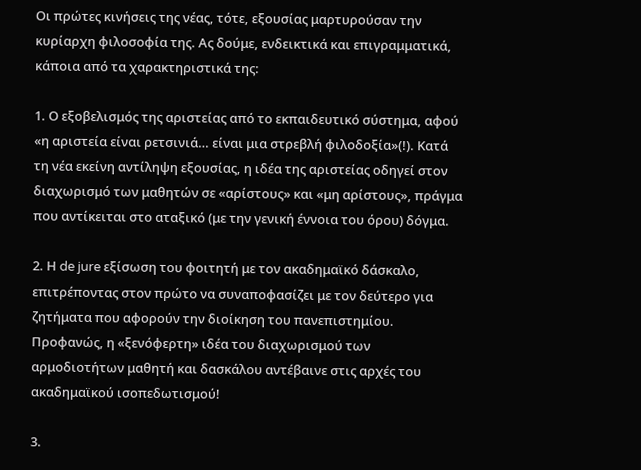Οι πρώτες κινήσεις της νέας, τότε, εξουσίας μαρτυρούσαν την κυρίαρχη φιλοσοφία της. Ας δούμε, ενδεικτικά και επιγραμματικά, κάποια από τα χαρακτηριστικά της:

1. Ο εξοβελισμός της αριστείας από το εκπαιδευτικό σύστημα, αφού «η αριστεία είναι ρετσινιά… είναι μια στρεβλή φιλοδοξία»(!). Κατά τη νέα εκείνη αντίληψη εξουσίας, η ιδέα της αριστείας οδηγεί στον διαχωρισμό των μαθητών σε «αρίστους» και «μη αρίστους», πράγμα που αντίκειται στο αταξικό (με την γενική έννοια του όρου) δόγμα.

2. Η de jure εξίσωση του φοιτητή με τον ακαδημαϊκό δάσκαλο, επιτρέποντας στον πρώτο να συναποφασίζει με τον δεύτερο για ζητήματα που αφορούν την διοίκηση του πανεπιστημίου. Προφανώς, η «ξενόφερτη» ιδέα του διαχωρισμού των αρμοδιοτήτων μαθητή και δασκάλου αντέβαινε στις αρχές του ακαδημαϊκού ισοπεδωτισμού!

3.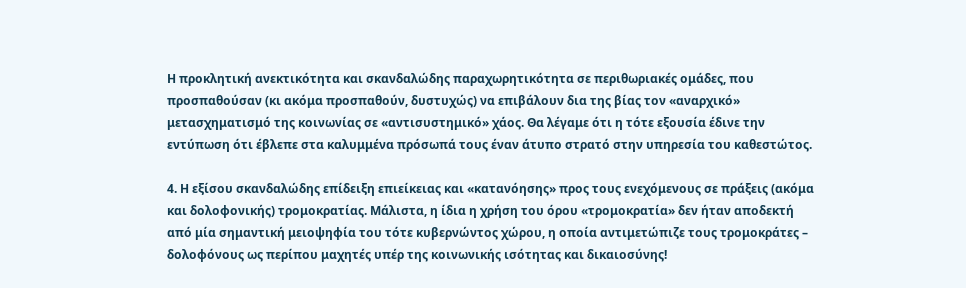Η προκλητική ανεκτικότητα και σκανδαλώδης παραχωρητικότητα σε περιθωριακές ομάδες, που προσπαθούσαν (κι ακόμα προσπαθούν, δυστυχώς) να επιβάλουν δια της βίας τον «αναρχικό» μετασχηματισμό της κοινωνίας σε «αντισυστημικό» χάος. Θα λέγαμε ότι η τότε εξουσία έδινε την εντύπωση ότι έβλεπε στα καλυμμένα πρόσωπά τους έναν άτυπο στρατό στην υπηρεσία του καθεστώτος.

4. Η εξίσου σκανδαλώδης επίδειξη επιείκειας και «κατανόησης» προς τους ενεχόμενους σε πράξεις (ακόμα και δολοφονικής) τρομοκρατίας. Μάλιστα, η ίδια η χρήση του όρου «τρομοκρατία» δεν ήταν αποδεκτή από μία σημαντική μειοψηφία του τότε κυβερνώντος χώρου, η οποία αντιμετώπιζε τους τρομοκράτες – δολοφόνους ως περίπου μαχητές υπέρ της κοινωνικής ισότητας και δικαιοσύνης!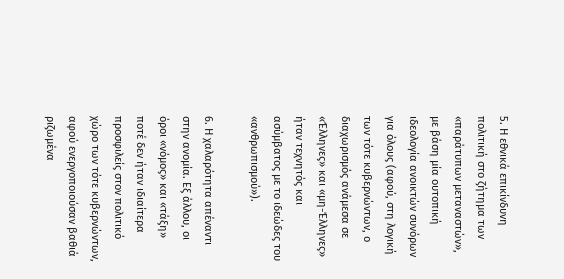5. Η εθνικά επικίνδυνη πολιτική στο ζήτημα των «παράτυπων μεταναστών», με βάση μία ουτοπική ιδεολογία ανοικτών συνόρων για όλους (αφού, στη λογική των τότε κυβερνώντων, ο διαχωρισμός ανάμεσα σε «Έλληνες» και «μη-Έλληνες» ήταν τεχνητός και ασύμβατος με το ιδεώδες του «ανθρωπισμού»).

6. Η χαλαρότητα απέναντι στην ανομία. Εξ άλλου, οι όροι «νόμος» και «τάξη» ποτέ δεν ήταν ιδιαίτερα προσφιλείς στον πολιτικό χώρο των τότε κυβερνώντων, αφού ενεργοποιούσαν βαθιά ριζωμένα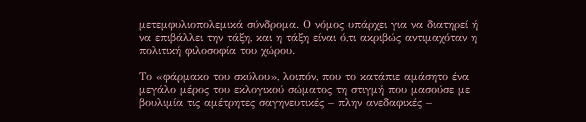μετεμφυλιοπολεμικά σύνδρομα. Ο νόμος υπάρχει για να διατηρεί ή να επιβάλλει την τάξη, και η τάξη είναι ό,τι ακριβώς αντιμαχόταν η πολιτική φιλοσοφία του χώρου.

Το «φάρμακο του σκύλου», λοιπόν, που το κατάπιε αμάσητο ένα μεγάλο μέρος του εκλογικού σώματος τη στιγμή που μασούσε με βουλιμία τις αμέτρητες σαγηνευτικές – πλην ανεδαφικές –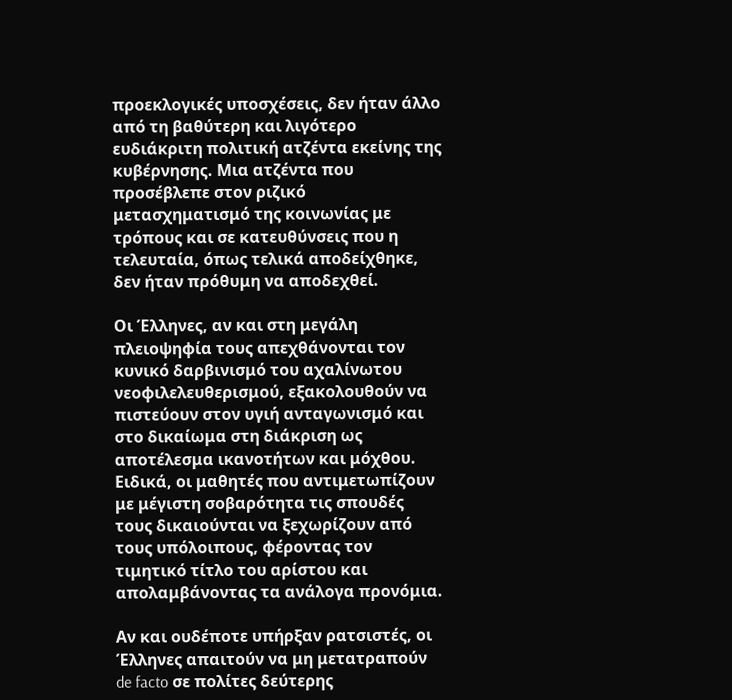προεκλογικές υποσχέσεις, δεν ήταν άλλο από τη βαθύτερη και λιγότερο ευδιάκριτη πολιτική ατζέντα εκείνης της κυβέρνησης. Μια ατζέντα που προσέβλεπε στον ριζικό μετασχηματισμό της κοινωνίας με τρόπους και σε κατευθύνσεις που η τελευταία, όπως τελικά αποδείχθηκε, δεν ήταν πρόθυμη να αποδεχθεί.

Οι Έλληνες, αν και στη μεγάλη πλειοψηφία τους απεχθάνονται τον κυνικό δαρβινισμό του αχαλίνωτου νεοφιλελευθερισμού, εξακολουθούν να πιστεύουν στον υγιή ανταγωνισμό και στο δικαίωμα στη διάκριση ως αποτέλεσμα ικανοτήτων και μόχθου. Ειδικά, οι μαθητές που αντιμετωπίζουν με μέγιστη σοβαρότητα τις σπουδές τους δικαιούνται να ξεχωρίζουν από τους υπόλοιπους, φέροντας τον τιμητικό τίτλο του αρίστου και απολαμβάνοντας τα ανάλογα προνόμια.

Αν και ουδέποτε υπήρξαν ρατσιστές, οι Έλληνες απαιτούν να μη μετατραπούν de facto σε πολίτες δεύτερης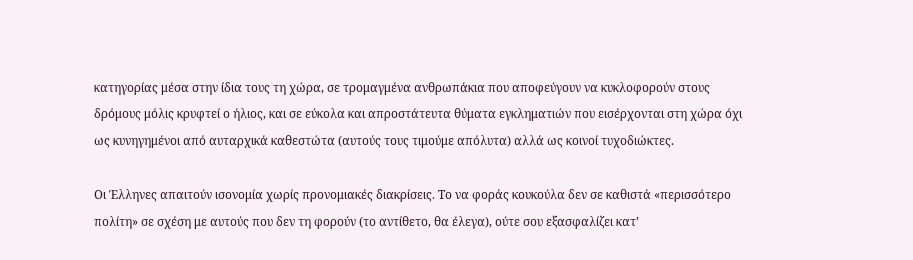κατηγορίας μέσα στην ίδια τους τη χώρα, σε τρομαγμένα ανθρωπάκια που αποφεύγουν να κυκλοφορούν στους δρόμους μόλις κρυφτεί ο ήλιος, και σε εύκολα και απροστάτευτα θύματα εγκληματιών που εισέρχονται στη χώρα όχι ως κυνηγημένοι από αυταρχικά καθεστώτα (αυτούς τους τιμούμε απόλυτα) αλλά ως κοινοί τυχοδιώκτες.

Οι Έλληνες απαιτούν ισονομία χωρίς προνομιακές διακρίσεις. Το να φοράς κουκούλα δεν σε καθιστά «περισσότερο πολίτη» σε σχέση με αυτούς που δεν τη φορούν (το αντίθετο, θα έλεγα), ούτε σου εξασφαλίζει κατ’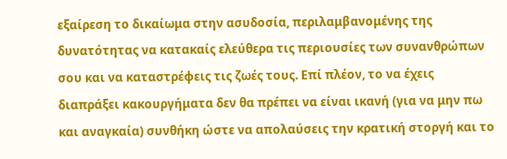εξαίρεση το δικαίωμα στην ασυδοσία, περιλαμβανομένης της δυνατότητας να κατακαίς ελεύθερα τις περιουσίες των συνανθρώπων σου και να καταστρέφεις τις ζωές τους. Επί πλέον, το να έχεις διαπράξει κακουργήματα δεν θα πρέπει να είναι ικανή (για να μην πω και αναγκαία) συνθήκη ώστε να απολαύσεις την κρατική στοργή και το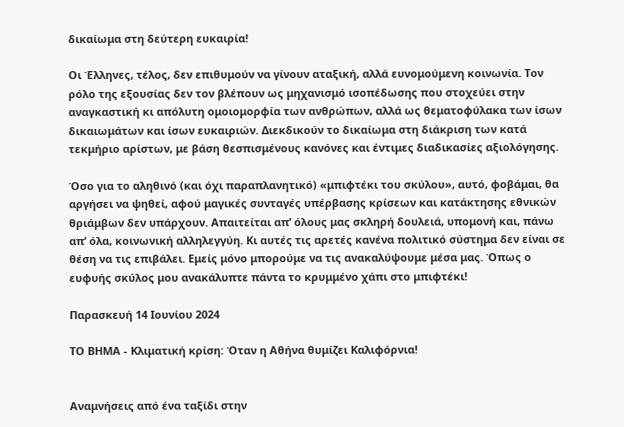δικαίωμα στη δεύτερη ευκαιρία!

Οι Έλληνες, τέλος, δεν επιθυμούν να γίνουν αταξική, αλλά ευνομούμενη κοινωνία. Τον ρόλο της εξουσίας δεν τον βλέπουν ως μηχανισμό ισοπέδωσης που στοχεύει στην αναγκαστική κι απόλυτη ομοιομορφία των ανθρώπων, αλλά ως θεματοφύλακα των ίσων δικαιωμάτων και ίσων ευκαιριών. Διεκδικούν το δικαίωμα στη διάκριση των κατά τεκμήριο αρίστων, με βάση θεσπισμένους κανόνες και έντιμες διαδικασίες αξιολόγησης.

Όσο για το αληθινό (και όχι παραπλανητικό) «μπιφτέκι του σκύλου», αυτό, φοβάμαι, θα αργήσει να ψηθεί, αφού μαγικές συνταγές υπέρβασης κρίσεων και κατάκτησης εθνικών θριάμβων δεν υπάρχουν. Απαιτείται απ’ όλους μας σκληρή δουλειά, υπομονή και, πάνω απ’ όλα, κοινωνική αλληλεγγύη. Κι αυτές τις αρετές κανένα πολιτικό σύστημα δεν είναι σε θέση να τις επιβάλει. Εμείς μόνο μπορούμε να τις ανακαλύψουμε μέσα μας. Όπως ο ευφυής σκύλος μου ανακάλυπτε πάντα το κρυμμένο χάπι στο μπιφτέκι!

Παρασκευή 14 Ιουνίου 2024

ΤΟ ΒΗΜΑ - Κλιματική κρίση: Όταν η Αθήνα θυμίζει Καλιφόρνια!


Αναμνήσεις από ένα ταξίδι στην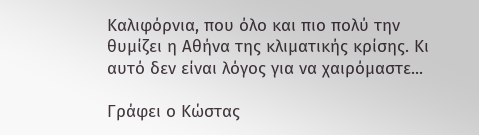Καλιφόρνια, που όλο και πιο πολύ την θυμίζει η Αθήνα της κλιματικής κρίσης. Κι αυτό δεν είναι λόγος για να χαιρόμαστε...

Γράφει ο Κώστας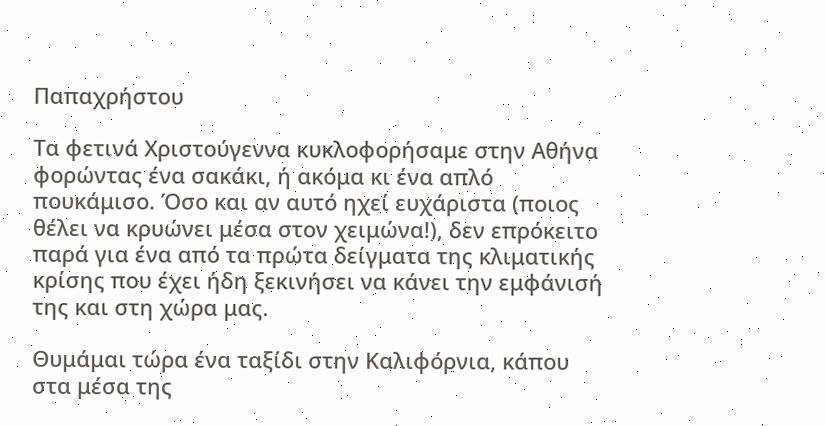Παπαχρήστου

Τα φετινά Χριστούγεννα κυκλοφορήσαμε στην Αθήνα φορώντας ένα σακάκι, ή ακόμα κι ένα απλό πουκάμισο. Όσο και αν αυτό ηχεί ευχάριστα (ποιος θέλει να κρυώνει μέσα στον χειμώνα!), δεν επρόκειτο παρά για ένα από τα πρώτα δείγματα της κλιματικής κρίσης που έχει ήδη ξεκινήσει να κάνει την εμφάνισή της και στη χώρα μας.

Θυμάμαι τώρα ένα ταξίδι στην Καλιφόρνια, κάπου στα μέσα της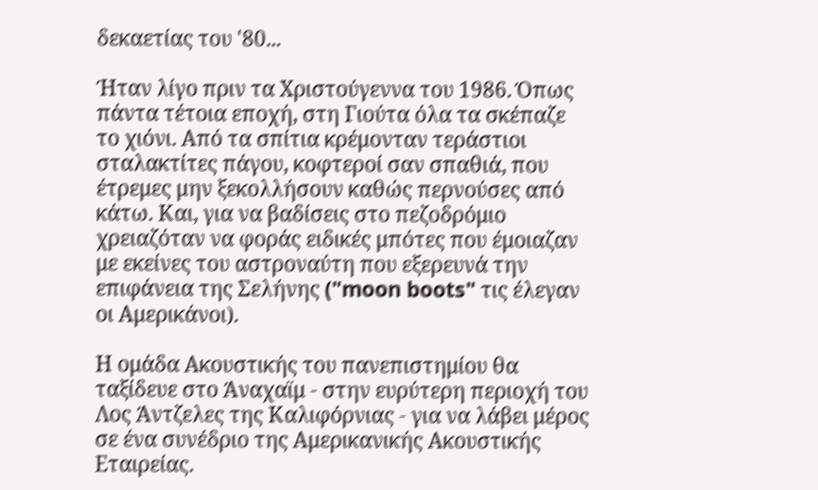δεκαετίας του '80...

Ήταν λίγο πριν τα Χριστούγεννα του 1986. Όπως πάντα τέτοια εποχή, στη Γιούτα όλα τα σκέπαζε το χιόνι. Από τα σπίτια κρέμονταν τεράστιοι σταλακτίτες πάγου, κοφτεροί σαν σπαθιά, που έτρεμες μην ξεκολλήσουν καθώς περνούσες από κάτω. Και, για να βαδίσεις στο πεζοδρόμιο χρειαζόταν να φοράς ειδικές μπότες που έμοιαζαν με εκείνες του αστροναύτη που εξερευνά την επιφάνεια της Σελήνης ("moon boots" τις έλεγαν οι Αμερικάνοι).

Η ομάδα Ακουστικής του πανεπιστημίου θα ταξίδευε στο Άναχαϊμ - στην ευρύτερη περιοχή του Λος Άντζελες της Καλιφόρνιας - για να λάβει μέρος σε ένα συνέδριο της Αμερικανικής Ακουστικής Εταιρείας.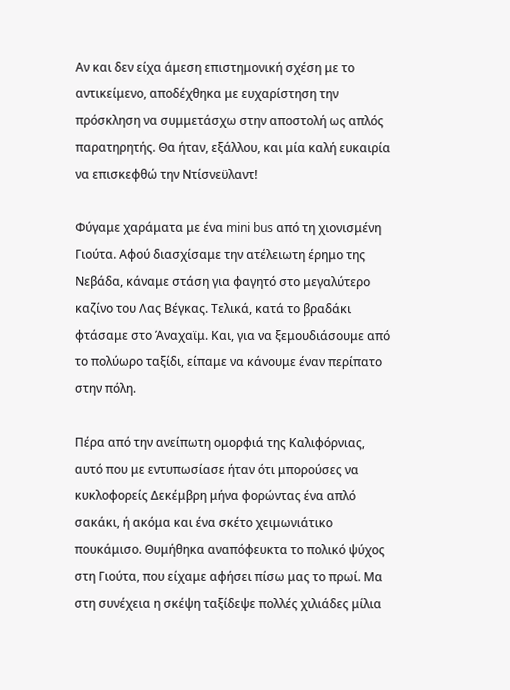Αν και δεν είχα άμεση επιστημονική σχέση με το αντικείμενο, αποδέχθηκα με ευχαρίστηση την πρόσκληση να συμμετάσχω στην αποστολή ως απλός παρατηρητής. Θα ήταν, εξάλλου, και μία καλή ευκαιρία να επισκεφθώ την Ντίσνεϋλαντ!

Φύγαμε χαράματα με ένα mini bus από τη χιονισμένη Γιούτα. Αφού διασχίσαμε την ατέλειωτη έρημο της Νεβάδα, κάναμε στάση για φαγητό στο μεγαλύτερο καζίνο του Λας Βέγκας. Τελικά, κατά το βραδάκι φτάσαμε στο Άναχαϊμ. Και, για να ξεμουδιάσουμε από το πολύωρο ταξίδι, είπαμε να κάνουμε έναν περίπατο στην πόλη.

Πέρα από την ανείπωτη ομορφιά της Καλιφόρνιας, αυτό που με εντυπωσίασε ήταν ότι μπορούσες να κυκλοφορείς Δεκέμβρη μήνα φορώντας ένα απλό σακάκι, ή ακόμα και ένα σκέτο χειμωνιάτικο πουκάμισο. Θυμήθηκα αναπόφευκτα το πολικό ψύχος στη Γιούτα, που είχαμε αφήσει πίσω μας το πρωί. Μα στη συνέχεια η σκέψη ταξίδεψε πολλές χιλιάδες μίλια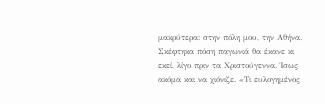μακρύτερα: στην πόλη μου, την Αθήνα. Σκέφτηκα πόση παγωνιά θα έκανε κι εκεί, λίγο πριν τα Χριστούγεννα. Ίσως ακόμα και να χιόνιζε. «Τι ευλογημένος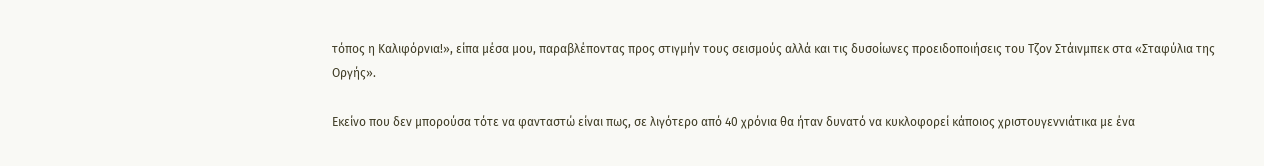τόπος η Καλιφόρνια!», είπα μέσα μου, παραβλέποντας προς στιγμήν τους σεισμούς αλλά και τις δυσοίωνες προειδοποιήσεις του Τζον Στάινμπεκ στα «Σταφύλια της Οργής».

Εκείνο που δεν μπορούσα τότε να φανταστώ είναι πως, σε λιγότερο από 40 χρόνια θα ήταν δυνατό να κυκλοφορεί κάποιος χριστουγεννιάτικα με ένα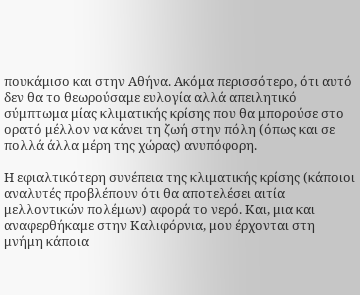πουκάμισο και στην Αθήνα. Ακόμα περισσότερο, ότι αυτό δεν θα το θεωρούσαμε ευλογία αλλά απειλητικό σύμπτωμα μίας κλιματικής κρίσης που θα μπορούσε στο ορατό μέλλον να κάνει τη ζωή στην πόλη (όπως και σε πολλά άλλα μέρη της χώρας) ανυπόφορη.

Η εφιαλτικότερη συνέπεια της κλιματικής κρίσης (κάποιοι αναλυτές προβλέπουν ότι θα αποτελέσει αιτία μελλοντικών πολέμων) αφορά το νερό. Και, μια και αναφερθήκαμε στην Καλιφόρνια, μου έρχονται στη μνήμη κάποια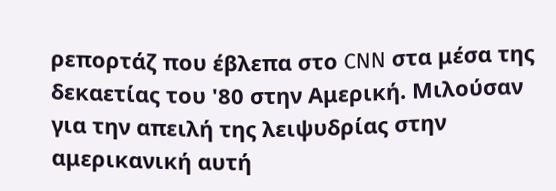ρεπορτάζ που έβλεπα στο CNN στα μέσα της δεκαετίας του '80 στην Αμερική. Μιλούσαν για την απειλή της λειψυδρίας στην αμερικανική αυτή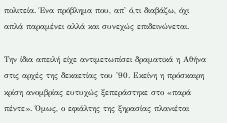πολιτεία. Ένα πρόβλημα που, απ' ό,τι διαβάζω, όχι απλά παραμένει αλλά και συνεχώς επιδεινώνεται.

Την ίδια απειλή είχε αντιμετωπίσει δραματικά η Αθήνα στις αρχές της δεκαετίας του '90. Εκείνη η πρόσκαιρη κρίση ανομβρίας ευτυχώς ξεπεράστηκε στο «παρά πέντε». Όμως, ο εφιάλτης της ξηρασίας πλανιέται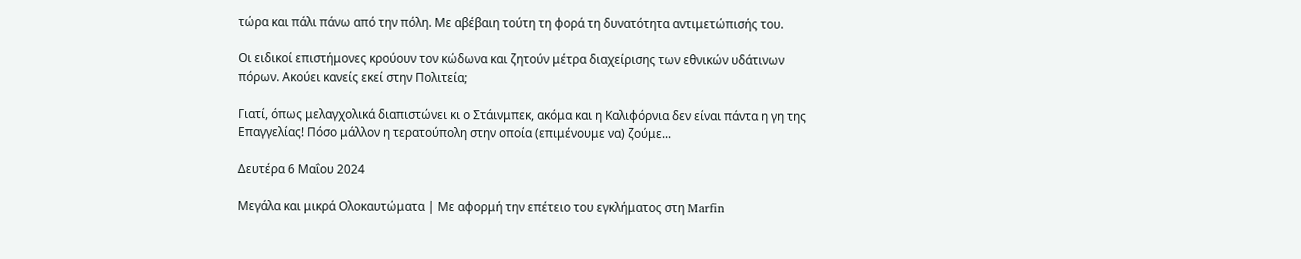τώρα και πάλι πάνω από την πόλη. Με αβέβαιη τούτη τη φορά τη δυνατότητα αντιμετώπισής του.

Οι ειδικοί επιστήμονες κρούουν τον κώδωνα και ζητούν μέτρα διαχείρισης των εθνικών υδάτινων πόρων. Ακούει κανείς εκεί στην Πολιτεία;

Γιατί, όπως μελαγχολικά διαπιστώνει κι ο Στάινμπεκ, ακόμα και η Καλιφόρνια δεν είναι πάντα η γη της Επαγγελίας! Πόσο μάλλον η τερατούπολη στην οποία (επιμένουμε να) ζούμε...

Δευτέρα 6 Μαΐου 2024

Μεγάλα και μικρά Ολοκαυτώματα | Με αφορμή την επέτειο του εγκλήματος στη Marfin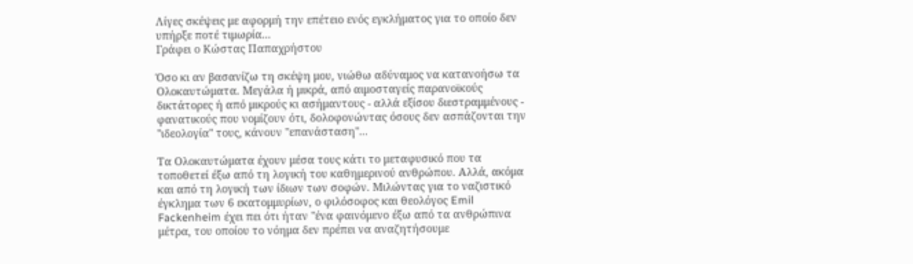Λίγες σκέψεις με αφορμή την επέτειο ενός εγκλήματος για το οποίο δεν υπήρξε ποτέ τιμωρία...
Γράφει ο Κώστας Παπαχρήστου

Όσο κι αν βασανίζω τη σκέψη μου, νιώθω αδύναμος να κατανοήσω τα Ολοκαυτώματα. Μεγάλα ή μικρά, από αιμοσταγείς παρανοϊκούς δικτάτορες ή από μικρούς κι ασήμαντους - αλλά εξίσου διεστραμμένους - φανατικούς που νομίζουν ότι, δολοφονώντας όσους δεν ασπάζονται την "ιδεολογία" τους, κάνουν "επανάσταση"...

Τα Ολοκαυτώματα έχουν μέσα τους κάτι το μεταφυσικό που τα τοποθετεί έξω από τη λογική του καθημερινού ανθρώπου. Αλλά, ακόμα και από τη λογική των ίδιων των σοφών. Μιλώντας για το ναζιστικό έγκλημα των 6 εκατομμυρίων, ο φιλόσοφος και θεολόγος Emil Fackenheim έχει πει ότι ήταν "ένα φαινόμενο έξω από τα ανθρώπινα μέτρα, του οποίου το νόημα δεν πρέπει να αναζητήσουμε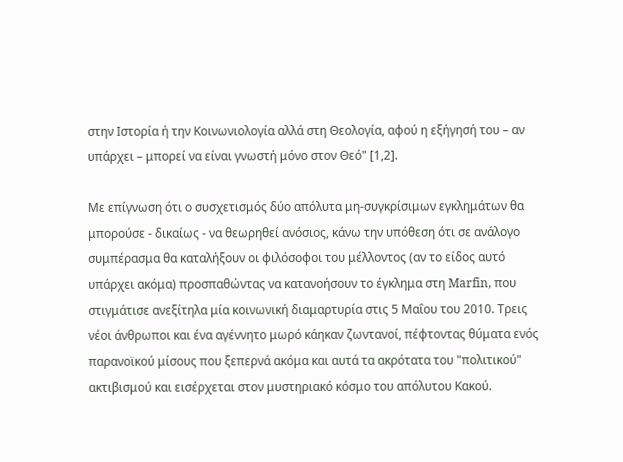στην Ιστορία ή την Κοινωνιολογία αλλά στη Θεολογία, αφού η εξήγησή του – αν υπάρχει – μπορεί να είναι γνωστή μόνο στον Θεό" [1,2].

Με επίγνωση ότι ο συσχετισμός δύο απόλυτα μη-συγκρίσιμων εγκλημάτων θα μπορούσε - δικαίως - να θεωρηθεί ανόσιος, κάνω την υπόθεση ότι σε ανάλογο συμπέρασμα θα καταλήξουν οι φιλόσοφοι του μέλλοντος (αν το είδος αυτό υπάρχει ακόμα) προσπαθώντας να κατανοήσουν το έγκλημα στη Marfin, που στιγμάτισε ανεξίτηλα μία κοινωνική διαμαρτυρία στις 5 Μαΐου του 2010. Τρεις νέοι άνθρωποι και ένα αγέννητο μωρό κάηκαν ζωντανοί, πέφτοντας θύματα ενός παρανοϊκού μίσους που ξεπερνά ακόμα και αυτά τα ακρότατα του "πολιτικού" ακτιβισμού και εισέρχεται στον μυστηριακό κόσμο του απόλυτου Κακού.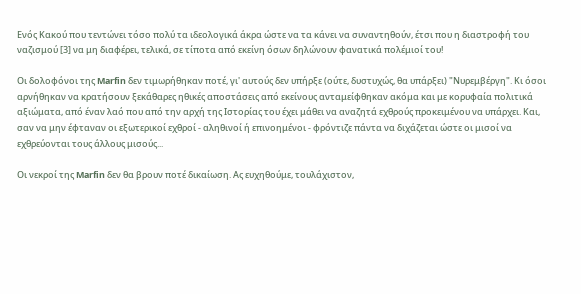Ενός Κακού που τεντώνει τόσο πολύ τα ιδεολογικά άκρα ώστε να τα κάνει να συναντηθούν, έτσι που η διαστροφή του ναζισμού [3] να μη διαφέρει, τελικά, σε τίποτα από εκείνη όσων δηλώνουν φανατικά πολέμιοί του!

Οι δολοφόνοι της Marfin δεν τιμωρήθηκαν ποτέ, γι' αυτούς δεν υπήρξε (ούτε, δυστυχώς, θα υπάρξει) "Νυρεμβέργη". Κι όσοι αρνήθηκαν να κρατήσουν ξεκάθαρες ηθικές αποστάσεις από εκείνους ανταμείφθηκαν ακόμα και με κορυφαία πολιτικά αξιώματα, από έναν λαό που από την αρχή της Ιστορίας του έχει μάθει να αναζητά εχθρούς προκειμένου να υπάρχει. Και, σαν να μην έφταναν οι εξωτερικοί εχθροί - αληθινοί ή επινοημένοι - φρόντιζε πάντα να διχάζεται ώστε οι μισοί να εχθρεύονται τους άλλους μισούς...

Οι νεκροί της Marfin δεν θα βρουν ποτέ δικαίωση. Ας ευχηθούμε, τουλάχιστον,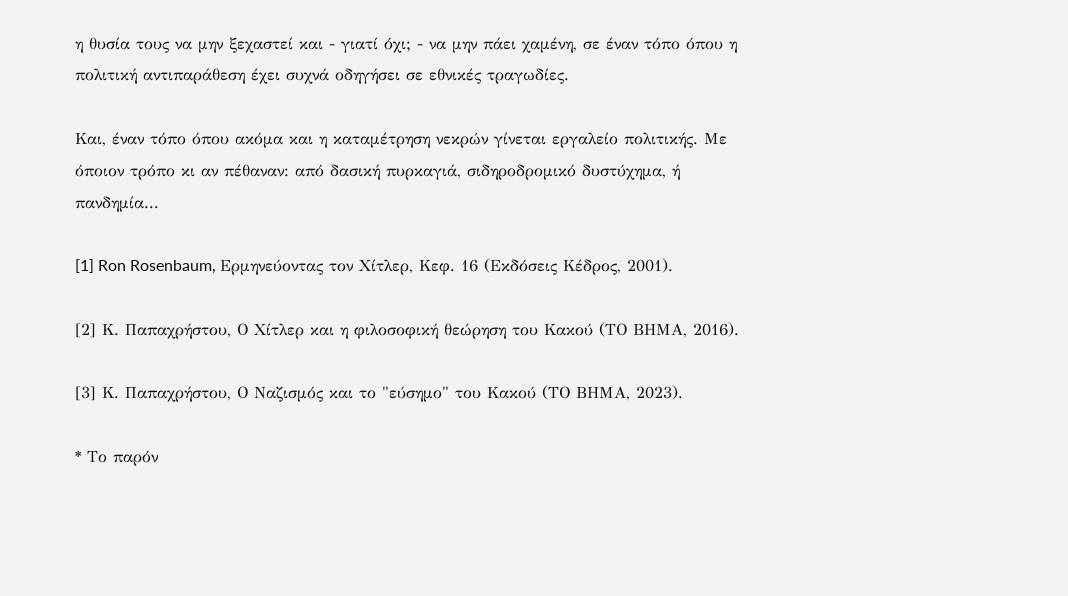η θυσία τους να μην ξεχαστεί και - γιατί όχι; - να μην πάει χαμένη, σε έναν τόπο όπου η πολιτική αντιπαράθεση έχει συχνά οδηγήσει σε εθνικές τραγωδίες.

Και, έναν τόπο όπου ακόμα και η καταμέτρηση νεκρών γίνεται εργαλείο πολιτικής. Με όποιον τρόπο κι αν πέθαναν: από δασική πυρκαγιά, σιδηροδρομικό δυστύχημα, ή πανδημία...

[1] Ron Rosenbaum, Ερμηνεύοντας τον Χίτλερ, Κεφ. 16 (Εκδόσεις Κέδρος, 2001).

[2] Κ. Παπαχρήστου, Ο Χίτλερ και η φιλοσοφική θεώρηση του Κακού (ΤΟ ΒΗΜΑ, 2016).

[3] Κ. Παπαχρήστου, Ο Ναζισμός και το "εύσημο" του Κακού (ΤΟ ΒΗΜΑ, 2023).

* Το παρόν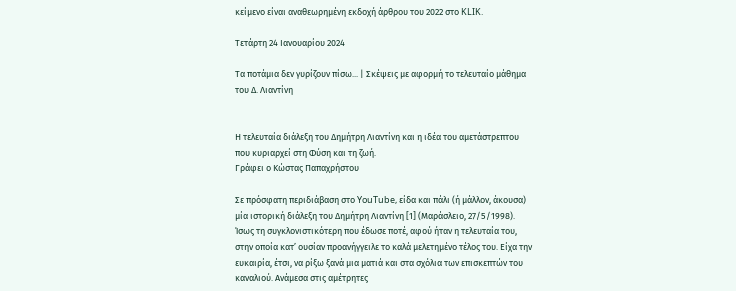κείμενο είναι αναθεωρημένη εκδοχή άρθρου του 2022 στο KLIK.

Τετάρτη 24 Ιανουαρίου 2024

Τα ποτάμια δεν γυρίζουν πίσω... | Σκέψεις με αφορμή το τελευταίο μάθημα του Δ. Λιαντίνη


Η τελευταία διάλεξη του Δημήτρη Λιαντίνη και η ιδέα του αμετάστρεπτου που κυριαρχεί στη Φύση και τη ζωή.
Γράφει ο Κώστας Παπαχρήστου

Σε πρόσφατη περιδιάβαση στο YouTube, είδα και πάλι (ή μάλλον, άκουσα) μία ιστορική διάλεξη του Δημήτρη Λιαντίνη [1] (Μαράσλειο, 27/5/1998). Ίσως τη συγκλονιστικότερη που έδωσε ποτέ, αφού ήταν η τελευταία του, στην οποία κατ’ ουσίαν προανήγγειλε το καλά μελετημένο τέλος του. Είχα την ευκαιρία, έτσι, να ρίξω ξανά μια ματιά και στα σχόλια των επισκεπτών του καναλιού. Ανάμεσα στις αμέτρητες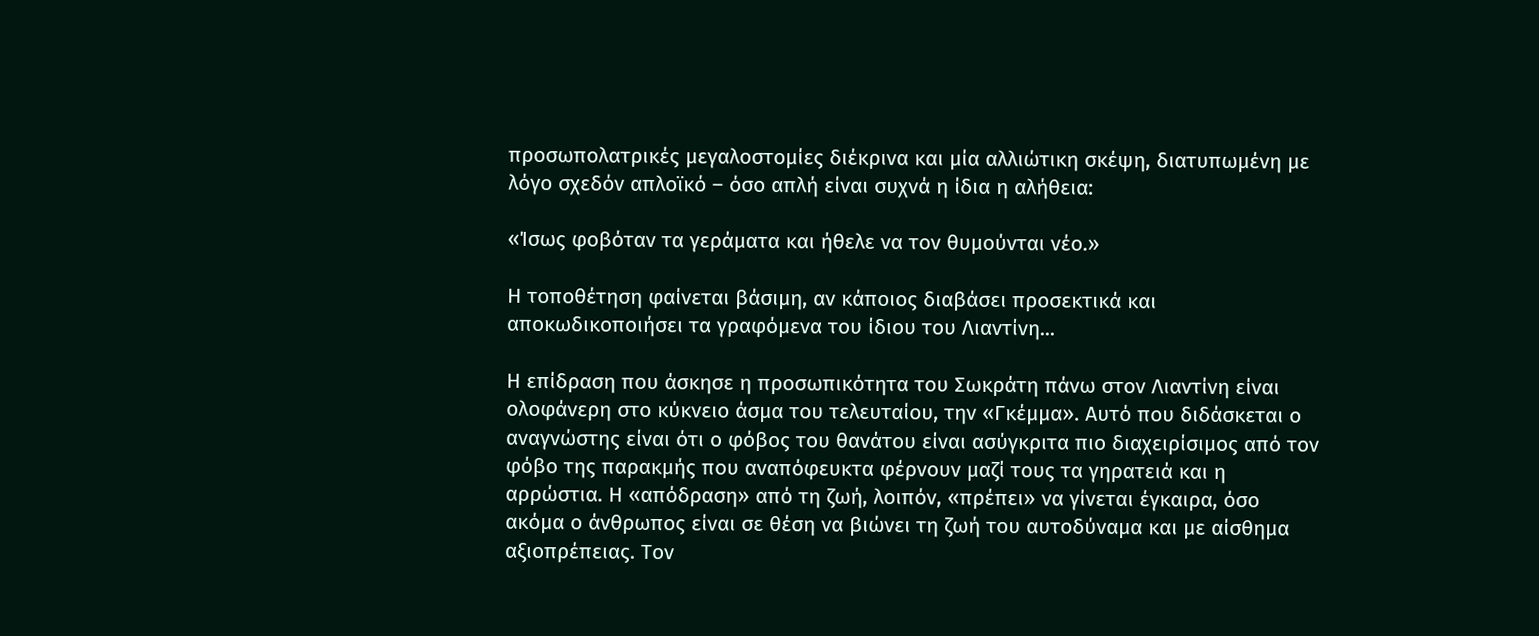προσωπολατρικές μεγαλοστομίες διέκρινα και μία αλλιώτικη σκέψη, διατυπωμένη με λόγο σχεδόν απλοϊκό – όσο απλή είναι συχνά η ίδια η αλήθεια:

«Ίσως φοβόταν τα γεράματα και ήθελε να τον θυμούνται νέο.»

Η τοποθέτηση φαίνεται βάσιμη, αν κάποιος διαβάσει προσεκτικά και αποκωδικοποιήσει τα γραφόμενα του ίδιου του Λιαντίνη...

Η επίδραση που άσκησε η προσωπικότητα του Σωκράτη πάνω στον Λιαντίνη είναι ολοφάνερη στο κύκνειο άσμα του τελευταίου, την «Γκέμμα». Αυτό που διδάσκεται ο αναγνώστης είναι ότι ο φόβος του θανάτου είναι ασύγκριτα πιο διαχειρίσιμος από τον φόβο της παρακμής που αναπόφευκτα φέρνουν μαζί τους τα γηρατειά και η αρρώστια. Η «απόδραση» από τη ζωή, λοιπόν, «πρέπει» να γίνεται έγκαιρα, όσο ακόμα ο άνθρωπος είναι σε θέση να βιώνει τη ζωή του αυτοδύναμα και με αίσθημα αξιοπρέπειας. Τον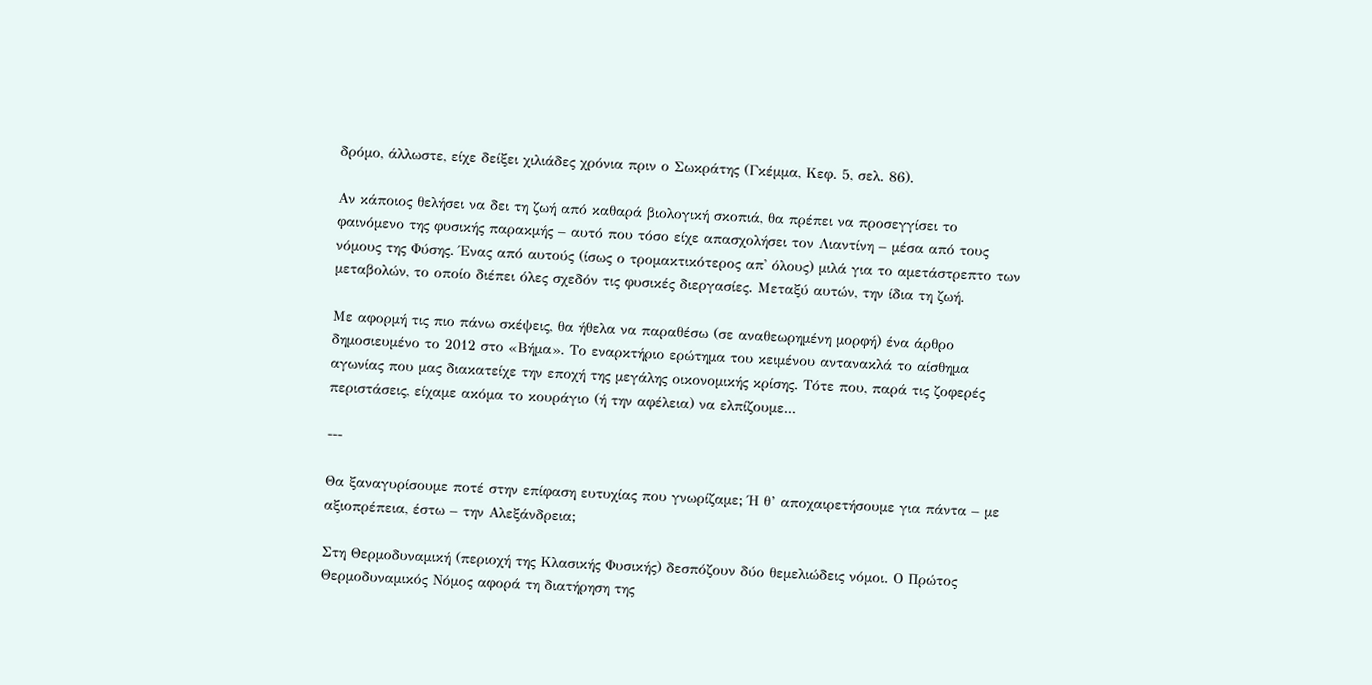δρόμο, άλλωστε, είχε δείξει χιλιάδες χρόνια πριν ο Σωκράτης (Γκέμμα, Κεφ. 5, σελ. 86).

Αν κάποιος θελήσει να δει τη ζωή από καθαρά βιολογική σκοπιά, θα πρέπει να προσεγγίσει το φαινόμενο της φυσικής παρακμής – αυτό που τόσο είχε απασχολήσει τον Λιαντίνη – μέσα από τους νόμους της Φύσης. Ένας από αυτούς (ίσως ο τρομακτικότερος απ' όλους) μιλά για το αμετάστρεπτο των μεταβολών, το οποίο διέπει όλες σχεδόν τις φυσικές διεργασίες. Μεταξύ αυτών, την ίδια τη ζωή.

Με αφορμή τις πιο πάνω σκέψεις, θα ήθελα να παραθέσω (σε αναθεωρημένη μορφή) ένα άρθρο δημοσιευμένο το 2012 στο «Βήμα». Το εναρκτήριο ερώτημα του κειμένου αντανακλά το αίσθημα αγωνίας που μας διακατείχε την εποχή της μεγάλης οικονομικής κρίσης. Τότε που, παρά τις ζοφερές περιστάσεις, είχαμε ακόμα το κουράγιο (ή την αφέλεια) να ελπίζουμε...

---

Θα ξαναγυρίσουμε ποτέ στην επίφαση ευτυχίας που γνωρίζαμε; Ή θ’ αποχαιρετήσουμε για πάντα – με αξιοπρέπεια, έστω – την Αλεξάνδρεια;

Στη Θερμοδυναμική (περιοχή της Κλασικής Φυσικής) δεσπόζουν δύο θεμελιώδεις νόμοι. Ο Πρώτος Θερμοδυναμικός Νόμος αφορά τη διατήρηση της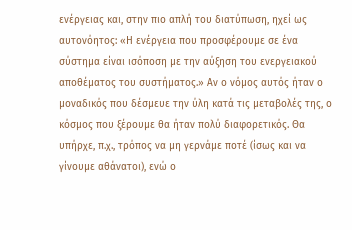ενέργειας και, στην πιο απλή του διατύπωση, ηχεί ως αυτονόητος: «Η ενέργεια που προσφέρουμε σε ένα σύστημα είναι ισόποση με την αύξηση του ενεργειακού αποθέματος του συστήματος.» Αν ο νόμος αυτός ήταν ο μοναδικός που δέσμευε την ύλη κατά τις μεταβολές της, ο κόσμος που ξέρουμε θα ήταν πολύ διαφορετικός. Θα υπήρχε, π.χ., τρόπος να μη γερνάμε ποτέ (ίσως και να γίνουμε αθάνατοι), ενώ ο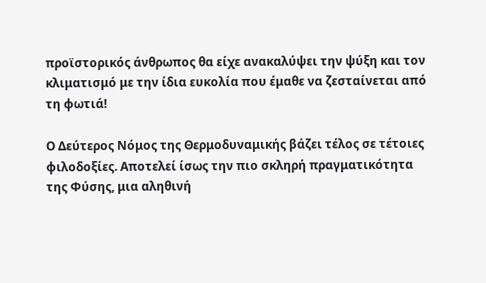προϊστορικός άνθρωπος θα είχε ανακαλύψει την ψύξη και τον κλιματισμό με την ίδια ευκολία που έμαθε να ζεσταίνεται από τη φωτιά!

Ο Δεύτερος Νόμος της Θερμοδυναμικής βάζει τέλος σε τέτοιες φιλοδοξίες. Αποτελεί ίσως την πιο σκληρή πραγματικότητα της Φύσης, μια αληθινή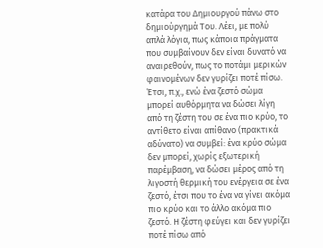κατάρα του Δημιουργού πάνω στο δημιούργημά Του. Λέει, με πολύ απλά λόγια, πως κάποια πράγματα που συμβαίνουν δεν είναι δυνατό να αναιρεθούν, πως το ποτάμι μερικών φαινομένων δεν γυρίζει ποτέ πίσω. Έτσι, π.χ., ενώ ένα ζεστό σώμα μπορεί αυθόρμητα να δώσει λίγη από τη ζέστη του σε ένα πιο κρύο, το αντίθετο είναι απίθανο (πρακτικά αδύνατο) να συμβεί: ένα κρύο σώμα δεν μπορεί, χωρίς εξωτερική παρέμβαση, να δώσει μέρος από τη λιγοστή θερμική του ενέργεια σε ένα ζεστό, έτσι που το ένα να γίνει ακόμα πιο κρύο και το άλλο ακόμα πιο ζεστό. Η ζέστη φεύγει και δεν γυρίζει ποτέ πίσω από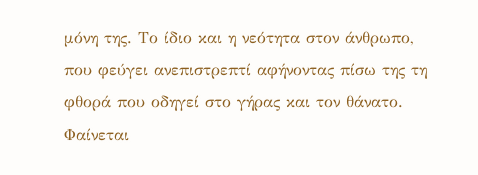μόνη της. Το ίδιο και η νεότητα στον άνθρωπο, που φεύγει ανεπιστρεπτί αφήνοντας πίσω της τη φθορά που οδηγεί στο γήρας και τον θάνατο. Φαίνεται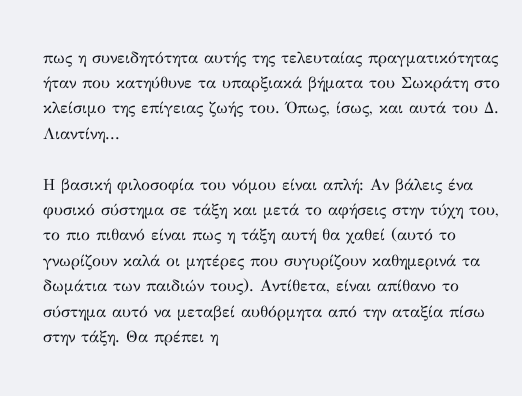πως η συνειδητότητα αυτής της τελευταίας πραγματικότητας ήταν που κατηύθυνε τα υπαρξιακά βήματα του Σωκράτη στο κλείσιμο της επίγειας ζωής του. Όπως, ίσως, και αυτά του Δ. Λιαντίνη...

Η βασική φιλοσοφία του νόμου είναι απλή: Αν βάλεις ένα φυσικό σύστημα σε τάξη και μετά το αφήσεις στην τύχη του, το πιο πιθανό είναι πως η τάξη αυτή θα χαθεί (αυτό το γνωρίζουν καλά οι μητέρες που συγυρίζουν καθημερινά τα δωμάτια των παιδιών τους). Αντίθετα, είναι απίθανο το σύστημα αυτό να μεταβεί αυθόρμητα από την αταξία πίσω στην τάξη. Θα πρέπει η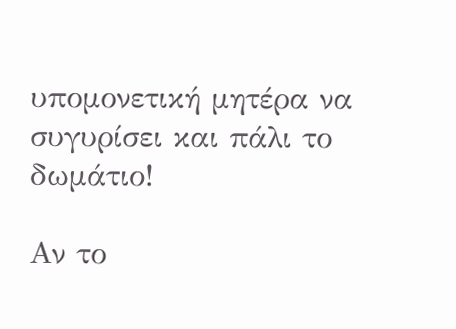υπομονετική μητέρα να συγυρίσει και πάλι το δωμάτιο!

Αν το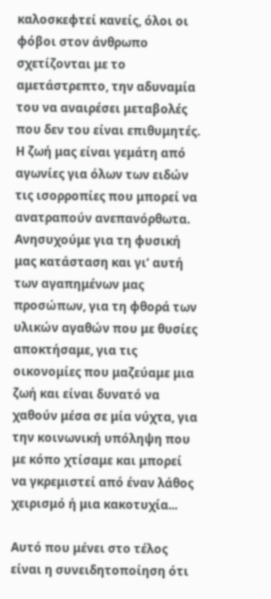καλοσκεφτεί κανείς, όλοι οι φόβοι στον άνθρωπο σχετίζονται με το αμετάστρεπτο, την αδυναμία του να αναιρέσει μεταβολές που δεν του είναι επιθυμητές. Η ζωή μας είναι γεμάτη από αγωνίες για όλων των ειδών τις ισορροπίες που μπορεί να ανατραπούν ανεπανόρθωτα. Ανησυχούμε για τη φυσική μας κατάσταση και γι’ αυτή των αγαπημένων μας προσώπων, για τη φθορά των υλικών αγαθών που με θυσίες αποκτήσαμε, για τις οικονομίες που μαζεύαμε μια ζωή και είναι δυνατό να χαθούν μέσα σε μία νύχτα, για την κοινωνική υπόληψη που με κόπο χτίσαμε και μπορεί να γκρεμιστεί από έναν λάθος χειρισμό ή μια κακοτυχία...

Αυτό που μένει στο τέλος είναι η συνειδητοποίηση ότι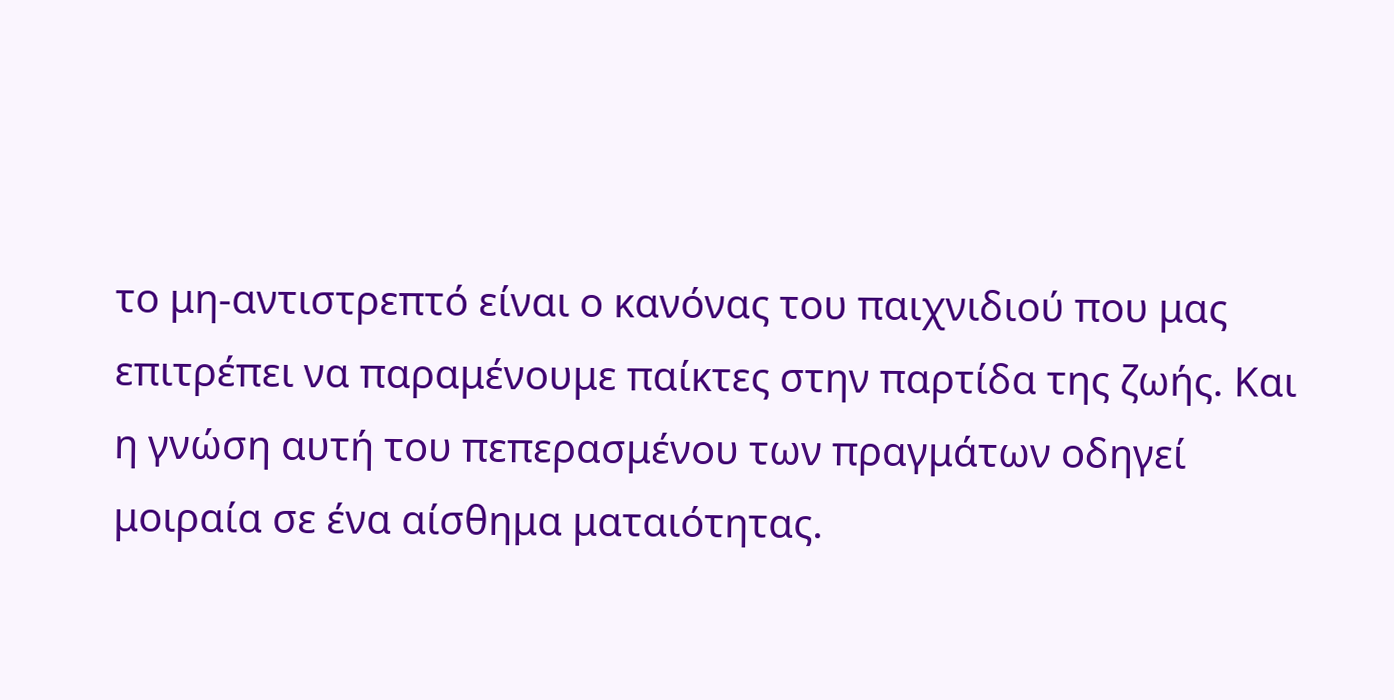το μη-αντιστρεπτό είναι ο κανόνας του παιχνιδιού που μας επιτρέπει να παραμένουμε παίκτες στην παρτίδα της ζωής. Και η γνώση αυτή του πεπερασμένου των πραγμάτων οδηγεί μοιραία σε ένα αίσθημα ματαιότητας.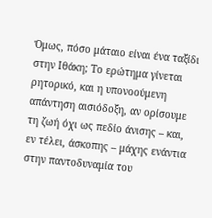Όμως, πόσο μάταιο είναι ένα ταξίδι στην Ιθάκη; Το ερώτημα γίνεται ρητορικό, και η υπονοούμενη απάντηση αισιόδοξη, αν ορίσουμε τη ζωή όχι ως πεδίο άνισης – και, εν τέλει, άσκοπης – μάχης ενάντια στην παντοδυναμία του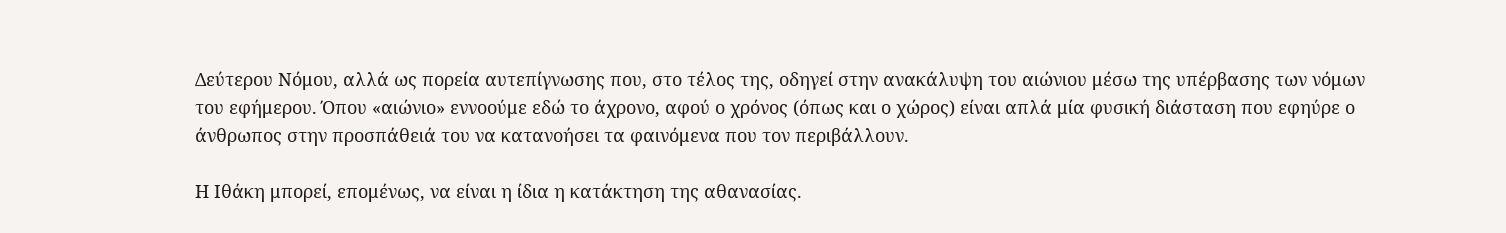Δεύτερου Νόμου, αλλά ως πορεία αυτεπίγνωσης που, στο τέλος της, οδηγεί στην ανακάλυψη του αιώνιου μέσω της υπέρβασης των νόμων του εφήμερου. Όπου «αιώνιο» εννοούμε εδώ το άχρονο, αφού ο χρόνος (όπως και ο χώρος) είναι απλά μία φυσική διάσταση που εφηύρε ο άνθρωπος στην προσπάθειά του να κατανοήσει τα φαινόμενα που τον περιβάλλουν.

Η Ιθάκη μπορεί, επομένως, να είναι η ίδια η κατάκτηση της αθανασίας.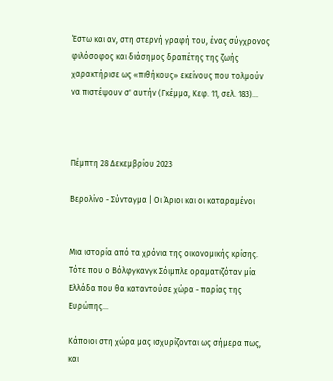Έστω και αν, στη στερνή γραφή του, ένας σύγχρονος φιλόσοφος και διάσημος δραπέτης της ζωής χαρακτήρισε ως «πιθήκους» εκείνους που τολμούν να πιστέψουν σ' αυτήν (Γκέμμα, Κεφ. 11, σελ. 183)...



Πέμπτη 28 Δεκεμβρίου 2023

Βερολίνο - Σύνταγμα | Οι Άριοι και οι καταραμένοι


Μια ιστορία από τα χρόνια της οικονομικής κρίσης. Τότε που ο Βόλφγκανγκ Σόιμπλε οραματιζόταν μία Ελλάδα που θα καταντούσε χώρα - παρίας της Ευρώπης...

Κάποιοι στη χώρα μας ισχυρίζονται ως σήμερα πως, και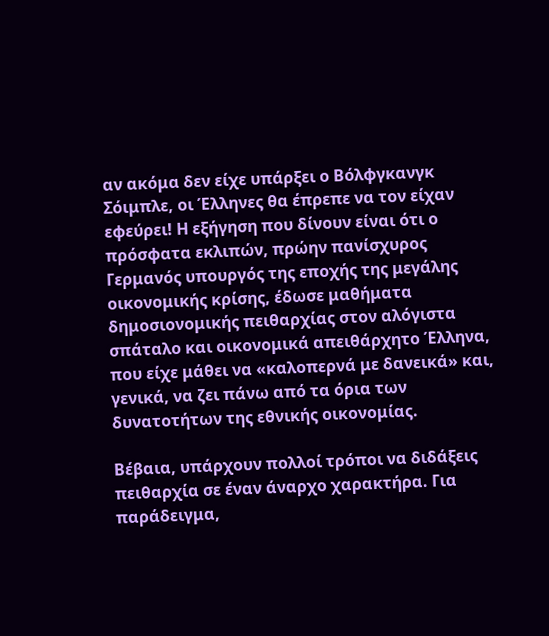αν ακόμα δεν είχε υπάρξει ο Βόλφγκανγκ Σόιμπλε, οι Έλληνες θα έπρεπε να τον είχαν εφεύρει! Η εξήγηση που δίνουν είναι ότι ο πρόσφατα εκλιπών, πρώην πανίσχυρος Γερμανός υπουργός της εποχής της μεγάλης οικονομικής κρίσης, έδωσε μαθήματα δημοσιονομικής πειθαρχίας στον αλόγιστα σπάταλο και οικονομικά απειθάρχητο Έλληνα, που είχε μάθει να «καλοπερνά με δανεικά» και, γενικά, να ζει πάνω από τα όρια των δυνατοτήτων της εθνικής οικονομίας.

Βέβαια, υπάρχουν πολλοί τρόποι να διδάξεις πειθαρχία σε έναν άναρχο χαρακτήρα. Για παράδειγμα,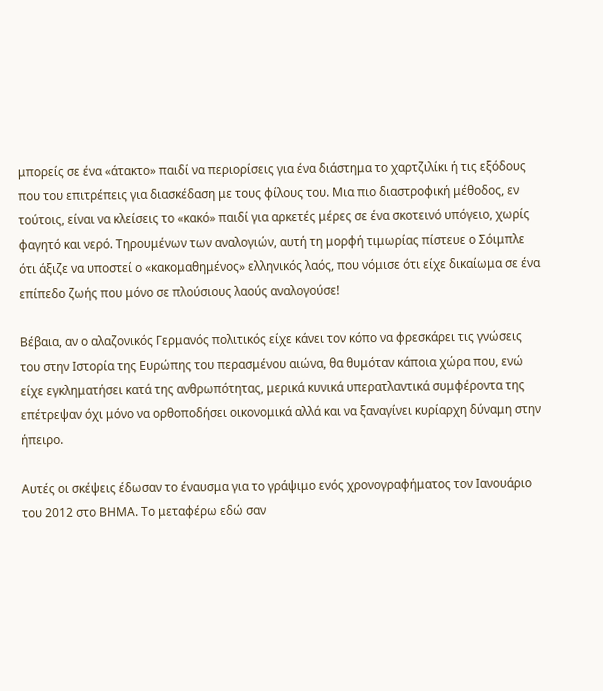μπορείς σε ένα «άτακτο» παιδί να περιορίσεις για ένα διάστημα το χαρτζιλίκι ή τις εξόδους που του επιτρέπεις για διασκέδαση με τους φίλους του. Μια πιο διαστροφική μέθοδος, εν τούτοις, είναι να κλείσεις το «κακό» παιδί για αρκετές μέρες σε ένα σκοτεινό υπόγειο, χωρίς φαγητό και νερό. Τηρουμένων των αναλογιών, αυτή τη μορφή τιμωρίας πίστευε ο Σόιμπλε ότι άξιζε να υποστεί ο «κακομαθημένος» ελληνικός λαός, που νόμισε ότι είχε δικαίωμα σε ένα επίπεδο ζωής που μόνο σε πλούσιους λαούς αναλογούσε!

Βέβαια, αν ο αλαζονικός Γερμανός πολιτικός είχε κάνει τον κόπο να φρεσκάρει τις γνώσεις του στην Ιστορία της Ευρώπης του περασμένου αιώνα, θα θυμόταν κάποια χώρα που, ενώ είχε εγκληματήσει κατά της ανθρωπότητας, μερικά κυνικά υπερατλαντικά συμφέροντα της επέτρεψαν όχι μόνο να ορθοποδήσει οικονομικά αλλά και να ξαναγίνει κυρίαρχη δύναμη στην ήπειρο.

Αυτές οι σκέψεις έδωσαν το έναυσμα για το γράψιμο ενός χρονογραφήματος τον Ιανουάριο του 2012 στο ΒΗΜΑ. Το μεταφέρω εδώ σαν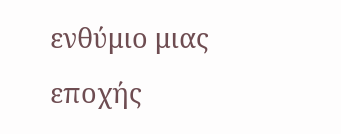ενθύμιο μιας εποχής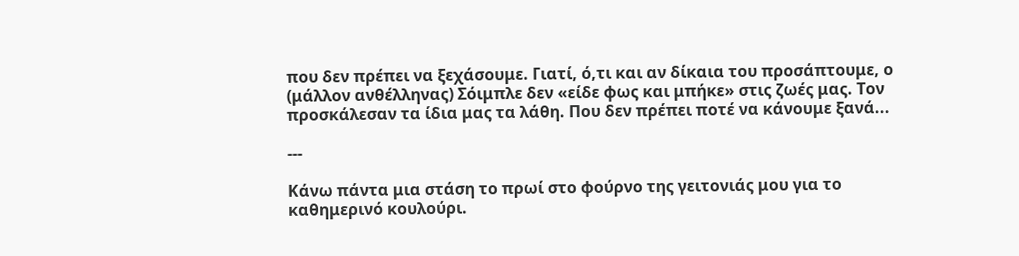που δεν πρέπει να ξεχάσουμε. Γιατί, ό,τι και αν δίκαια του προσάπτουμε, ο (μάλλον ανθέλληνας) Σόιμπλε δεν «είδε φως και μπήκε» στις ζωές μας. Τον προσκάλεσαν τα ίδια μας τα λάθη. Που δεν πρέπει ποτέ να κάνουμε ξανά...

---

Κάνω πάντα μια στάση το πρωί στο φούρνο της γειτονιάς μου για το καθημερινό κουλούρι.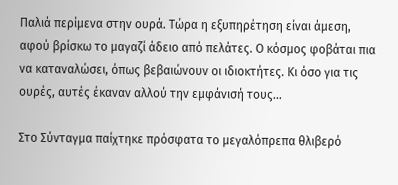Παλιά περίμενα στην ουρά. Τώρα η εξυπηρέτηση είναι άμεση, αφού βρίσκω το μαγαζί άδειο από πελάτες. Ο κόσμος φοβάται πια να καταναλώσει, όπως βεβαιώνουν οι ιδιοκτήτες. Κι όσο για τις ουρές, αυτές έκαναν αλλού την εμφάνισή τους...

Στο Σύνταγμα παίχτηκε πρόσφατα το μεγαλόπρεπα θλιβερό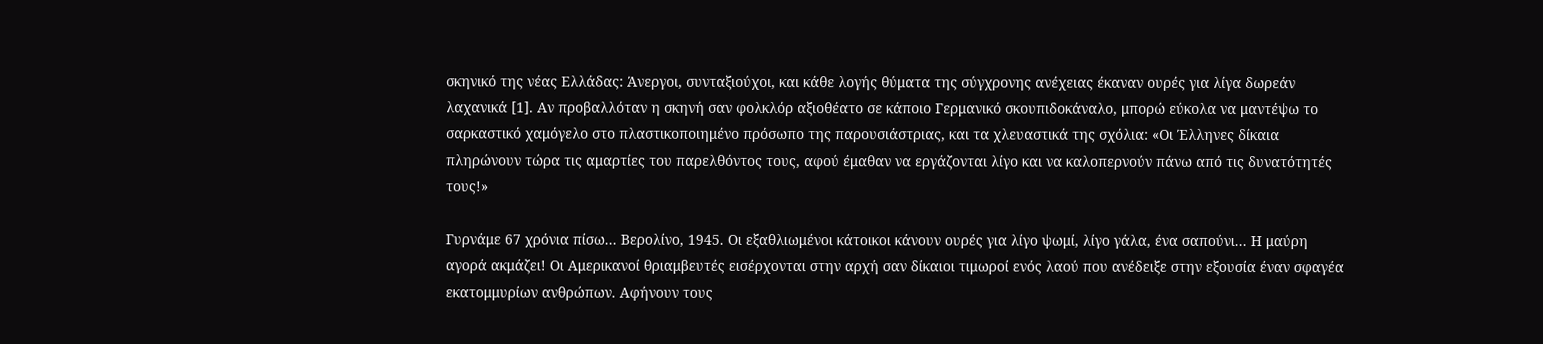σκηνικό της νέας Ελλάδας: Άνεργοι, συνταξιούχοι, και κάθε λογής θύματα της σύγχρονης ανέχειας έκαναν ουρές για λίγα δωρεάν λαχανικά [1]. Αν προβαλλόταν η σκηνή σαν φολκλόρ αξιοθέατο σε κάποιο Γερμανικό σκουπιδοκάναλο, μπορώ εύκολα να μαντέψω το σαρκαστικό χαμόγελο στο πλαστικοποιημένο πρόσωπο της παρουσιάστριας, και τα χλευαστικά της σχόλια: «Οι Έλληνες δίκαια πληρώνουν τώρα τις αμαρτίες του παρελθόντος τους, αφού έμαθαν να εργάζονται λίγο και να καλοπερνούν πάνω από τις δυνατότητές τους!»

Γυρνάμε 67 χρόνια πίσω... Βερολίνο, 1945. Οι εξαθλιωμένοι κάτοικοι κάνουν ουρές για λίγο ψωμί, λίγο γάλα, ένα σαπούνι... Η μαύρη αγορά ακμάζει! Οι Αμερικανοί θριαμβευτές εισέρχονται στην αρχή σαν δίκαιοι τιμωροί ενός λαού που ανέδειξε στην εξουσία έναν σφαγέα εκατομμυρίων ανθρώπων. Αφήνουν τους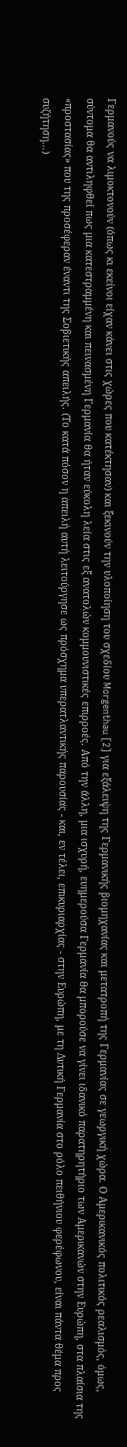Γερμανούς να λιμοκτονούν (όπως κι εκείνοι είχαν κάνει στις χώρες που κατέκτησαν) και ξεκινούν την υλοποίηση του σχεδίου Morgenthau [2] για εξάλειψη της Γερμανικής βιομηχανίας και μετατροπή της Γερμανίας σε γεωργική χώρα. Ο Αμερικανικός πολιτικός ρεαλισμός, όμως, σύντομα θα αντιληφθεί πως μια κατεστραμμένη και πεινασμένη Γερμανία θα ήταν εύκολη λεία στις εξ ανατολών κομμουνιστικές επιρροές. Από την άλλη, μια ισχυρή, ευημερούσα Γερμανία θα μπορούσε να γίνει ιδανικό παρατηρητήριο των Αμερικανών στην Ευρώπη, στα πλαίσια της «προστασίας» που της προσέφεραν έναντι της Σοβιετικής απειλής. (Το κατά πόσον η απειλή αυτή λειτούργησε ως πρόσχημα υπερατλαντικής παρουσίας - και, εν τέλει, επικυριαρχίας - στην Ευρώπη, με τη Δυτική Γερμανία στο ρόλο πειθήνιου φερέφωνου, είναι πάντα θέμα προς συζήτηση...)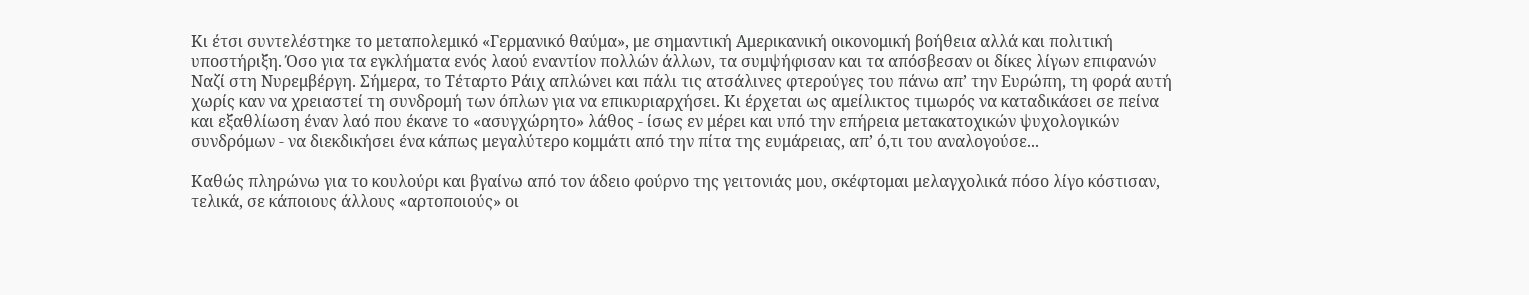Κι έτσι συντελέστηκε το μεταπολεμικό «Γερμανικό θαύμα», με σημαντική Αμερικανική οικονομική βοήθεια αλλά και πολιτική υποστήριξη. Όσο για τα εγκλήματα ενός λαού εναντίον πολλών άλλων, τα συμψήφισαν και τα απόσβεσαν οι δίκες λίγων επιφανών Ναζί στη Νυρεμβέργη. Σήμερα, το Τέταρτο Ράιχ απλώνει και πάλι τις ατσάλινες φτερούγες του πάνω απ’ την Ευρώπη, τη φορά αυτή χωρίς καν να χρειαστεί τη συνδρομή των όπλων για να επικυριαρχήσει. Κι έρχεται ως αμείλικτος τιμωρός να καταδικάσει σε πείνα και εξαθλίωση έναν λαό που έκανε το «ασυγχώρητο» λάθος - ίσως εν μέρει και υπό την επήρεια μετακατοχικών ψυχολογικών συνδρόμων - να διεκδικήσει ένα κάπως μεγαλύτερο κομμάτι από την πίτα της ευμάρειας, απ’ ό,τι του αναλογούσε...

Καθώς πληρώνω για το κουλούρι και βγαίνω από τον άδειο φούρνο της γειτονιάς μου, σκέφτομαι μελαγχολικά πόσο λίγο κόστισαν, τελικά, σε κάποιους άλλους «αρτοποιούς» οι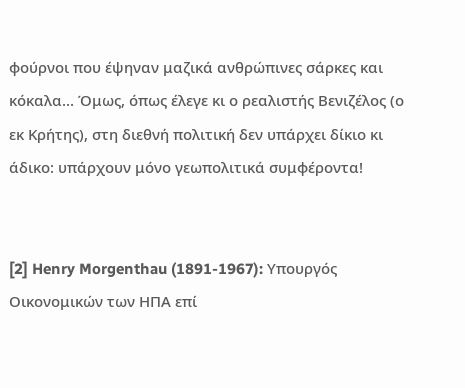φούρνοι που έψηναν μαζικά ανθρώπινες σάρκες και κόκαλα... Όμως, όπως έλεγε κι ο ρεαλιστής Βενιζέλος (ο εκ Κρήτης), στη διεθνή πολιτική δεν υπάρχει δίκιο κι άδικο: υπάρχουν μόνο γεωπολιτικά συμφέροντα!


[2] Henry Morgenthau (1891-1967): Υπουργός Οικονομικών των ΗΠΑ επί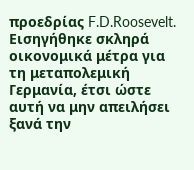προεδρίας F.D.Roosevelt. Εισηγήθηκε σκληρά οικονομικά μέτρα για τη μεταπολεμική Γερμανία, έτσι ώστε αυτή να μην απειλήσει ξανά την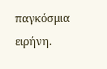παγκόσμια ειρήνη.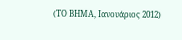(ΤΟ ΒΗΜΑ, Ιανουάριος 2012)